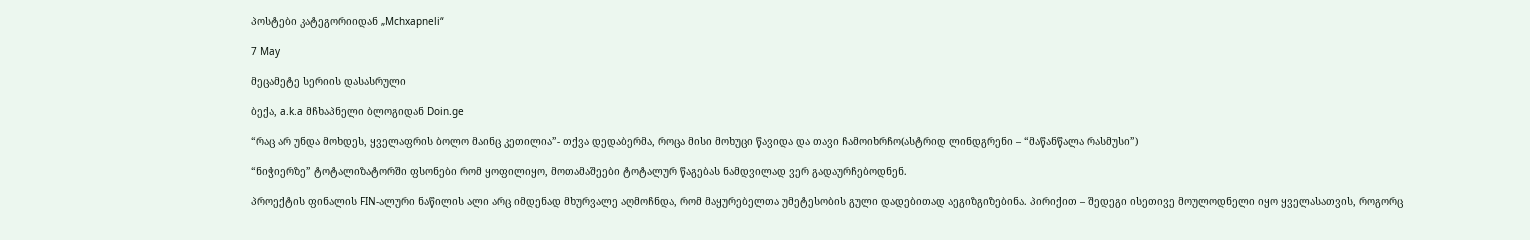პოსტები კატეგორიიდან „Mchxapneli“

7 May

მეცამეტე სერიის დასასრული

ბექა, a.k.a მჩხაპნელი ბლოგიდან Doin.ge

“რაც არ უნდა მოხდეს, ყველაფრის ბოლო მაინც კეთილია”- თქვა დედაბერმა, როცა მისი მოხუცი წავიდა და თავი ჩამოიხრჩო(ასტრიდ ლინდგრენი – “მაწანწალა რასმუსი”)

“ნიჭიერზე” ტოტალიზატორში ფსონები რომ ყოფილიყო, მოთამაშეები ტოტალურ წაგებას ნამდვილად ვერ გადაურჩებოდნენ.

პროექტის ფინალის FIN-ალური ნაწილის ალი არც იმდენად მხურვალე აღმოჩნდა, რომ მაყურებელთა უმეტესობის გული დადებითად აეგიზგიზებინა. პირიქით – შედეგი ისეთივე მოულოდნელი იყო ყველასათვის, როგორც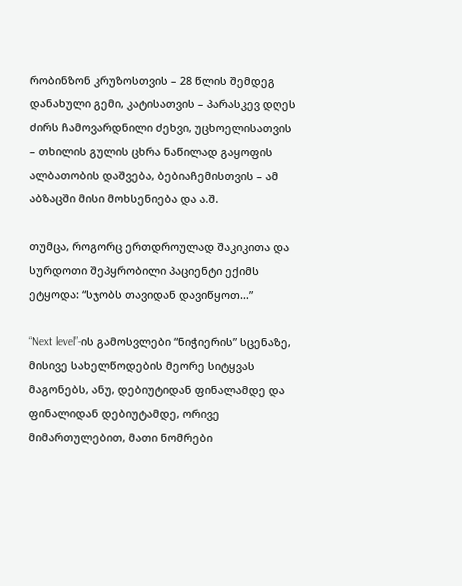რობინზონ კრუზოსთვის – 28 წლის შემდეგ დანახული გემი, კატისათვის – პარასკევ დღეს ძირს ჩამოვარდნილი ძეხვი, უცხოელისათვის – თხილის გულის ცხრა ნაწილად გაყოფის ალბათობის დაშვება, ბებიაჩემისთვის – ამ აბზაცში მისი მოხსენიება და ა.შ.

თუმცა, როგორც ერთდროულად შაკიკითა და სურდოთი შეპყრობილი პაციენტი ექიმს ეტყოდა: “სჯობს თავიდან დავიწყოთ…”

“Next level”-ის გამოსვლები “ნიჭიერის” სცენაზე, მისივე სახელწოდების მეორე სიტყვას მაგონებს, ანუ, დებიუტიდან ფინალამდე და ფინალიდან დებიუტამდე, ორივე მიმართულებით, მათი ნომრები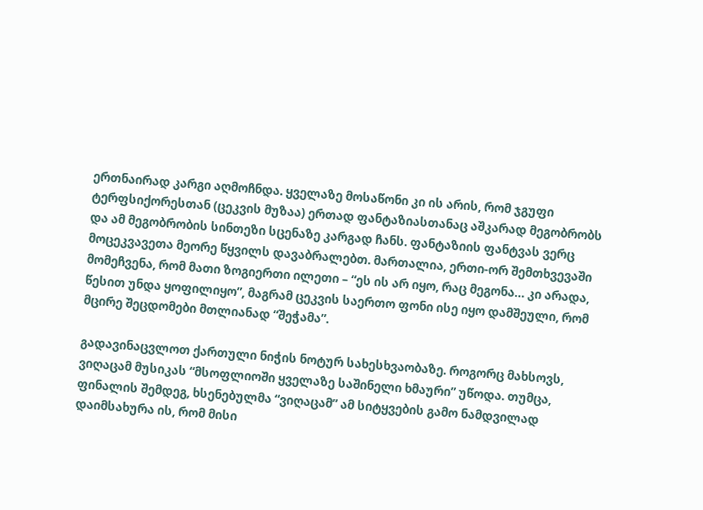ერთნაირად კარგი აღმოჩნდა. ყველაზე მოსაწონი კი ის არის, რომ ჯგუფი ტერფსიქორესთან (ცეკვის მუზაა) ერთად ფანტაზიასთანაც აშკარად მეგობრობს და ამ მეგობრობის სინთეზი სცენაზე კარგად ჩანს. ფანტაზიის ფანტვას ვერც მოცეკვავეთა მეორე წყვილს დავაბრალებთ. მართალია, ერთი-ორ შემთხვევაში მომეჩვენა, რომ მათი ზოგიერთი ილეთი – “ეს ის არ იყო, რაც მეგონა… კი არადა, წესით უნდა ყოფილიყო”, მაგრამ ცეკვის საერთო ფონი ისე იყო დამშეული, რომ მცირე შეცდომები მთლიანად “შეჭამა”.

გადავინაცვლოთ ქართული ნიჭის ნოტურ სახესხვაობაზე. როგორც მახსოვს, ვიღაცამ მუსიკას “მსოფლიოში ყველაზე საშინელი ხმაური” უწოდა. თუმცა, ფინალის შემდეგ, ხსენებულმა “ვიღაცამ” ამ სიტყვების გამო ნამდვილად დაიმსახურა ის, რომ მისი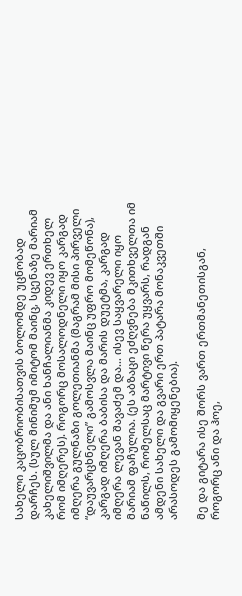სახელი კაცობრიობისათვის ბოლომდე უცნობად დარჩეს. (სულ მინიმუმ იმიტომ მაინც, სცენაზე მარიამ კახელიშვილმა და ანი ხანჩალიანმა კიდევ ერთხელ რომ იმღერეს). როგორც მოსალოდნელი იყო კარგად იმღერა გულნაზი გოლეთიანმა (მაგრამ მისი პირველი “დაუვარცხნელი” გამოსვლა მაინც უფრო მომეწონა), კარგად იმღერა ბაბისა და მარის დუეტმა, კარგად იმღერა ლევან შავაძემ და… ისევ საყვარელი იყო მარიამ ფაჩულია. (ეს აბზაცი ეძღვნება მკითხველთა იმ ნაწილს, რომელსაც მარტივი წერა უყვარს, რადგან ამდენი სახელი და გვარი ერთ პატარა მონაკვეთში არასოდეს გამომიყენებია).

მე და გიტარა ისე შორს ვართ ერთმანეთისგან, როგორც ანი და ჰოე,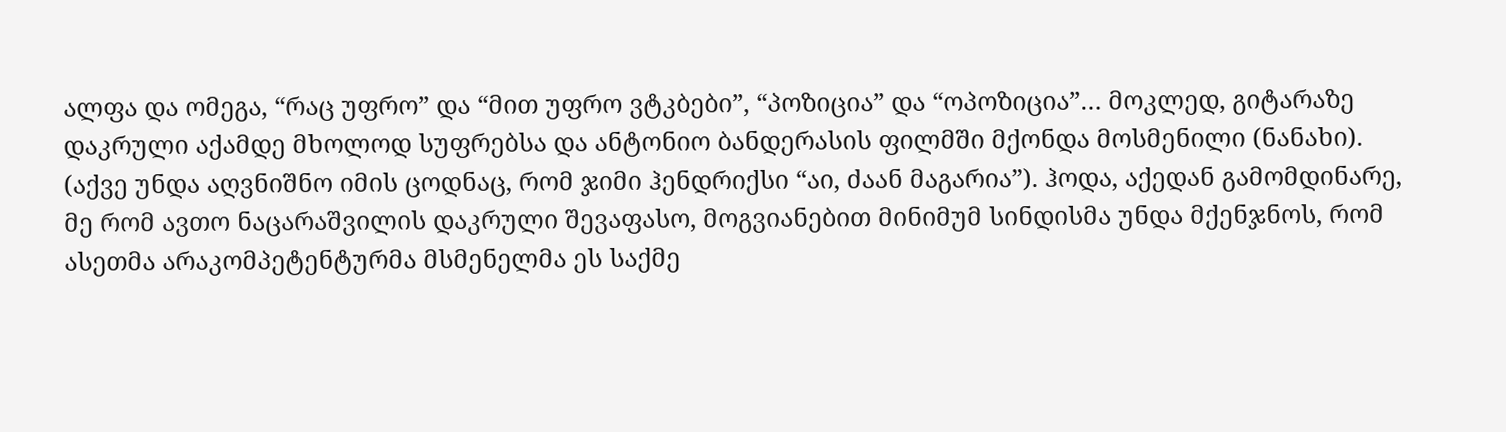ალფა და ომეგა, “რაც უფრო” და “მით უფრო ვტკბები”, “პოზიცია” და “ოპოზიცია”… მოკლედ, გიტარაზე დაკრული აქამდე მხოლოდ სუფრებსა და ანტონიო ბანდერასის ფილმში მქონდა მოსმენილი (ნანახი). (აქვე უნდა აღვნიშნო იმის ცოდნაც, რომ ჯიმი ჰენდრიქსი “აი, ძაან მაგარია”). ჰოდა, აქედან გამომდინარე, მე რომ ავთო ნაცარაშვილის დაკრული შევაფასო, მოგვიანებით მინიმუმ სინდისმა უნდა მქენჯნოს, რომ ასეთმა არაკომპეტენტურმა მსმენელმა ეს საქმე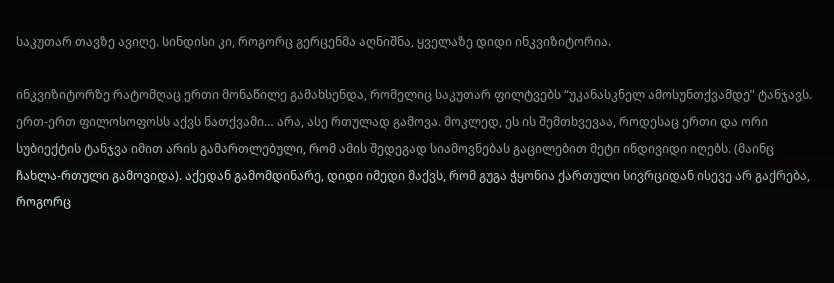საკუთარ თავზე ავიღე. სინდისი კი, როგორც გერცენმა აღნიშნა, ყველაზე დიდი ინკვიზიტორია.

ინკვიზიტორზე რატომღაც ერთი მონაწილე გამახსენდა, რომელიც საკუთარ ფილტვებს “უკანასკნელ ამოსუნთქვამდე” ტანჯავს. ერთ-ერთ ფილოსოფოსს აქვს ნათქვამი… არა, ასე რთულად გამოვა. მოკლედ, ეს ის შემთხვევაა, როდესაც ერთი და ორი სუბიექტის ტანჯვა იმით არის გამართლებული, რომ ამის შედეგად სიამოვნებას გაცილებით მეტი ინდივიდი იღებს. (მაინც ჩახლა-რთული გამოვიდა). აქედან გამომდინარე, დიდი იმედი მაქვს, რომ გუგა ჭყონია ქართული სივრციდან ისევე არ გაქრება, როგორც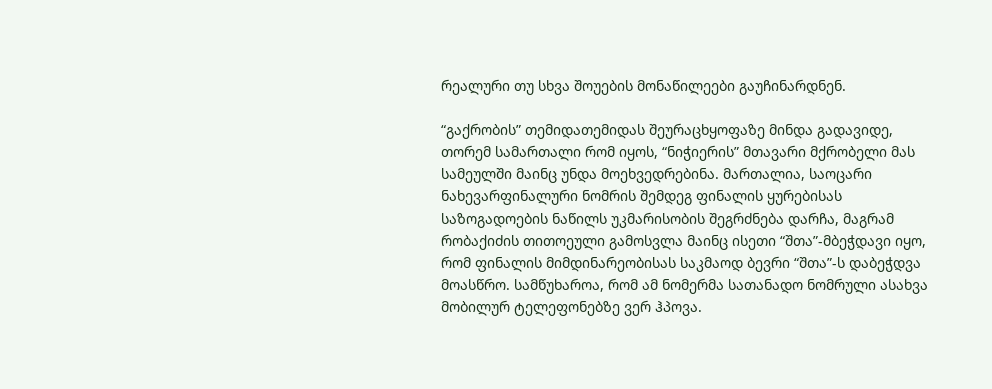რეალური თუ სხვა შოუების მონაწილეები გაუჩინარდნენ.

“გაქრობის” თემიდათემიდას შეურაცხყოფაზე მინდა გადავიდე, თორემ სამართალი რომ იყოს, “ნიჭიერის” მთავარი მქრობელი მას სამეულში მაინც უნდა მოეხვედრებინა. მართალია, საოცარი ნახევარფინალური ნომრის შემდეგ ფინალის ყურებისას საზოგადოების ნაწილს უკმარისობის შეგრძნება დარჩა, მაგრამ რობაქიძის თითოეული გამოსვლა მაინც ისეთი “შთა”-მბეჭდავი იყო, რომ ფინალის მიმდინარეობისას საკმაოდ ბევრი “შთა”-ს დაბეჭდვა მოასწრო. სამწუხაროა, რომ ამ ნომერმა სათანადო ნომრული ასახვა მობილურ ტელეფონებზე ვერ ჰპოვა.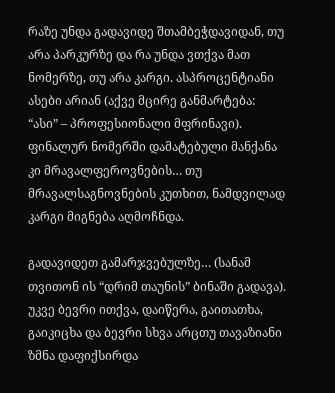რაზე უნდა გადავიდე შთამბეჭდავიდან, თუ არა პარკურზე და რა უნდა ვთქვა მათ ნომერზე, თუ არა კარგი. ასპროცენტიანი ასები არიან (აქვე მცირე განმარტება: “ასი” – პროფესიონალი მფრინავი). ფინალურ ნომერში დამატებული მანქანა კი მრავალფეროვნების… თუ მრავალსაგნოვნების კუთხით, ნამდვილად კარგი მიგნება აღმოჩნდა.

გადავიდეთ გამარჯვებულზე… (სანამ თვითონ ის “დრიმ თაუნის” ბინაში გადავა). უკვე ბევრი ითქვა, დაიწერა, გაითათხა, გაიკიცხა და ბევრი სხვა არცთუ თავაზიანი ზმნა დაფიქსირდა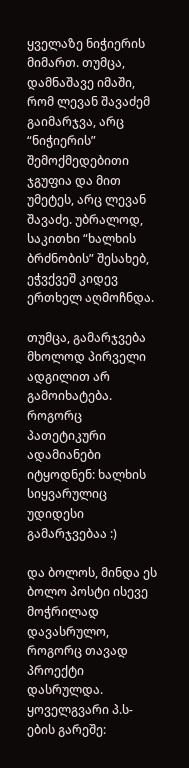ყველაზე ნიჭიერის მიმართ. თუმცა, დამნაშავე იმაში, რომ ლევან შავაძემ გაიმარჯვა, არც “ნიჭიერის” შემოქმედებითი ჯგუფია და მით უმეტეს, არც ლევან შავაძე. უბრალოდ, საკითხი “ხალხის ბრძნობის” შესახებ, ეჭვქვეშ კიდევ ერთხელ აღმოჩნდა.

თუმცა, გამარჯვება მხოლოდ პირველი ადგილით არ გამოიხატება. როგორც პათეტიკური ადამიანები იტყოდნენ: ხალხის სიყვარულიც უდიდესი გამარჯვებაა :)

და ბოლოს, მინდა ეს ბოლო პოსტი ისევე მოჭრილად დავასრულო, როგორც თავად პროექტი დასრულდა.
ყოველგვარი პ.ს-ების გარეშე: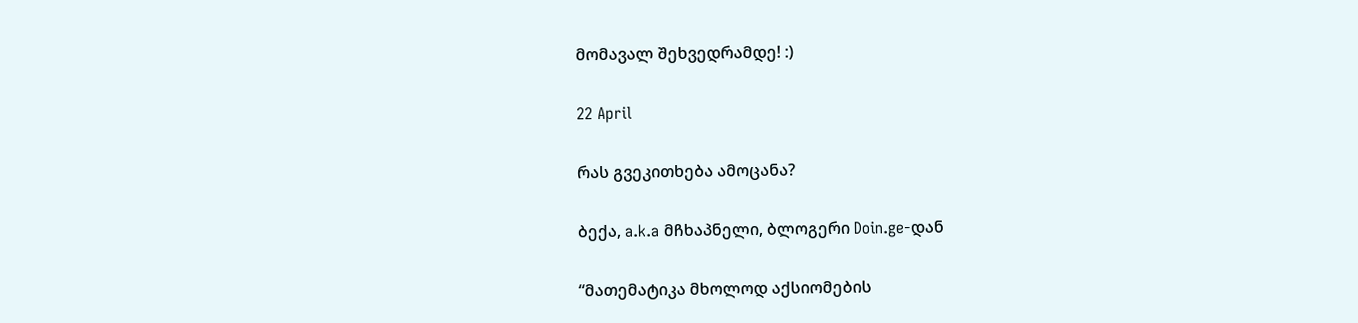მომავალ შეხვედრამდე! :)

22 April

რას გვეკითხება ამოცანა?

ბექა, a.k.a მჩხაპნელი, ბლოგერი Doin.ge-დან

“მათემატიკა მხოლოდ აქსიომების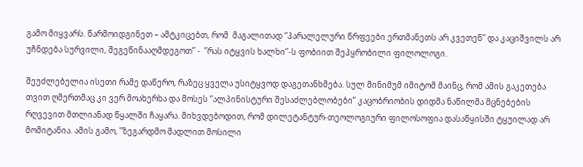გამო მიყვარს. წარმოიდგინეთ – ამტკიცებთ, რომ  მაგალითად “პარალელური წრფეები ერთმანეთს არ კვეთენ” და კაციშვილს არ  უჩნდება სურვილი, შეგეწინააღმდეგოთ” -  ”რას იტყვის ხალხი”-ს ფობიით შეპყრობილი ფილოლოგი.

შეუძლებელია ისეთი რამე დაწერო, რაზეც ყველა უსიტყვოდ დაგეთანხმება. სულ მინიმუმ იმიტომ მაინც, რომ ამის გაკეთება თვით ღმერთმაც კი ვერ მოახერხა და მოსეს “ალპინისტური შესაძლებლობები” კაცობრიობის დიდმა ნაწილმა მცნებების რღვევით მთლიანად წყალში ჩაყარა. მიხვდებოდით, რომ დილეტანტურ-თეოლოგიური ფილოსოფია დასაწყისში ტყუილად არ მომიტანია. ამის გამო, ”ზეგარდმო მადლით მოსილი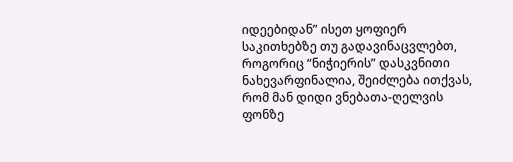იდეებიდან” ისეთ ყოფიერ საკითხებზე თუ გადავინაცვლებთ, როგორიც “ნიჭიერის” დასკვნითი ნახევარფინალია, შეიძლება ითქვას, რომ მან დიდი ვნებათა-ღელვის ფონზე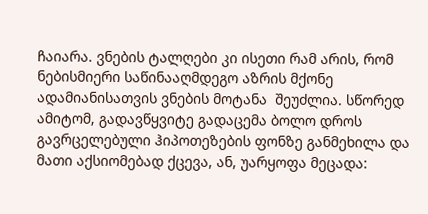ჩაიარა. ვნების ტალღები კი ისეთი რამ არის, რომ ნებისმიერი საწინააღმდეგო აზრის მქონე ადამიანისათვის ვნების მოტანა  შეუძლია. სწორედ ამიტომ, გადავწყვიტე გადაცემა ბოლო დროს გავრცელებული ჰიპოთეზების ფონზე განმეხილა და მათი აქსიომებად ქცევა, ან, უარყოფა მეცადა: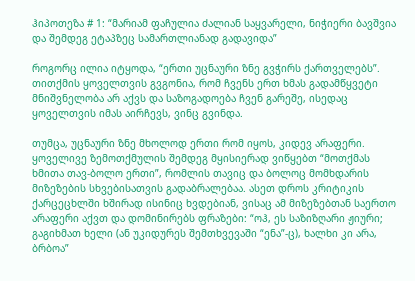ჰიპოთეზა # 1: “მარიამ ფაჩულია ძალიან საყვარელი, ნიჭიერი ბავშვია და შემდეგ ეტაპზეც სამართლიანად გადავიდა”

როგორც ილია იტყოდა, “ერთი უცნაური ზნე გვჭირს ქართველებს”. თითქმის ყოველთვის გვგონია, რომ ჩვენს ერთ ხმას გადამწყვეტი მნიშვნელობა არ აქვს და საზოგადოება ჩვენ გარეშე, ისედაც ყოველთვის იმას აირჩევს, ვინც გვინდა.

თუმცა, უცნაური ზნე მხოლოდ ერთი რომ იყოს, კიდევ არაფერი.  ყოველივე ზემოთქმულის შემდეგ მყისიერად ვიწყებთ “მოთქმას ხმითა თავ-ბოლო ერთი”, რომლის თავიც და ბოლოც მომხდარის მიზეზების სხვებისათვის გადაბრალებაა. ასეთ დროს კრიტიკის ქარცეცხლში ხშირად ისინიც ხვდებიან, ვისაც ამ მიზეზებთან საერთო არაფერი აქვთ და დომინირებს ფრაზები: “ოჰ, ეს საზიზღარი ჟიური; გაგიხმათ ხელი (ან უკიდურეს შემთხვევაში “ენა”-ც), ხალხი კი არა, ბრბოა”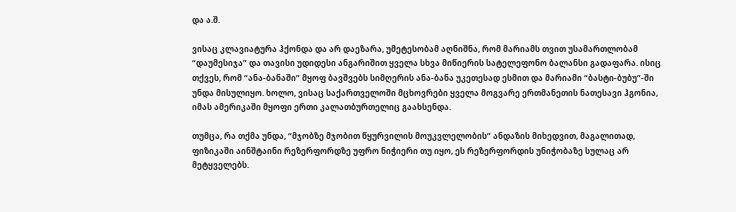და ა.შ.

ვისაც კლავიატურა ჰქონდა და არ დაეზარა, უმეტესობამ აღნიშნა, რომ მარიამს თვით უსამართლობამ “დაუმესიჯა” და თავისი უდიდესი ანგარიშით ყველა სხვა მიწიერის სატელეფონო ბალანსი გადაფარა. ისიც თქვეს, რომ “ანა-ბანაში” მყოფ ბავშვებს სიმღერის ანა-ბანა უკეთესად ესმით და მარიამი “ბასტი-ბუბუ”-ში უნდა მისულიყო. ხოლო, ვისაც საქართველოში მცხოვრები ყველა მოგვარე ერთმანეთის ნათესავი ჰგონია, იმას ამერიკაში მყოფი ერთი კალათბურთელიც გაახსენდა.

თუმცა, რა თქმა უნდა, “მჯობზე მჯობით წყურვილის მოუკვლელობის” ანდაზის მიხედვით, მაგალითად, ფიზიკაში აინშტაინი რეზერფორდზე უფრო ნიჭიერი თუ იყო, ეს რეზერფორდის უნიჭობაზე სულაც არ მეტყველებს.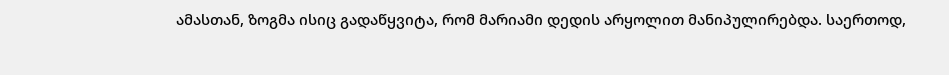ამასთან, ზოგმა ისიც გადაწყვიტა, რომ მარიამი დედის არყოლით მანიპულირებდა. საერთოდ,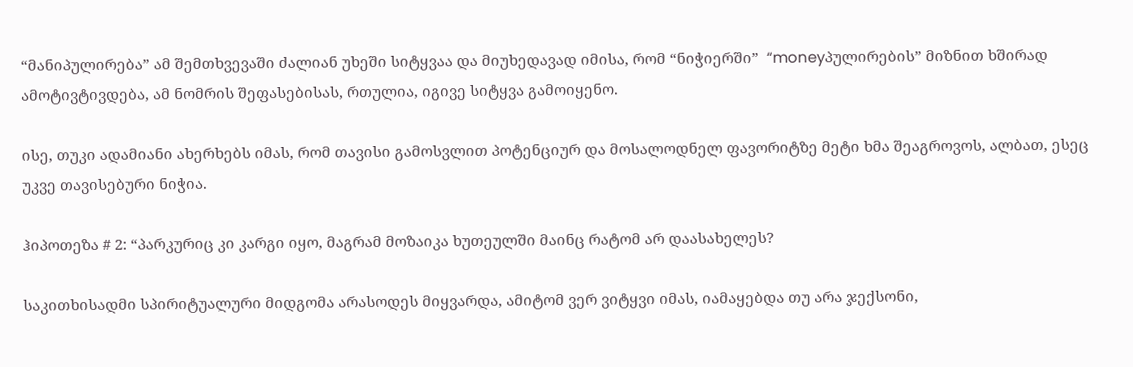“მანიპულირება” ამ შემთხვევაში ძალიან უხეში სიტყვაა და მიუხედავად იმისა, რომ “ნიჭიერში”  “moneyპულირების” მიზნით ხშირად  ამოტივტივდება, ამ ნომრის შეფასებისას, რთულია, იგივე სიტყვა გამოიყენო.

ისე, თუკი ადამიანი ახერხებს იმას, რომ თავისი გამოსვლით პოტენციურ და მოსალოდნელ ფავორიტზე მეტი ხმა შეაგროვოს, ალბათ, ესეც უკვე თავისებური ნიჭია.

ჰიპოთეზა # 2: “პარკურიც კი კარგი იყო, მაგრამ მოზაიკა ხუთეულში მაინც რატომ არ დაასახელეს?

საკითხისადმი სპირიტუალური მიდგომა არასოდეს მიყვარდა, ამიტომ ვერ ვიტყვი იმას, იამაყებდა თუ არა ჯექსონი,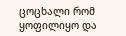ცოცხალი რომ ყოფილიყო და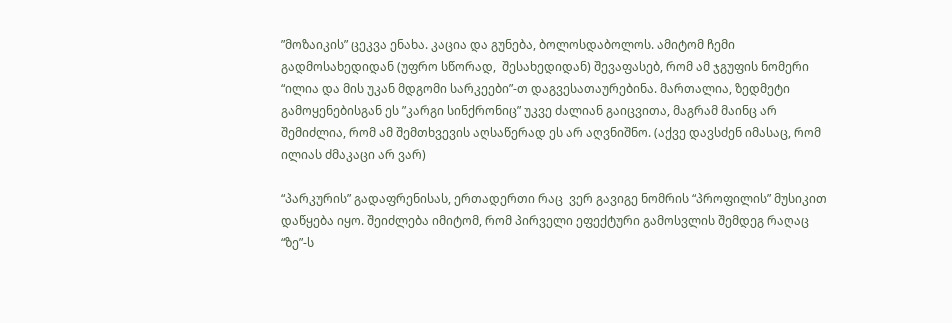”მოზაიკის” ცეკვა ენახა. კაცია და გუნება, ბოლოსდაბოლოს. ამიტომ ჩემი გადმოსახედიდან (უფრო სწორად,  შესახედიდან) შევაფასებ, რომ ამ ჯგუფის ნომერი “ილია და მის უკან მდგომი სარკეები”-თ დაგვესათაურებინა. მართალია, ზედმეტი გამოყენებისგან ეს ”კარგი სინქრონიც” უკვე ძალიან გაიცვითა, მაგრამ მაინც არ შემიძლია, რომ ამ შემთხვევის აღსაწერად ეს არ აღვნიშნო. (აქვე დავსძენ იმასაც, რომ ილიას ძმაკაცი არ ვარ)

“პარკურის” გადაფრენისას, ერთადერთი რაც  ვერ გავიგე ნომრის “პროფილის” მუსიკით დაწყება იყო. შეიძლება იმიტომ, რომ პირველი ეფექტური გამოსვლის შემდეგ რაღაც “ზე”-ს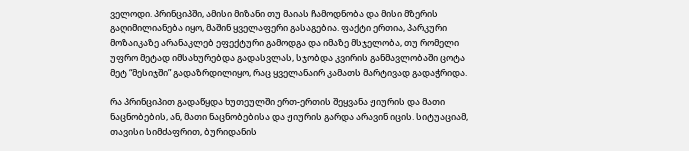ველოდი. პრინციპში, ამისი მიზანი თუ მაიას ჩამოდნობა და მისი მზერის გაღიმილიანება იყო, მაშინ ყველაფერი გასაგებია. ფაქტი ერთია, პარკური მოზაიკაზე არანაკლებ ეფექტური გამოდგა და იმაზე მსჯელობა, თუ რომელი უფრო მეტად იმსახურებდა გადასვლას, სჯობდა კვირის განმავლობაში ცოტა მეტ “მესიჯში” გადაზრდილიყო, რაც ყველანაირ კამათს მარტივად გადაჭრიდა.

რა პრინციპით გადაწყდა ხუთეულში ერთ-ერთის შეყვანა ჟიურის და მათი ნაცნობების, ან, მათი ნაცნობებისა და ჟიურის გარდა არავინ იცის. სიტუაციამ, თავისი სიმძაფრით, ბურიდანის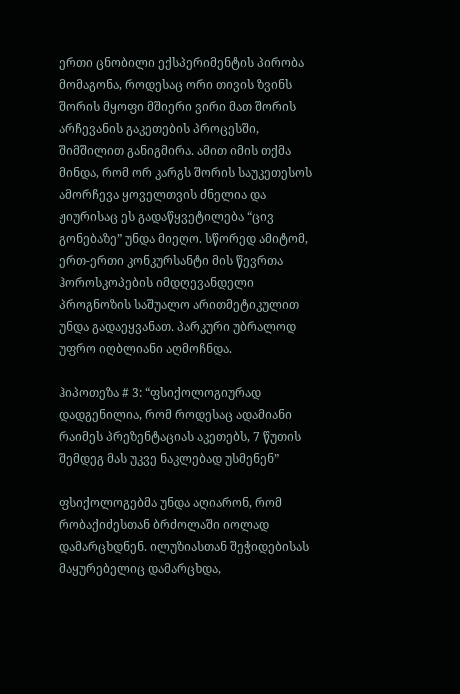ერთი ცნობილი ექსპერიმენტის პირობა მომაგონა, როდესაც ორი თივის ზვინს შორის მყოფი მშიერი ვირი მათ შორის არჩევანის გაკეთების პროცესში,  შიმშილით განიგმირა. ამით იმის თქმა მინდა, რომ ორ კარგს შორის საუკეთესოს ამორჩევა ყოველთვის ძნელია და ჟიურისაც ეს გადაწყვეტილება “ცივ გონებაზე” უნდა მიეღო. სწორედ ამიტომ, ერთ-ერთი კონკურსანტი მის წევრთა ჰოროსკოპების იმდღევანდელი პროგნოზის საშუალო არითმეტიკულით უნდა გადაეყვანათ. პარკური უბრალოდ უფრო იღბლიანი აღმოჩნდა.

ჰიპოთეზა # 3: “ფსიქოლოგიურად დადგენილია, რომ როდესაც ადამიანი რაიმეს პრეზენტაციას აკეთებს, 7 წუთის შემდეგ მას უკვე ნაკლებად უსმენენ”

ფსიქოლოგებმა უნდა აღიარონ, რომ რობაქიძესთან ბრძოლაში იოლად დამარცხდნენ. ილუზიასთან შეჭიდებისას მაყურებელიც დამარცხდა,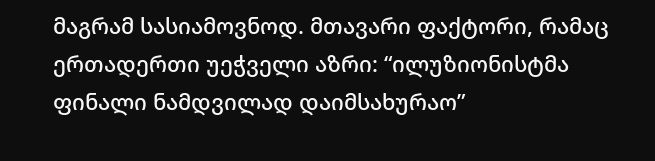მაგრამ სასიამოვნოდ. მთავარი ფაქტორი, რამაც ერთადერთი უეჭველი აზრი: “ილუზიონისტმა ფინალი ნამდვილად დაიმსახურაო”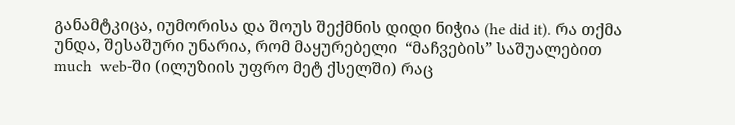განამტკიცა, იუმორისა და შოუს შექმნის დიდი ნიჭია (he did it). რა თქმა უნდა, შესაშური უნარია, რომ მაყურებელი  “მაჩვების” საშუალებით much  web-ში (ილუზიის უფრო მეტ ქსელში) რაც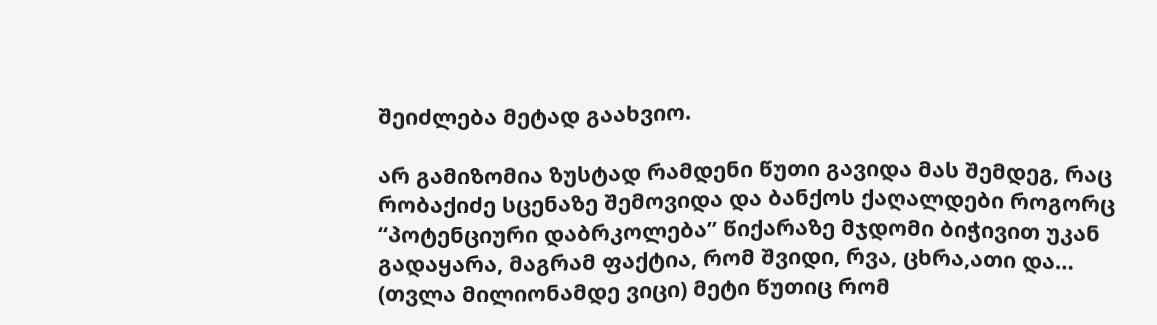შეიძლება მეტად გაახვიო.

არ გამიზომია ზუსტად რამდენი წუთი გავიდა მას შემდეგ, რაც რობაქიძე სცენაზე შემოვიდა და ბანქოს ქაღალდები როგორც “პოტენციური დაბრკოლება” წიქარაზე მჯდომი ბიჭივით უკან გადაყარა, მაგრამ ფაქტია, რომ შვიდი, რვა, ცხრა,ათი და… (თვლა მილიონამდე ვიცი) მეტი წუთიც რომ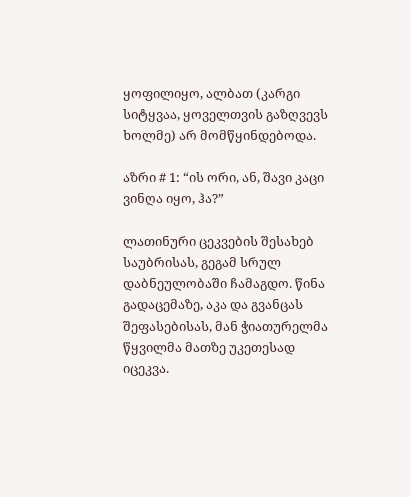ყოფილიყო, ალბათ (კარგი სიტყვაა, ყოველთვის გაზღვევს ხოლმე) არ მომწყინდებოდა.

აზრი # 1: “ის ორი, ან, შავი კაცი ვინღა იყო, ჰა?”

ლათინური ცეკვების შესახებ საუბრისას, გეგამ სრულ დაბნეულობაში ჩამაგდო. წინა გადაცემაზე, აკა და გვანცას შეფასებისას, მან ჭიათურელმა წყვილმა მათზე უკეთესად იცეკვა.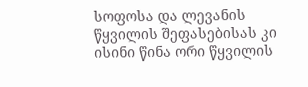სოფოსა და ლევანის წყვილის შეფასებისას კი ისინი წინა ორი წყვილის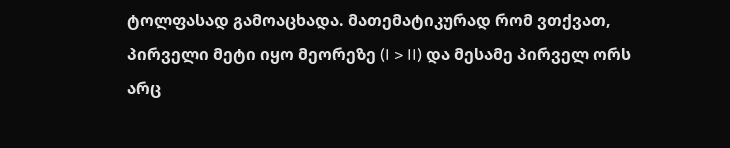ტოლფასად გამოაცხადა. მათემატიკურად რომ ვთქვათ, პირველი მეტი იყო მეორეზე (I > II) და მესამე პირველ ორს არც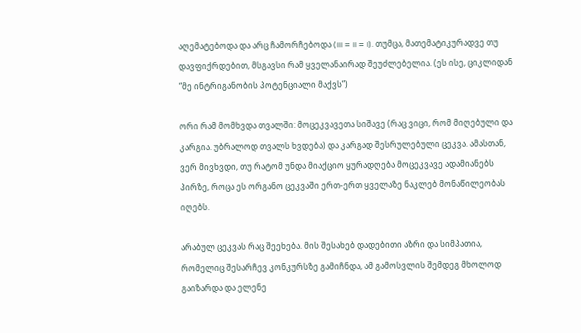აღემატებოდა და არც ჩამორჩებოდა (III = II = I). თუმცა, მათემატიკურადვე თუ დავფიქრდებით, მსგავსი რამ ყველანაირად შეუძლებელია. (ეს ისე, ციკლიდან “მე ინტრიგანობის პოტენციალი მაქვს”)

ორი რამ მომხვდა თვალში: მოცეკვავეთა სიშავე (რაც ვიცი, რომ მიღებული და კარგია. უბრალოდ თვალს ხვდება) და კარგად შესრულებული ცეკვა. ამასთან, ვერ მივხვდი, თუ რატომ უნდა მიაქციო ყურადღება მოცეკვავე ადამიანებს პირზე, როცა ეს ორგანო ცეკვაში ერთ-ერთ ყველაზე ნაკლებ მონაწილეობას იღებს.

არაბულ ცეკვას რაც შეეხება. მის შესახებ დადებითი აზრი და სიმპათია, რომელიც შესარჩევ კონკურსზე გამიჩნდა, ამ გამოსვლის შემდეგ მხოლოდ გაიზარდა და ელენე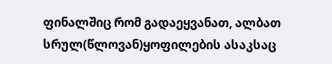ფინალშიც რომ გადაეყვანათ, ალბათ სრულ(წლოვან)ყოფილების ასაკსაც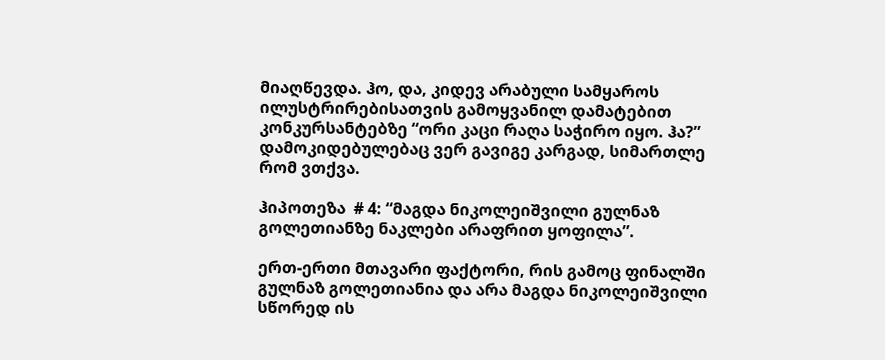მიაღწევდა. ჰო, და, კიდევ არაბული სამყაროს ილუსტრირებისათვის გამოყვანილ დამატებით კონკურსანტებზე “ორი კაცი რაღა საჭირო იყო. ჰა?” დამოკიდებულებაც ვერ გავიგე კარგად, სიმართლე რომ ვთქვა.

ჰიპოთეზა  # 4: “მაგდა ნიკოლეიშვილი გულნაზ გოლეთიანზე ნაკლები არაფრით ყოფილა”.

ერთ-ერთი მთავარი ფაქტორი, რის გამოც ფინალში გულნაზ გოლეთიანია და არა მაგდა ნიკოლეიშვილი სწორედ ის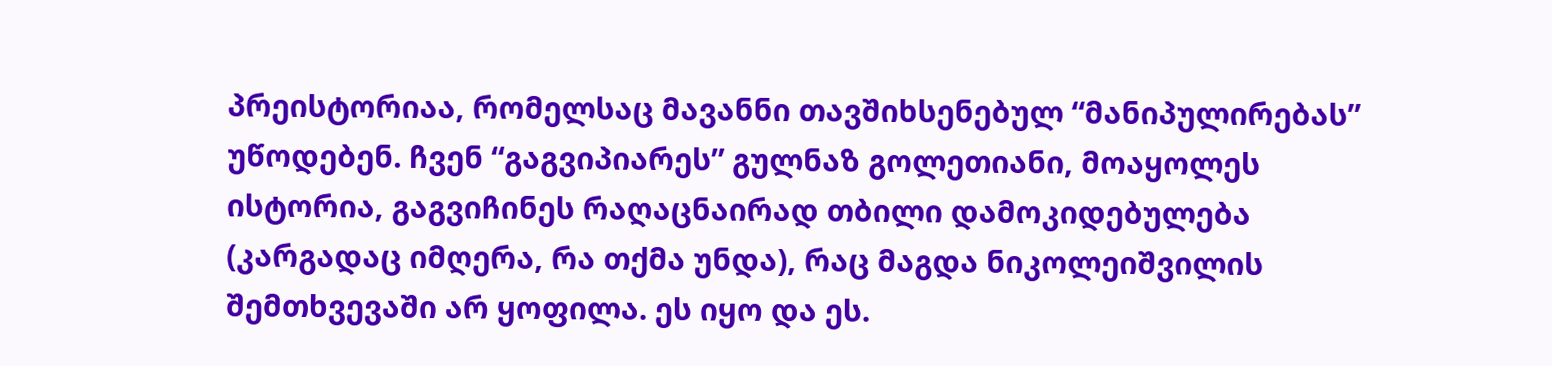პრეისტორიაა, რომელსაც მავანნი თავშიხსენებულ “მანიპულირებას” უწოდებენ. ჩვენ “გაგვიპიარეს” გულნაზ გოლეთიანი, მოაყოლეს ისტორია, გაგვიჩინეს რაღაცნაირად თბილი დამოკიდებულება (კარგადაც იმღერა, რა თქმა უნდა), რაც მაგდა ნიკოლეიშვილის შემთხვევაში არ ყოფილა. ეს იყო და ეს.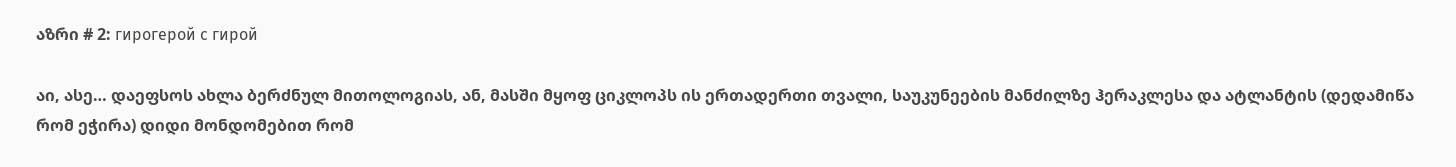აზრი # 2: гирогерой с гирой

აი, ასე… დაეფსოს ახლა ბერძნულ მითოლოგიას, ან, მასში მყოფ ციკლოპს ის ერთადერთი თვალი, საუკუნეების მანძილზე ჰერაკლესა და ატლანტის (დედამიწა რომ ეჭირა) დიდი მონდომებით რომ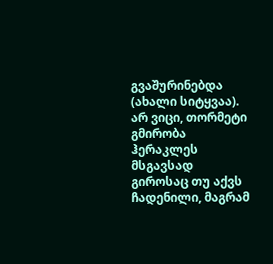გვაშურინებდა (ახალი სიტყვაა).  არ ვიცი, თორმეტი გმირობა ჰერაკლეს მსგავსად გიროსაც თუ აქვს ჩადენილი, მაგრამ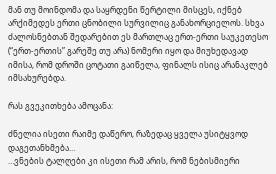მან თუ მოინდომა და საყრდენი წერტილი მისცეს, იქნებ არქიმედეს ერთი ცნობილი სურვილიც განახორციელოს. სხვა ძალოსნებთან შედარებით ეს მართლაც ერთ-ერთი საუკეთესო (“ერთ-ერთის” გარეშე თუ არა) ნომერი იყო და მიუხედავად იმისა, რომ დროში ცოტათი გაიწელა, ფინალს ისიც არანაკლებ იმსახურებდა.

რას გვეკითხება ამოცანა:

ძნელია ისეთი რაიმე დაწერო, რაზედაც ყველა უსიტყვოდ დაგეთანხმება…
…ვნების ტალღები კი ისეთი რამ არის, რომ ნებისმიერი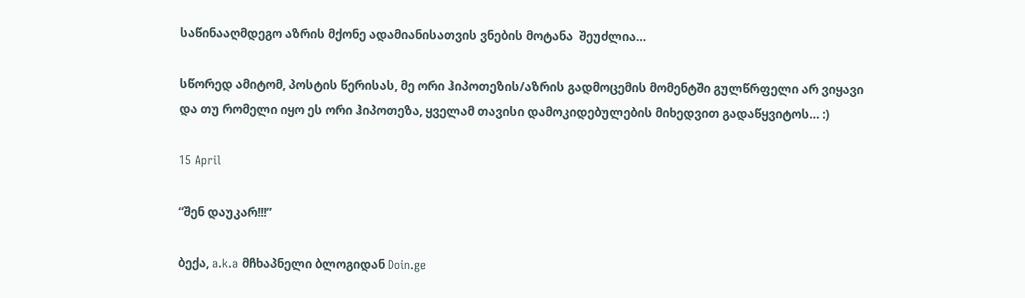საწინააღმდეგო აზრის მქონე ადამიანისათვის ვნების მოტანა  შეუძლია…

სწორედ ამიტომ, პოსტის წერისას, მე ორი ჰიპოთეზის/აზრის გადმოცემის მომენტში გულწრფელი არ ვიყავი და თუ რომელი იყო ეს ორი ჰიპოთეზა, ყველამ თავისი დამოკიდებულების მიხედვით გადაწყვიტოს… :)

15 April

“შენ დაუკარ!!!”

ბექა, a.k.a მჩხაპნელი ბლოგიდან Doin.ge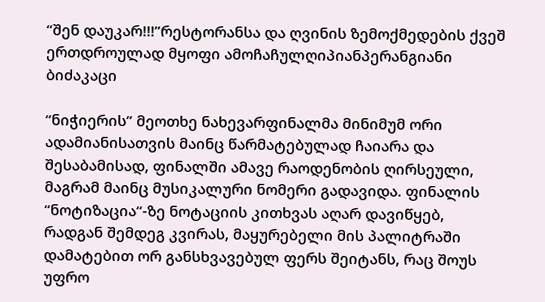“შენ დაუკარ!!!”რესტორანსა და ღვინის ზემოქმედების ქვეშ ერთდროულად მყოფი ამოჩაჩულღიპიანპერანგიანი ბიძაკაცი

“ნიჭიერის” მეოთხე ნახევარფინალმა მინიმუმ ორი ადამიანისათვის მაინც წარმატებულად ჩაიარა და შესაბამისად, ფინალში ამავე რაოდენობის ღირსეული, მაგრამ მაინც მუსიკალური ნომერი გადავიდა. ფინალის “ნოტიზაცია“-ზე ნოტაციის კითხვას აღარ დავიწყებ, რადგან შემდეგ კვირას, მაყურებელი მის პალიტრაში დამატებით ორ განსხვავებულ ფერს შეიტანს, რაც შოუს უფრო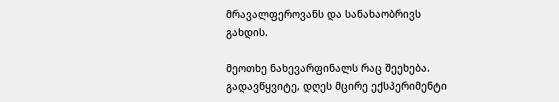მრავალფეროვანს და სანახაობრივს გახდის.

მეოთხე ნახევარფინალს რაც შეეხება. გადავწყვიტე, დღეს მცირე ექსპერიმენტი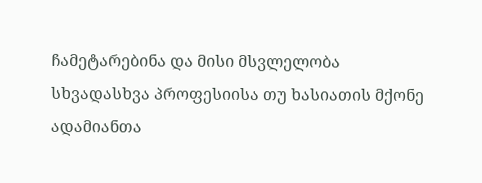ჩამეტარებინა და მისი მსვლელობა სხვადასხვა პროფესიისა თუ ხასიათის მქონე ადამიანთა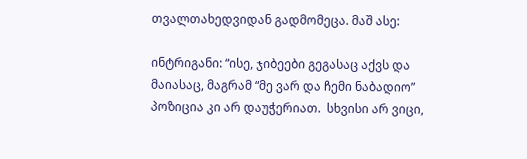თვალთახედვიდან გადმომეცა. მაშ ასე:

ინტრიგანი: “ისე, ჯიბეები გეგასაც აქვს და მაიასაც, მაგრამ “მე ვარ და ჩემი ნაბადიო” პოზიცია კი არ დაუჭერიათ.  სხვისი არ ვიცი,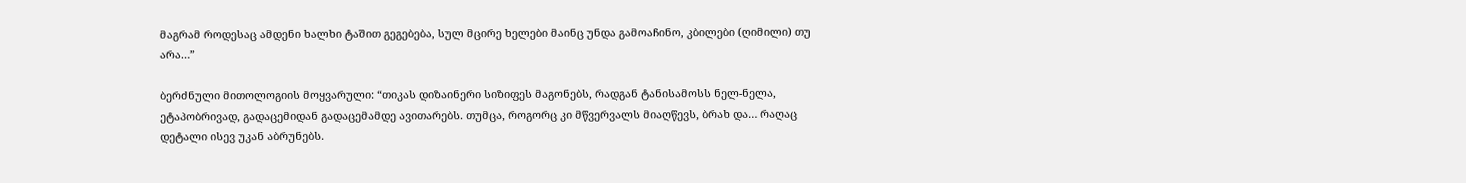მაგრამ როდესაც ამდენი ხალხი ტაშით გეგებება, სულ მცირე ხელები მაინც უნდა გამოაჩინო, კბილები (ღიმილი) თუ არა…”

ბერძნული მითოლოგიის მოყვარული: “თიკას დიზაინერი სიზიფეს მაგონებს, რადგან ტანისამოსს ნელ-ნელა, ეტაპობრივად, გადაცემიდან გადაცემამდე ავითარებს. თუმცა, როგორც კი მწვერვალს მიაღწევს, ბრახ და… რაღაც დეტალი ისევ უკან აბრუნებს.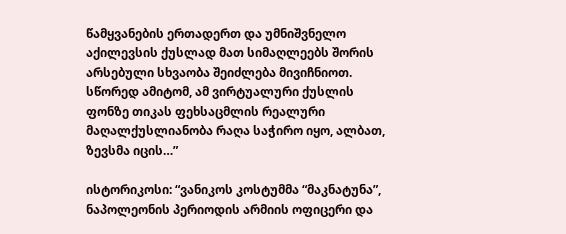წამყვანების ერთადერთ და უმნიშვნელო აქილევსის ქუსლად მათ სიმაღლეებს შორის არსებული სხვაობა შეიძლება მივიჩნიოთ. სწორედ ამიტომ, ამ ვირტუალური ქუსლის ფონზე თიკას ფეხსაცმლის რეალური მაღალქუსლიანობა რაღა საჭირო იყო, ალბათ, ზევსმა იცის…”

ისტორიკოსი: “ვანიკოს კოსტუმმა “მაკნატუნა”, ნაპოლეონის პერიოდის არმიის ოფიცერი და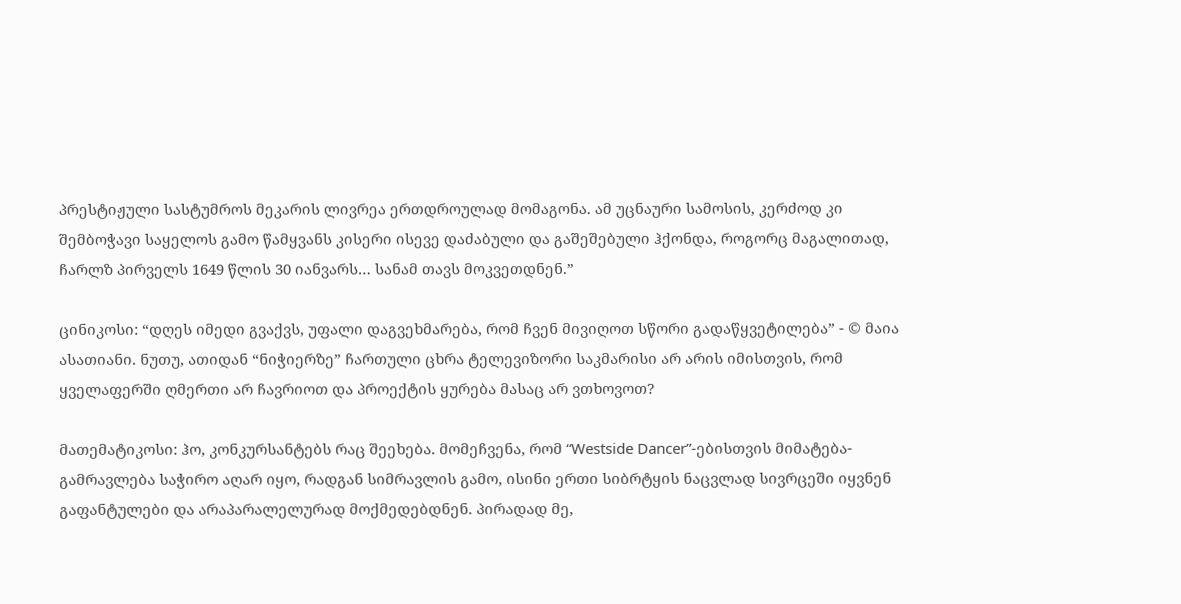პრესტიჟული სასტუმროს მეკარის ლივრეა ერთდროულად მომაგონა. ამ უცნაური სამოსის, კერძოდ კი შემბოჭავი საყელოს გამო წამყვანს კისერი ისევე დაძაბული და გაშეშებული ჰქონდა, როგორც მაგალითად, ჩარლზ პირველს 1649 წლის 30 იანვარს… სანამ თავს მოკვეთდნენ.”

ცინიკოსი: “დღეს იმედი გვაქვს, უფალი დაგვეხმარება, რომ ჩვენ მივიღოთ სწორი გადაწყვეტილება” - © მაია ასათიანი. ნუთუ, ათიდან “ნიჭიერზე” ჩართული ცხრა ტელევიზორი საკმარისი არ არის იმისთვის, რომ ყველაფერში ღმერთი არ ჩავრიოთ და პროექტის ყურება მასაც არ ვთხოვოთ?

მათემატიკოსი: ჰო, კონკურსანტებს რაც შეეხება. მომეჩვენა, რომ “Westside Dancer”-ებისთვის მიმატება-გამრავლება საჭირო აღარ იყო, რადგან სიმრავლის გამო, ისინი ერთი სიბრტყის ნაცვლად სივრცეში იყვნენ გაფანტულები და არაპარალელურად მოქმედებდნენ. პირადად მე,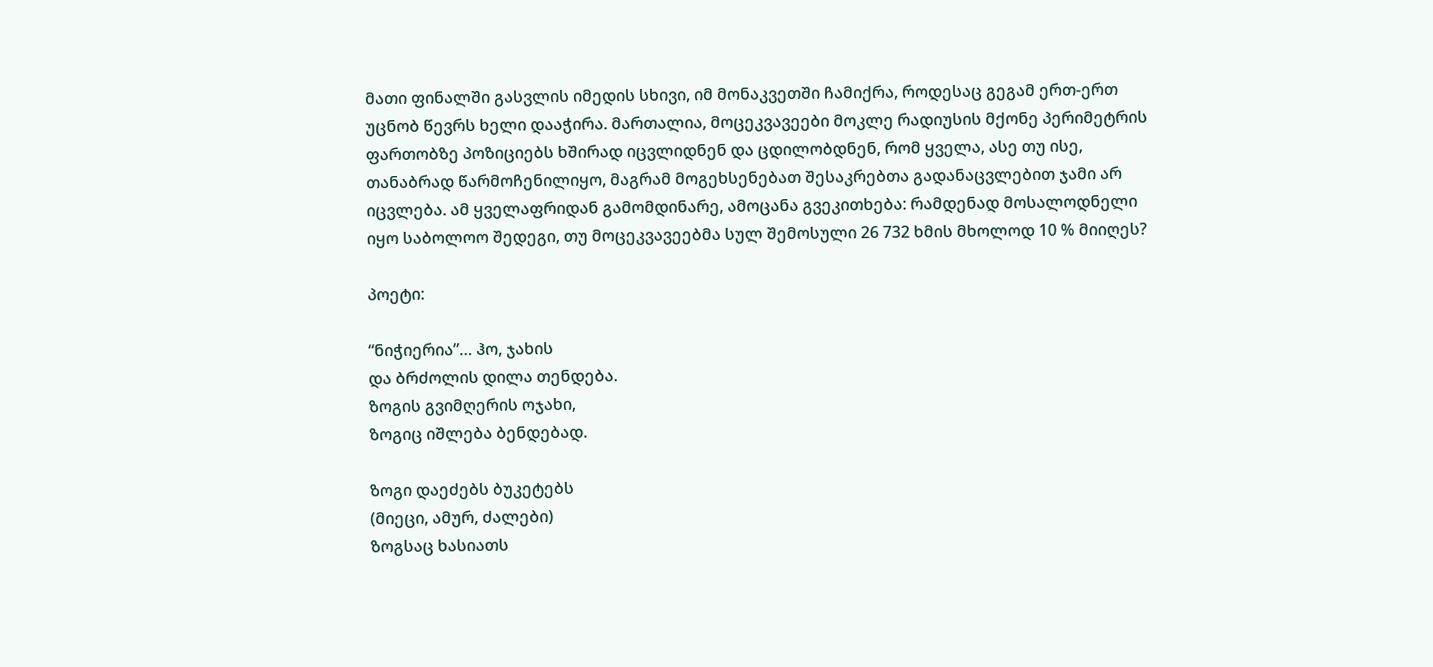მათი ფინალში გასვლის იმედის სხივი, იმ მონაკვეთში ჩამიქრა, როდესაც გეგამ ერთ-ერთ უცნობ წევრს ხელი დააჭირა. მართალია, მოცეკვავეები მოკლე რადიუსის მქონე პერიმეტრის ფართობზე პოზიციებს ხშირად იცვლიდნენ და ცდილობდნენ, რომ ყველა, ასე თუ ისე, თანაბრად წარმოჩენილიყო, მაგრამ მოგეხსენებათ შესაკრებთა გადანაცვლებით ჯამი არ იცვლება. ამ ყველაფრიდან გამომდინარე, ამოცანა გვეკითხება: რამდენად მოსალოდნელი იყო საბოლოო შედეგი, თუ მოცეკვავეებმა სულ შემოსული 26 732 ხმის მხოლოდ 10 % მიიღეს?

პოეტი:

“ნიჭიერია”… ჰო, ჯახის
და ბრძოლის დილა თენდება.
ზოგის გვიმღერის ოჯახი,
ზოგიც იშლება ბენდებად.

ზოგი დაეძებს ბუკეტებს
(მიეცი, ამურ, ძალები)
ზოგსაც ხასიათს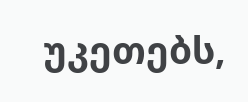უკეთებს,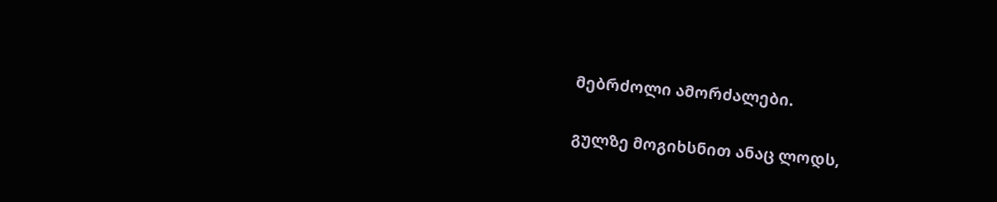მებრძოლი ამორძალები.

გულზე მოგიხსნით ანაც ლოდს,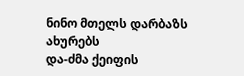ნინო მთელს დარბაზს ახურებს
და-ძმა ქეიფის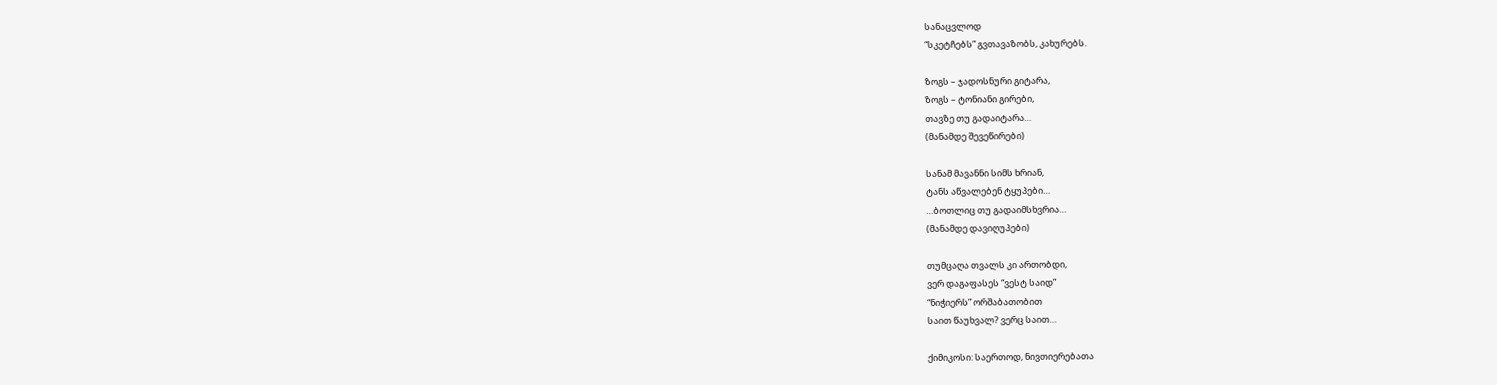სანაცვლოდ
“სკეტჩებს” გვთავაზობს, კახურებს.

ზოგს – ჯადოსნური გიტარა,
ზოგს – ტონიანი გირები,
თავზე თუ გადაიტარა…
(მანამდე შევეწირები)

სანამ მავანნი სიმს ხრიან,
ტანს აწვალებენ ტყუპები…
…ბოთლიც თუ გადაიმსხვრია…
(მანამდე დავიღუპები)

თუმცაღა თვალს კი ართობდი,
ვერ დაგაფასეს “ვესტ საიდ”
“ნიჭიერს” ორშაბათობით
საით წაუხვალ? ვერც საით…

ქიმიკოსი: საერთოდ, ნივთიერებათა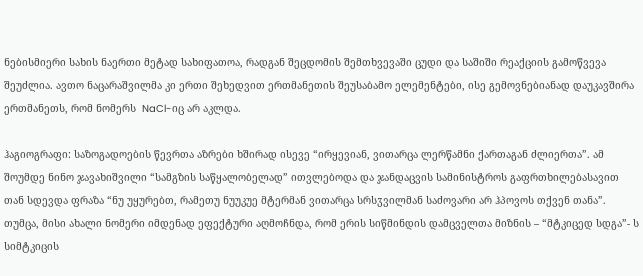ნებისმიერი სახის ნაერთი მეტად სახიფათოა, რადგან შეცდომის შემთხვევაში ცუდი და საშიში რეაქციის გამოწვევა შეუძლია. ავთო ნაცარაშვილმა კი ერთი შეხედვით ერთმანეთის შეუსაბამო ელემენტები, ისე გემოვნებიანად დაუკავშირა ერთმანეთს, რომ ნომერს  NaCl-იც არ აკლდა.

ჰაგიოგრაფი: საზოგადოების წევრთა აზრები ხშირად ისევე “ირყევიან, ვითარცა ლერწამნი ქართაგან ძლიერთა”. ამ შოუმდე ნინო ჯავახიშვილი “სამგზის საწყალობელად” ითვლებოდა და ჯანდაცვის სამინისტროს გაფრთხილებასავით თან სდევდა ფრაზა “ნუ უყურებთ, რამეთუ ნუუკუე მტერმან ვითარცა სრსჳვილმან საძოვარი არ ჰპოვოს თქვენ თანა”. თუმცა, მისი ახალი ნომერი იმდენად ეფექტური აღმოჩნდა, რომ ერის სიწმინდის დამცველთა მიზნის – “მტკიცედ სდგა”- ს სიმტკიცის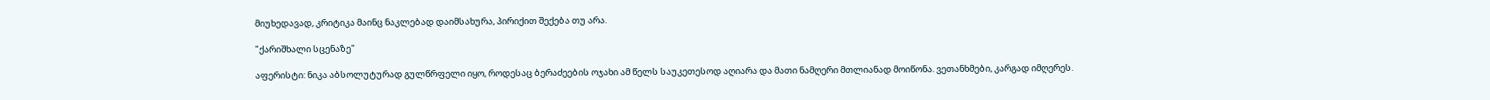მიუხედავად, კრიტიკა მაინც ნაკლებად დაიმსახურა, პირიქით შექება თუ არა.

"ქარიშხალი სცენაზე"

აფერისტი: ნიკა აბსოლუტურად გულწრფელი იყო, როდესაც ბერაძეების ოჯახი ამ წელს საუკეთესოდ აღიარა და მათი ნამღერი მთლიანად მოიწონა. ვეთანხმები, კარგად იმღერეს.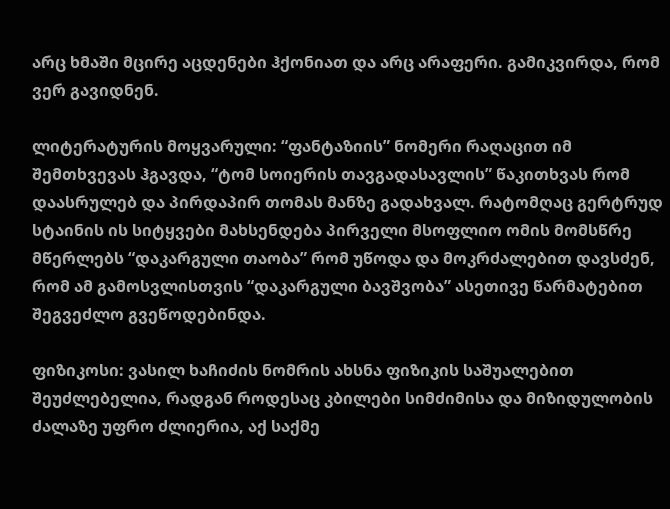არც ხმაში მცირე აცდენები ჰქონიათ და არც არაფერი. გამიკვირდა, რომ ვერ გავიდნენ.

ლიტერატურის მოყვარული: “ფანტაზიის” ნომერი რაღაცით იმ შემთხვევას ჰგავდა, “ტომ სოიერის თავგადასავლის” წაკითხვას რომ დაასრულებ და პირდაპირ თომას მანზე გადახვალ. რატომღაც გერტრუდ სტაინის ის სიტყვები მახსენდება პირველი მსოფლიო ომის მომსწრე მწერლებს “დაკარგული თაობა” რომ უწოდა და მოკრძალებით დავსძენ, რომ ამ გამოსვლისთვის “დაკარგული ბავშვობა” ასეთივე წარმატებით შეგვეძლო გვეწოდებინდა.

ფიზიკოსი: ვასილ ხაჩიძის ნომრის ახსნა ფიზიკის საშუალებით შეუძლებელია, რადგან როდესაც კბილები სიმძიმისა და მიზიდულობის ძალაზე უფრო ძლიერია, აქ საქმე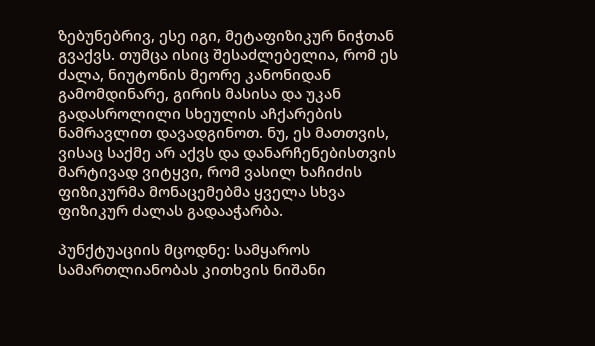ზებუნებრივ, ესე იგი, მეტაფიზიკურ ნიჭთან გვაქვს. თუმცა ისიც შესაძლებელია, რომ ეს ძალა, ნიუტონის მეორე კანონიდან გამომდინარე, გირის მასისა და უკან გადასროლილი სხეულის აჩქარების ნამრავლით დავადგინოთ. ნუ, ეს მათთვის, ვისაც საქმე არ აქვს და დანარჩენებისთვის მარტივად ვიტყვი, რომ ვასილ ხაჩიძის ფიზიკურმა მონაცემებმა ყველა სხვა ფიზიკურ ძალას გადააჭარბა.

პუნქტუაციის მცოდნე: სამყაროს სამართლიანობას კითხვის ნიშანი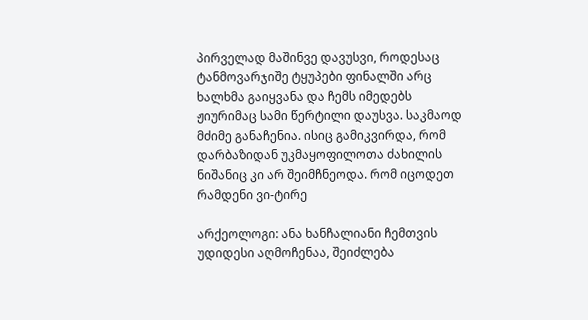პირველად მაშინვე დავუსვი, როდესაც ტანმოვარჯიშე ტყუპები ფინალში არც ხალხმა გაიყვანა და ჩემს იმედებს ჟიურიმაც სამი წერტილი დაუსვა. საკმაოდ მძიმე განაჩენია. ისიც გამიკვირდა, რომ დარბაზიდან უკმაყოფილოთა ძახილის ნიშანიც კი არ შეიმჩნეოდა. რომ იცოდეთ რამდენი ვი-ტირე

არქეოლოგი: ანა ხანჩალიანი ჩემთვის უდიდესი აღმოჩენაა, შეიძლება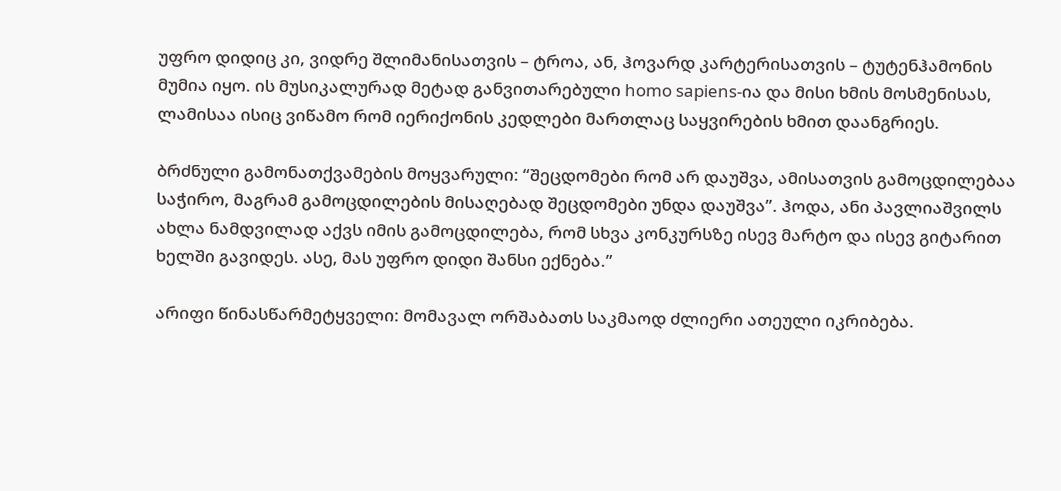უფრო დიდიც კი, ვიდრე შლიმანისათვის – ტროა, ან, ჰოვარდ კარტერისათვის – ტუტენჰამონის მუმია იყო. ის მუსიკალურად მეტად განვითარებული homo sapiens-ია და მისი ხმის მოსმენისას, ლამისაა ისიც ვიწამო რომ იერიქონის კედლები მართლაც საყვირების ხმით დაანგრიეს.

ბრძნული გამონათქვამების მოყვარული: “შეცდომები რომ არ დაუშვა, ამისათვის გამოცდილებაა საჭირო, მაგრამ გამოცდილების მისაღებად შეცდომები უნდა დაუშვა”. ჰოდა, ანი პავლიაშვილს ახლა ნამდვილად აქვს იმის გამოცდილება, რომ სხვა კონკურსზე ისევ მარტო და ისევ გიტარით ხელში გავიდეს. ასე, მას უფრო დიდი შანსი ექნება.”

არიფი წინასწარმეტყველი: მომავალ ორშაბათს საკმაოდ ძლიერი ათეული იკრიბება.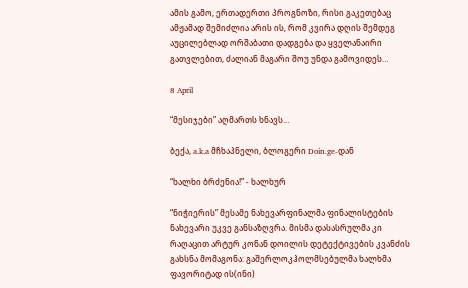ამის გამო, ერთადერთი პროგნოზი, რისი გაკეთებაც ამჟამად შემიძლია არის ის, რომ კვირა დღის შემდეგ აუცილებლად ორშაბათი დადგება და ყველანაირი გათვლებით, ძალიან მაგარი შოუ უნდა გამოვიდეს…

8 April

“მესიჯები” აღმართს ხნავს…

ბექა, a.k.a მჩხაპნელი, ბლოგერი Doin.ge-დან

“ხალხი ბრძენია!” - ხალხურ

“ნიჭიერის” მესამე ნახევარფინალმა ფინალისტების ნახევარი უკვე განსაზღვრა. მისმა დასასრულმა კი რაღაცით არტურ კონან დოილის დეტექტივების კვანძის გახსნა მომაგონა: გაშერლოკჰოლმსებულმა ხალხმა ფავორიტად ის(ინი)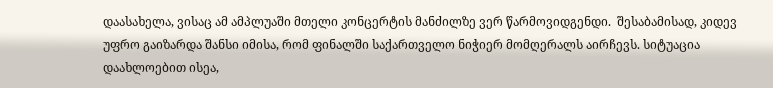დაასახელა, ვისაც ამ ამპლუაში მთელი კონცერტის მანძილზე ვერ წარმოვიდგენდი.  შესაბამისად, კიდევ უფრო გაიზარდა შანსი იმისა, რომ ფინალში საქართველო ნიჭიერ მომღერალს აირჩევს. სიტუაცია დაახლოებით ისეა,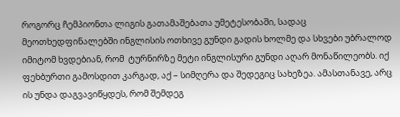როგორც ჩემპიონთა ლიგის გათამაშებათა უმეტესობაში, სადაც მეოთხედფინალებში ინგლისის ოთხივე გუნდი გადის ხოლმე და სხვები უბრალოდ იმიტომ ხვდებიან, რომ  ტურნირზე მეტი ინგლისური გუნდი აღარ მონაწილეობს. იქ ფეხბურთი გამოსდით კარგად, აქ – სიმღერა და შედეგიც სახეზეა. ამასთანავე, არც ის უნდა დაგვავიწყდეს, რომ შემდეგ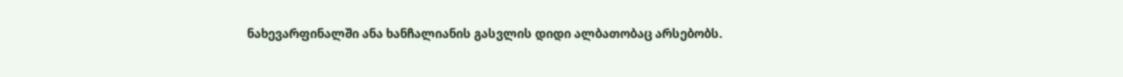ნახევარფინალში ანა ხანჩალიანის გასვლის დიდი ალბათობაც არსებობს.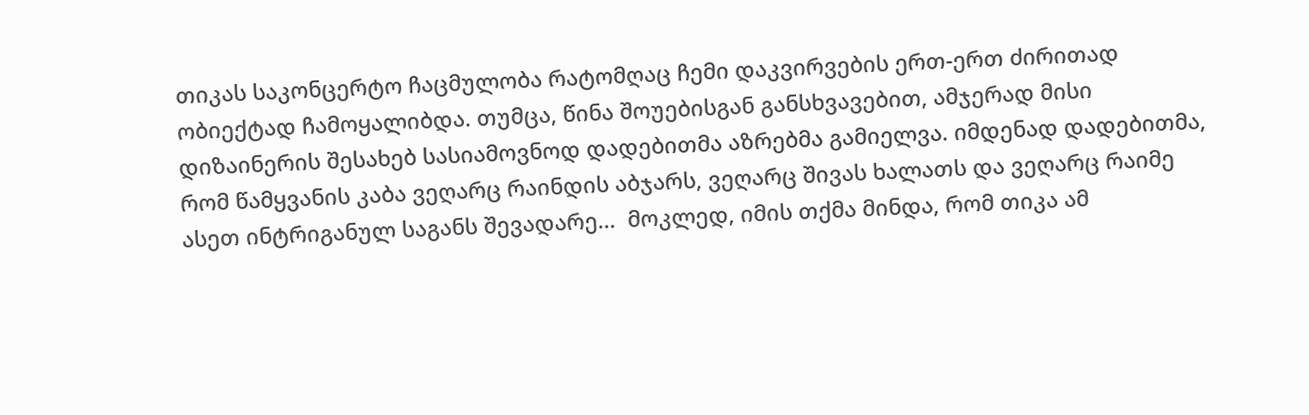თიკას საკონცერტო ჩაცმულობა რატომღაც ჩემი დაკვირვების ერთ-ერთ ძირითად ობიექტად ჩამოყალიბდა. თუმცა, წინა შოუებისგან განსხვავებით, ამჯერად მისი დიზაინერის შესახებ სასიამოვნოდ დადებითმა აზრებმა გამიელვა. იმდენად დადებითმა, რომ წამყვანის კაბა ვეღარც რაინდის აბჯარს, ვეღარც შივას ხალათს და ვეღარც რაიმე ასეთ ინტრიგანულ საგანს შევადარე…  მოკლედ, იმის თქმა მინდა, რომ თიკა ამ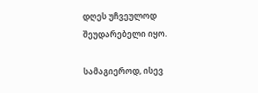დღეს უჩვეულოდ შეუდარებელი იყო.

სამაგიეროდ, ისევ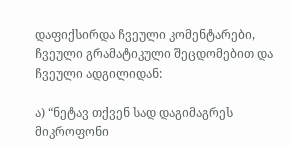დაფიქსირდა ჩვეული კომენტარები, ჩვეული გრამატიკული შეცდომებით და ჩვეული ადგილიდან:

ა) “ნეტავ თქვენ სად დაგიმაგრეს მიკროფონი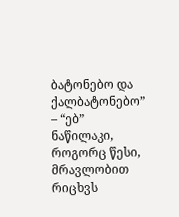ბატონებო და ქალბატონებო” – “ებ” ნაწილაკი, როგორც წესი, მრავლობით რიცხვს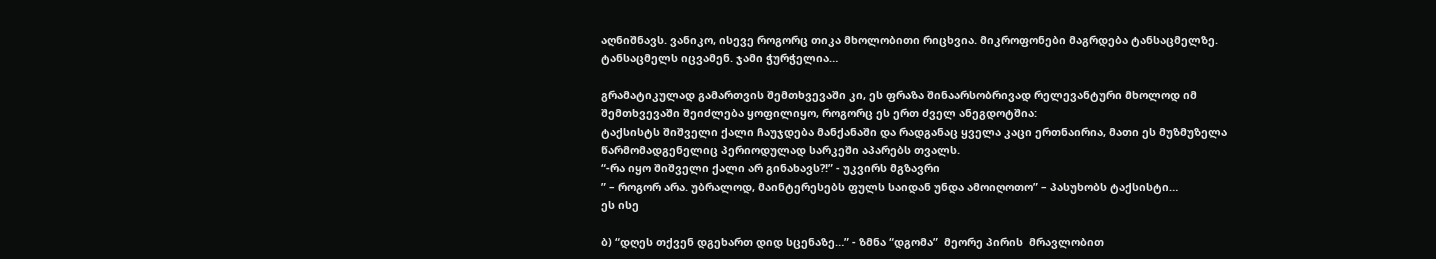აღნიშნავს. ვანიკო, ისევე როგორც თიკა მხოლობითი რიცხვია. მიკროფონები მაგრდება ტანსაცმელზე. ტანსაცმელს იცვამენ. ჯამი ჭურჭელია…

გრამატიკულად გამართვის შემთხვევაში კი, ეს ფრაზა შინაარსობრივად რელევანტური მხოლოდ იმ შემთხვევაში შეიძლება ყოფილიყო, როგორც ეს ერთ ძველ ანეგდოტშია:
ტაქსისტს შიშველი ქალი ჩაუჯდება მანქანაში და რადგანაც ყველა კაცი ერთნაირია, მათი ეს მუზმუზელა წარმომადგენელიც პერიოდულად სარკეში აპარებს თვალს.
“-რა იყო შიშველი ქალი არ გინახავს?!” - უკვირს მგზავრი
” – როგორ არა. უბრალოდ, მაინტერესებს ფულს საიდან უნდა ამოიღოთო” – პასუხობს ტაქსისტი…
ეს ისე

ბ) “დღეს თქვენ დგეხართ დიდ სცენაზე…” - ზმნა “დგომა”  მეორე პირის  მრავლობით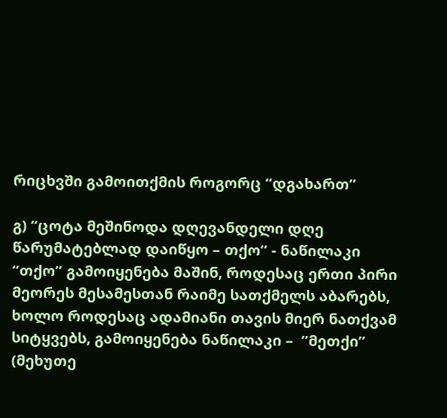რიცხვში გამოითქმის როგორც “დგახართ”

გ) “ცოტა მეშინოდა დღევანდელი დღე წარუმატებლად დაიწყო – თქო” - ნაწილაკი “თქო” გამოიყენება მაშინ, როდესაც ერთი პირი მეორეს მესამესთან რაიმე სათქმელს აბარებს, ხოლო როდესაც ადამიანი თავის მიერ ნათქვამ სიტყვებს, გამოიყენება ნაწილაკი –  ”მეთქი” (მეხუთე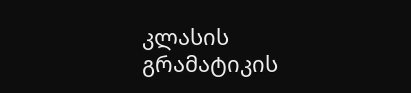კლასის გრამატიკის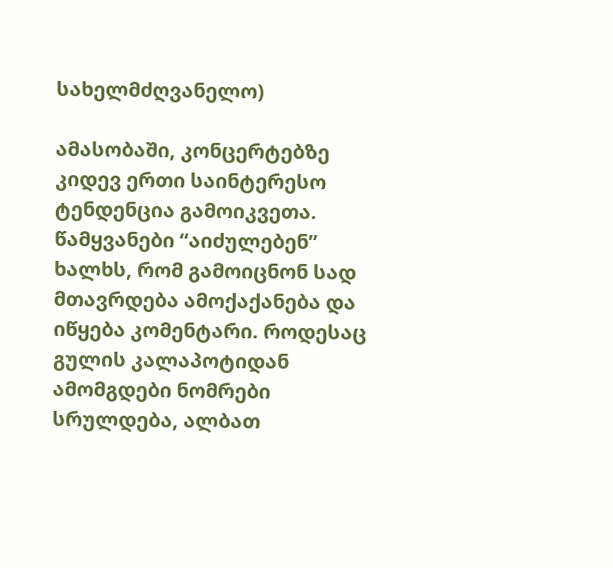სახელმძღვანელო)

ამასობაში, კონცერტებზე კიდევ ერთი საინტერესო ტენდენცია გამოიკვეთა. წამყვანები “აიძულებენ” ხალხს, რომ გამოიცნონ სად მთავრდება ამოქაქანება და იწყება კომენტარი. როდესაც გულის კალაპოტიდან ამომგდები ნომრები სრულდება, ალბათ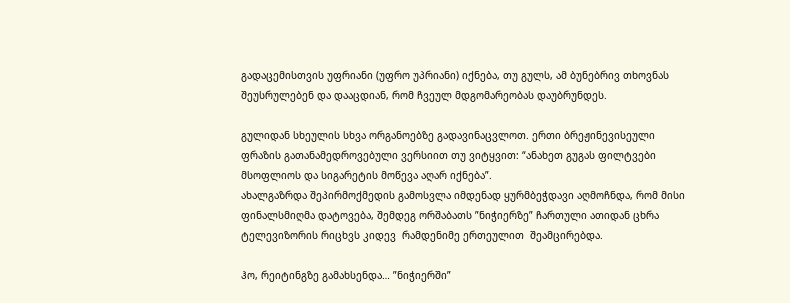გადაცემისთვის უფრიანი (უფრო უპრიანი) იქნება, თუ გულს, ამ ბუნებრივ თხოვნას შეუსრულებენ და დააცდიან, რომ ჩვეულ მდგომარეობას დაუბრუნდეს.

გულიდან სხეულის სხვა ორგანოებზე გადავინაცვლოთ. ერთი ბრეჟინევისეული ფრაზის გათანამედროვებული ვერსიით თუ ვიტყვით: “ანახეთ გუგას ფილტვები მსოფლიოს და სიგარეტის მოწევა აღარ იქნება”.
ახალგაზრდა შეპირმოქმედის გამოსვლა იმდენად ყურმბეჭდავი აღმოჩნდა, რომ მისი ფინალსმიღმა დატოვება, შემდეგ ორშაბათს ”ნიჭიერზე” ჩართული ათიდან ცხრა ტელევიზორის რიცხვს კიდევ  რამდენიმე ერთეულით  შეამცირებდა.

ჰო, რეიტინგზე გამახსენდა… ”ნიჭიერში”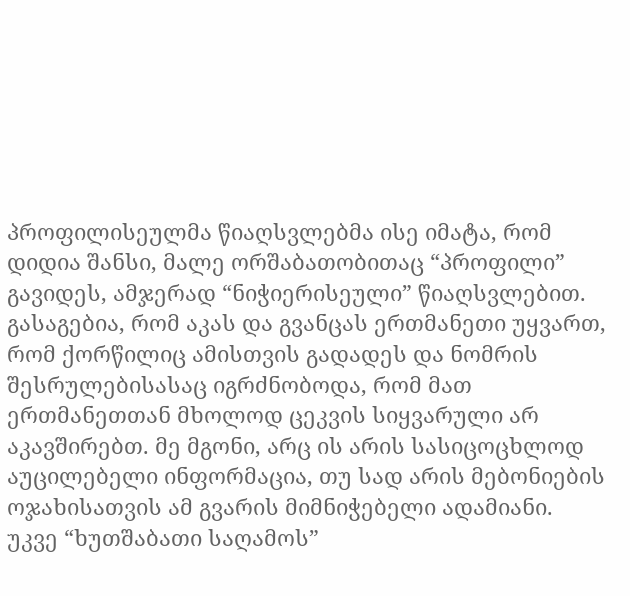პროფილისეულმა წიაღსვლებმა ისე იმატა, რომ დიდია შანსი, მალე ორშაბათობითაც “პროფილი” გავიდეს, ამჯერად “ნიჭიერისეული” წიაღსვლებით. გასაგებია, რომ აკას და გვანცას ერთმანეთი უყვართ, რომ ქორწილიც ამისთვის გადადეს და ნომრის შესრულებისასაც იგრძნობოდა, რომ მათ ერთმანეთთან მხოლოდ ცეკვის სიყვარული არ აკავშირებთ. მე მგონი, არც ის არის სასიცოცხლოდ აუცილებელი ინფორმაცია, თუ სად არის მებონიების ოჯახისათვის ამ გვარის მიმნიჭებელი ადამიანი. უკვე “ხუთშაბათი საღამოს”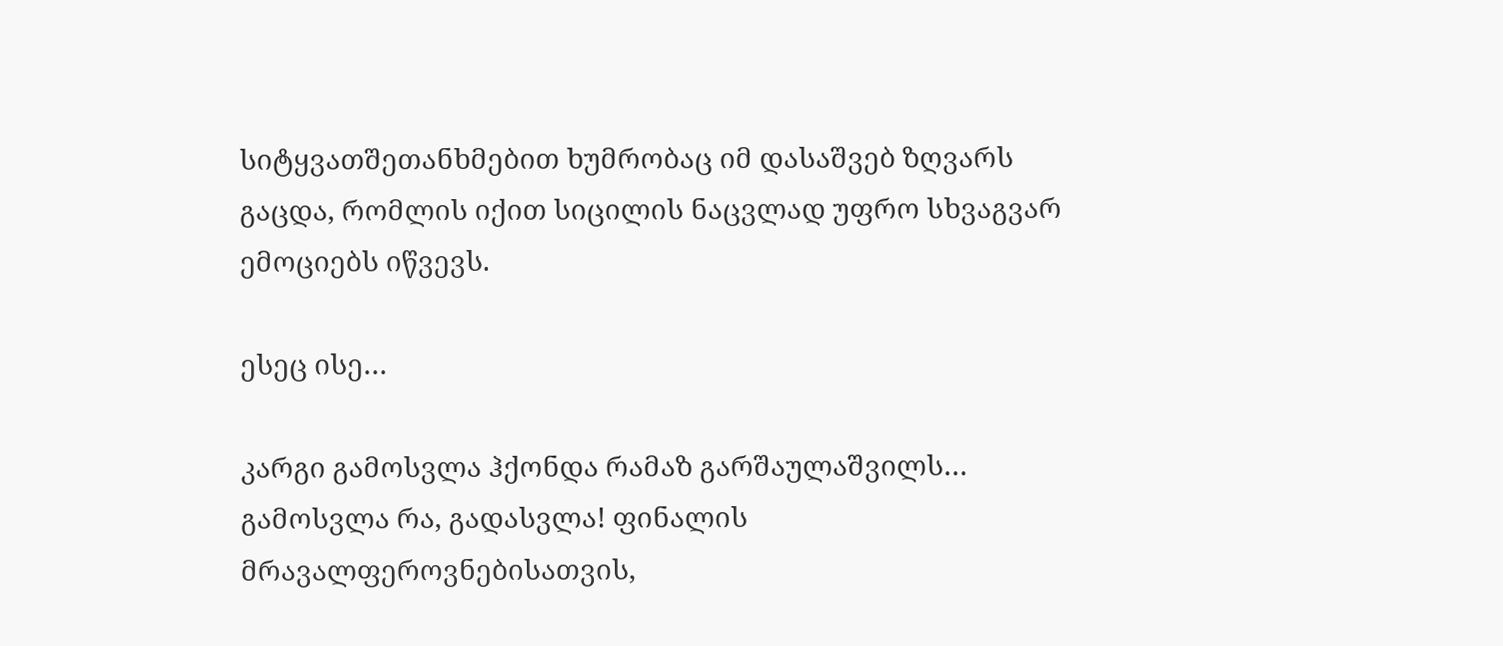სიტყვათშეთანხმებით ხუმრობაც იმ დასაშვებ ზღვარს გაცდა, რომლის იქით სიცილის ნაცვლად უფრო სხვაგვარ ემოციებს იწვევს.

ესეც ისე…

კარგი გამოსვლა ჰქონდა რამაზ გარშაულაშვილს… გამოსვლა რა, გადასვლა! ფინალის მრავალფეროვნებისათვის,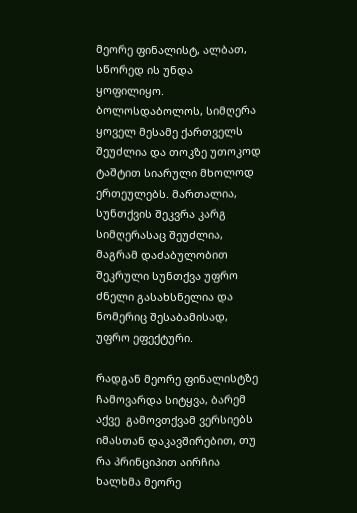მეორე ფინალისტ, ალბათ, სწორედ ის უნდა ყოფილიყო. ბოლოსდაბოლოს, სიმღერა ყოველ მესამე ქართველს შეუძლია და თოკზე უთოკოდ ტაშტით სიარული მხოლოდ ერთეულებს. მართალია, სუნთქვის შეკვრა კარგ სიმღერასაც შეუძლია, მაგრამ დაძაბულობით შეკრული სუნთქვა უფრო ძნელი გასახსნელია და ნომერიც შესაბამისად, უფრო ეფექტური.

რადგან მეორე ფინალისტზე ჩამოვარდა სიტყვა, ბარემ აქვე  გამოვთქვამ ვერსიებს იმასთან დაკავშირებით, თუ რა პრინციპით აირჩია ხალხმა მეორე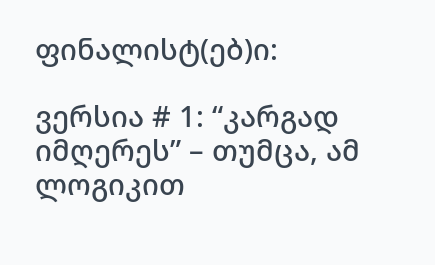ფინალისტ(ებ)ი:

ვერსია # 1: “კარგად იმღერეს” – თუმცა, ამ ლოგიკით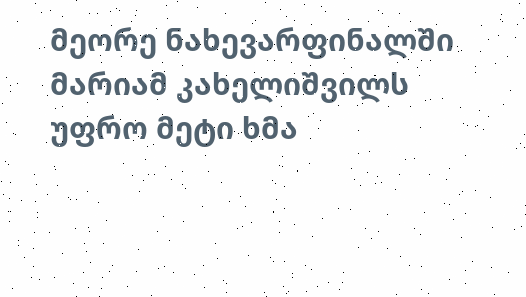მეორე ნახევარფინალში მარიამ კახელიშვილს უფრო მეტი ხმა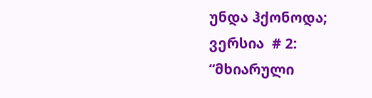უნდა ჰქონოდა;
ვერსია  # 2: “მხიარული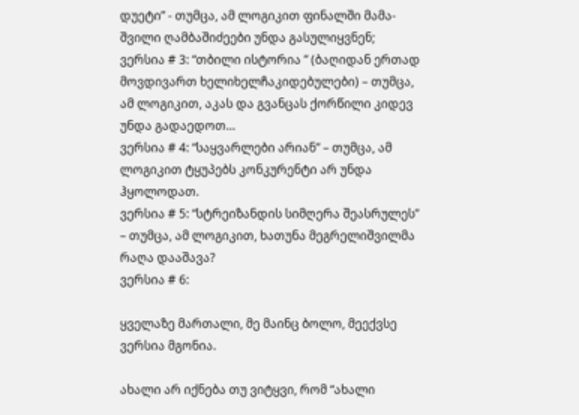დუეტი” - თუმცა, ამ ლოგიკით ფინალში მამა-შვილი ღამბაშიძეები უნდა გასულიყვნენ;
ვერსია # 3: “თბილი ისტორია ” (ბაღიდან ერთად მოვდივართ ხელიხელჩაკიდებულები) – თუმცა, ამ ლოგიკით, აკას და გვანცას ქორწილი კიდევ უნდა გადაედოთ…
ვერსია # 4: “საყვარლები არიან” – თუმცა, ამ ლოგიკით ტყუპებს კონკურენტი არ უნდა ჰყოლოდათ.
ვერსია # 5: “სტრეიზანდის სიმღერა შეასრულეს” – თუმცა, ამ ლოგიკით, ხათუნა მეგრელიშვილმა რაღა დააშავა?
ვერსია # 6:

ყველაზე მართალი, მე მაინც ბოლო, მეექვსე ვერსია მგონია.

ახალი არ იქნება თუ ვიტყვი, რომ “ახალი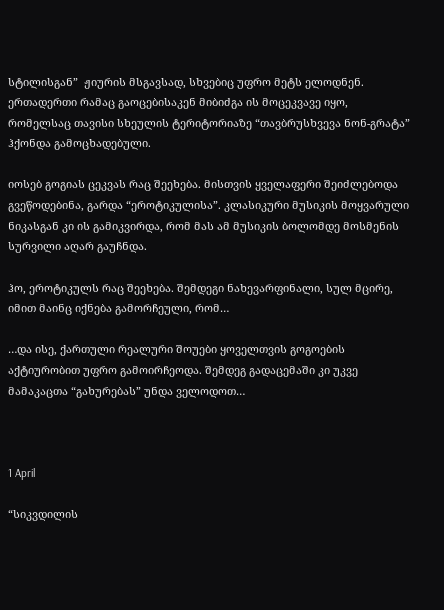სტილისგან”  ჟიურის მსგავსად, სხვებიც უფრო მეტს ელოდნენ. ერთადერთი რამაც გაოცებისაკენ მიბიძგა ის მოცეკვავე იყო, რომელსაც თავისი სხეულის ტერიტორიაზე “თავბრუსხვევა ნონ-გრატა” ჰქონდა გამოცხადებული.

იოსებ გოგიას ცეკვას რაც შეეხება. მისთვის ყველაფერი შეიძლებოდა გვეწოდებინა, გარდა “ეროტიკულისა”. კლასიკური მუსიკის მოყვარული ნიკასგან კი ის გამიკვირდა, რომ მას ამ მუსიკის ბოლომდე მოსმენის სურვილი აღარ გაუჩნდა.

ჰო, ეროტიკულს რაც შეეხება. შემდეგი ნახევარფინალი, სულ მცირე, იმით მაინც იქნება გამორჩეული, რომ…

…და ისე, ქართული რეალური შოუები ყოველთვის გოგოების აქტიურობით უფრო გამოირჩეოდა. შემდეგ გადაცემაში კი უკვე მამაკაცთა “გახურებას” უნდა ველოდოთ…



1 April

“სიკვდილის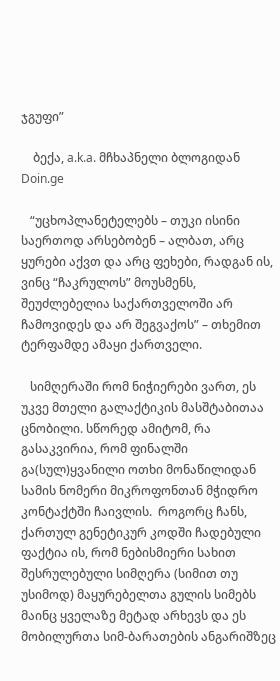ჯგუფი”

    ბექა, a.k.a. მჩხაპნელი ბლოგიდან Doin.ge

   “უცხოპლანეტელებს – თუკი ისინი საერთოდ არსებობენ – ალბათ, არც ყურები აქვთ და არც ფეხები, რადგან ის, ვინც “ჩაკრულოს” მოუსმენს, შეუძლებელია საქართველოში არ ჩამოვიდეს და არ შეგვაქოს” – თხემით ტერფამდე ამაყი ქართველი.

   სიმღერაში რომ ნიჭიერები ვართ, ეს უკვე მთელი გალაქტიკის მასშტაბითაა ცნობილი. სწორედ ამიტომ, რა გასაკვირია, რომ ფინალში გა(სულ)ყვანილი ოთხი მონაწილიდან სამის ნომერი მიკროფონთან მჭიდრო კონტაქტში ჩაივლის.  როგორც ჩანს, ქართულ გენეტიკურ კოდში ჩადებული ფაქტია ის, რომ ნებისმიერი სახით შესრულებული სიმღერა (სიმით თუ უსიმოდ) მაყურებელთა გულის სიმებს მაინც ყველაზე მეტად არხევს და ეს მობილურთა სიმ-ბარათების ანგარიშზეც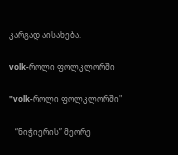კარგად აისახება.

volk-როლი ფოლკლორში

"volk-როლი ფოლკლორში"

   “ნიჭიერის” მეორე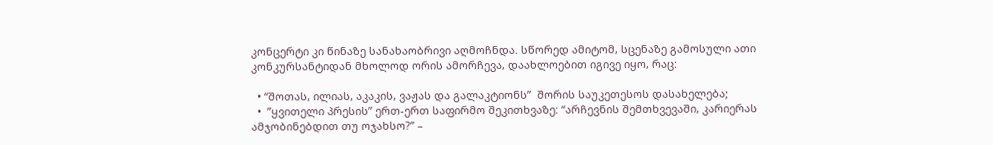კონცერტი კი წინაზე სანახაობრივი აღმოჩნდა. სწორედ ამიტომ, სცენაზე გამოსული ათი კონკურსანტიდან მხოლოდ ორის ამორჩევა, დაახლოებით იგივე იყო, რაც:

  • “შოთას, ილიას, აკაკის, ვაჟას და გალაკტიონს”  შორის საუკეთესოს დასახელება;
  •  ”ყვითელი პრესის” ერთ-ერთ საფირმო შეკითხვაზე: “არჩევნის შემთხვევაში, კარიერას ამჯობინებდით თუ ოჯახსო?” –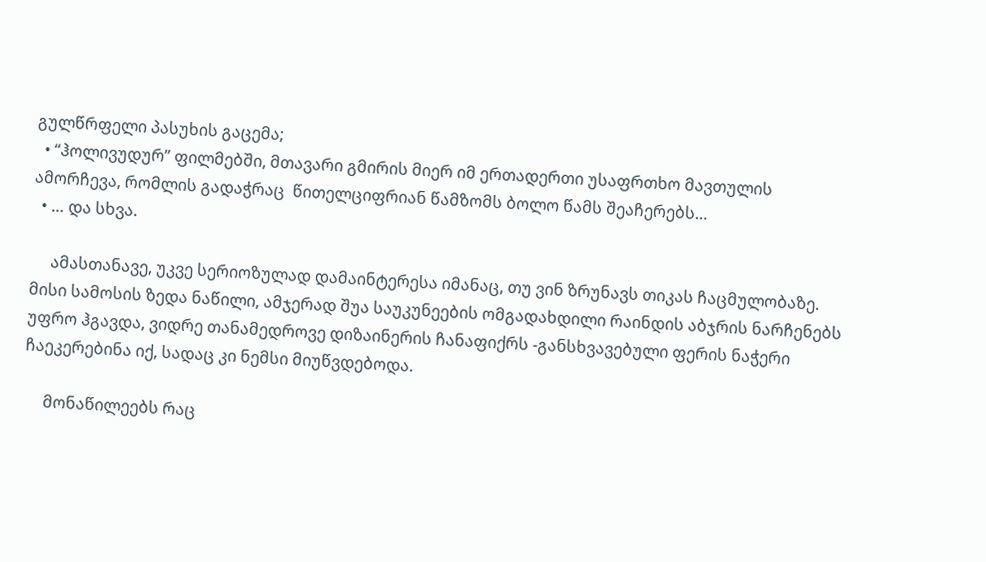გულწრფელი პასუხის გაცემა;
  • “ჰოლივუდურ” ფილმებში, მთავარი გმირის მიერ იმ ერთადერთი უსაფრთხო მავთულის  ამორჩევა, რომლის გადაჭრაც  წითელციფრიან წამზომს ბოლო წამს შეაჩერებს…
  • … და სხვა.

     ამასთანავე, უკვე სერიოზულად დამაინტერესა იმანაც, თუ ვინ ზრუნავს თიკას ჩაცმულობაზე. მისი სამოსის ზედა ნაწილი, ამჯერად შუა საუკუნეების ომგადახდილი რაინდის აბჯრის ნარჩენებს უფრო ჰგავდა, ვიდრე თანამედროვე დიზაინერის ჩანაფიქრს -განსხვავებული ფერის ნაჭერი ჩაეკერებინა იქ, სადაც კი ნემსი მიუწვდებოდა.

     მონაწილეებს რაც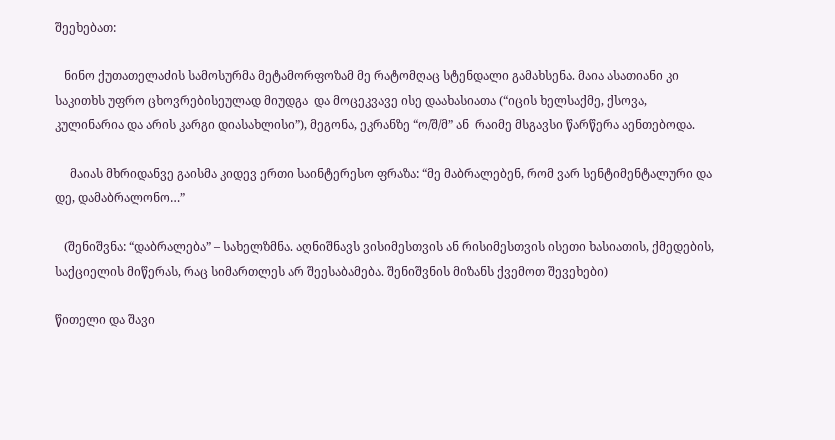შეეხებათ:

   ნინო ქუთათელაძის სამოსურმა მეტამორფოზამ მე რატომღაც სტენდალი გამახსენა. მაია ასათიანი კი საკითხს უფრო ცხოვრებისეულად მიუდგა  და მოცეკვავე ისე დაახასიათა (“იცის ხელსაქმე, ქსოვა, კულინარია და არის კარგი დიასახლისი”), მეგონა, ეკრანზე “ო/შ/მ” ან  რაიმე მსგავსი წარწერა აენთებოდა.

     მაიას მხრიდანვე გაისმა კიდევ ერთი საინტერესო ფრაზა: “მე მაბრალებენ, რომ ვარ სენტიმენტალური და დე, დამაბრალონო…”

   (შენიშვნა: “დაბრალება” – სახელზმნა. აღნიშნავს ვისიმესთვის ან რისიმესთვის ისეთი ხასიათის, ქმედების, საქციელის მიწერას, რაც სიმართლეს არ შეესაბამება. შენიშვნის მიზანს ქვემოთ შევეხები)

წითელი და შავი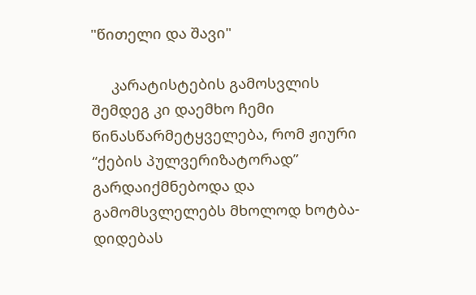"წითელი და შავი"

     კარატისტების გამოსვლის შემდეგ კი დაემხო ჩემი წინასწარმეტყველება, რომ ჟიური “ქების პულვერიზატორად” გარდაიქმნებოდა და გამომსვლელებს მხოლოდ ხოტბა-დიდებას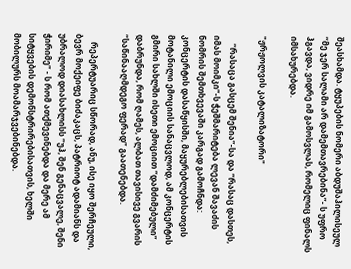შეასხამდა. ტყუპების ნომერი აბდუშაჰილისეულ “მე ჯერ სალამი არ დამემთავრებინა”- ს უფრო ჰგავდა, ვიდრე იმ გამოსვლას, რომელიც ფინალს იმსახურებდა.

"ჟრჟოლვის კატალიზატორი"

    “რასაცა გასცემ შენია”-სა და “რასაც დასთეს, იმას მოიმკი”-ს ჭეშმარიტება ლევან შავაძის ნომრის შემთხვევაში კარგად გამოჩნდა: კონცერტის დასაწყისში, მაყურებლებისათვის მოტანილი ემოციის სანაცვლოდ, ამ კონცერტის გმირი სახლში ისეთი ემოციით “დამძიმებული” დაბრუნდა, რომ ღამეს, ალბათ თავისივე გვარის “საწინააღმდეგო ფერად” გაათენებდა.

    რეპერტუარიც სწორად, ანუ, ისე იყო შერჩეული, ბევრ მოქეიფე ბიძაკაცს, პატრიოტ ადამიანს და უბრალოდ დიასახლისს “უჰ, შენ გენაცვალე, შენი ჭირიმე” - ს რომ ათქმევინებდა და მერე ამ სიტყვების დემონსტრირებისათვის, ხელში მობილურს მოამარჯვებინებდა.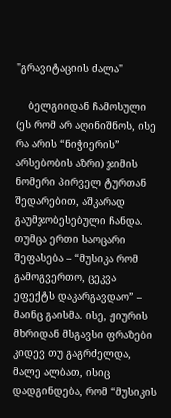"გრავიტაციის ძალა"

    ბელგიიდან ჩამოსული (ეს რომ არ აღინიშნოს, ისე რა არის “ნიჭიერის” არსებობის აზრი) ჯიმის ნომერი პირველ ტურთან შედარებით, აშკარად გაუმჯობესებული ჩანდა. თუმცა ერთი საოცარი შეფასება – “მუსიკა რომ გამოგვერთო, ცეკვა ეფექტს დაკარგავდაო” – მაინც გაისმა. ისე, ჟიურის მხრიდან მსგავსი ფრაზები კიდევ თუ გაგრძელდა, მალე ალბათ, ისიც დადგინდება, რომ “მუსიკის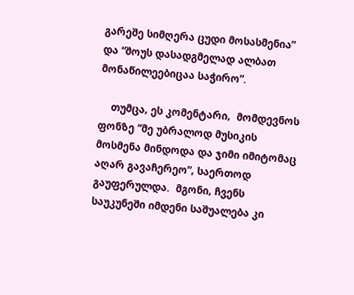გარეშე სიმღერა ცუდი მოსასმენია” და “შოუს დასადგმელად ალბათ მონაწილეებიცაა საჭირო”.

    თუმცა, ეს კომენტარი,  მომდევნოს ფონზე “მე უბრალოდ მუსიკის მოსმენა მინდოდა და ჯიმი იმიტომაც აღარ გავაჩერეო”, საერთოდ გაუფერულდა.  მგონი, ჩვენს საუკუნეში იმდენი საშუალება კი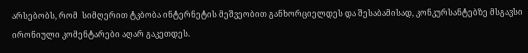არსებობს, რომ  სიმღერით ტკბობა ინტერნეტის მეშვეობით განხორციელდეს და შესაბამისად, კონკურსანტებზე მსგავსი ირონიული კომენტარები აღარ გაკეთდეს.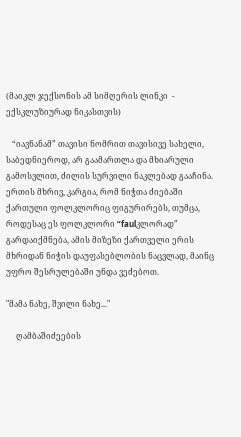(მაიკლ ჯექსონის ამ სიმღერის ლინკი  - ექსკლუზიურად ნიკასთვის)

   “იავნანამ” თავისი ნომრით თავისივე სახელი, საბედნიეროდ, არ გაამართლა და მხიარული გამოსვლით, ძილის სურვილი ნაკლებად გააჩინა. ერთის მხრივ, კარგია, რომ ნიჭთა ძიებაში ქართული ფოლკლორიც ფიგურირებს, თუმცა, როდესაც ეს ფოლკლორი “faulკლორად” გარდაიქმნება, ამის მიზეზი ქართველი ერის მხრიდან ნიჭის დაუფასებლობის ნაცვლად, მაინც უფრო შესრულებაში უნდა ვეძებოთ.

"მამა ნახე, შვილი ნახე..."

     ღამბაშიძეების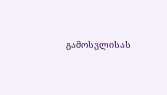გამოსვლისას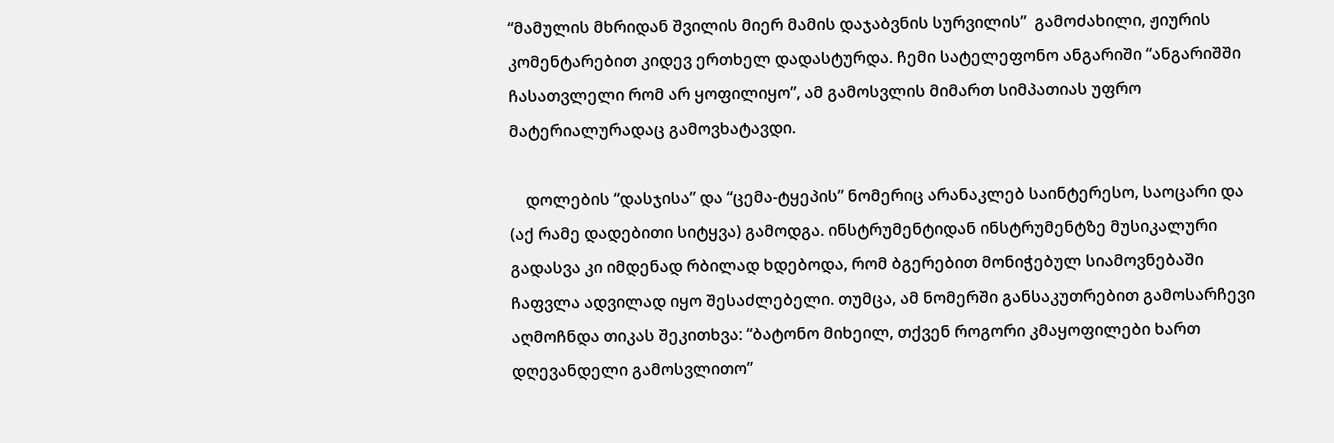“მამულის მხრიდან შვილის მიერ მამის დაჯაბვნის სურვილის”  გამოძახილი, ჟიურის კომენტარებით კიდევ ერთხელ დადასტურდა. ჩემი სატელეფონო ანგარიში “ანგარიშში ჩასათვლელი რომ არ ყოფილიყო”, ამ გამოსვლის მიმართ სიმპათიას უფრო მატერიალურადაც გამოვხატავდი.

    დოლების “დასჯისა” და “ცემა-ტყეპის” ნომერიც არანაკლებ საინტერესო, საოცარი და (აქ რამე დადებითი სიტყვა) გამოდგა. ინსტრუმენტიდან ინსტრუმენტზე მუსიკალური გადასვა კი იმდენად რბილად ხდებოდა, რომ ბგერებით მონიჭებულ სიამოვნებაში ჩაფვლა ადვილად იყო შესაძლებელი. თუმცა, ამ ნომერში განსაკუთრებით გამოსარჩევი აღმოჩნდა თიკას შეკითხვა: “ბატონო მიხეილ, თქვენ როგორი კმაყოფილები ხართ დღევანდელი გამოსვლითო”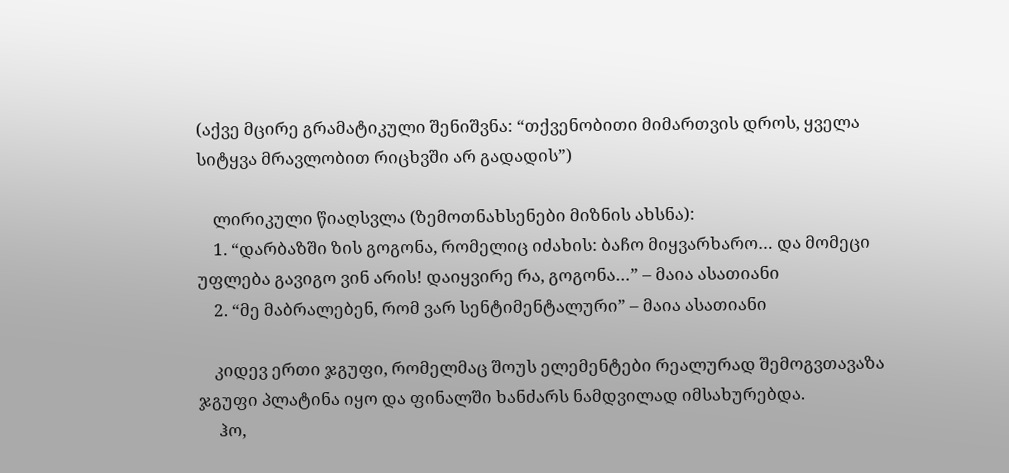(აქვე მცირე გრამატიკული შენიშვნა: “თქვენობითი მიმართვის დროს, ყველა სიტყვა მრავლობით რიცხვში არ გადადის”)

    ლირიკული წიაღსვლა (ზემოთნახსენები მიზნის ახსნა):
    1. “დარბაზში ზის გოგონა, რომელიც იძახის: ბაჩო მიყვარხარო… და მომეცი უფლება გავიგო ვინ არის! დაიყვირე რა, გოგონა…” – მაია ასათიანი
    2. “მე მაბრალებენ, რომ ვარ სენტიმენტალური” – მაია ასათიანი

    კიდევ ერთი ჯგუფი, რომელმაც შოუს ელემენტები რეალურად შემოგვთავაზა ჯგუფი პლატინა იყო და ფინალში ხანძარს ნამდვილად იმსახურებდა.
     ჰო,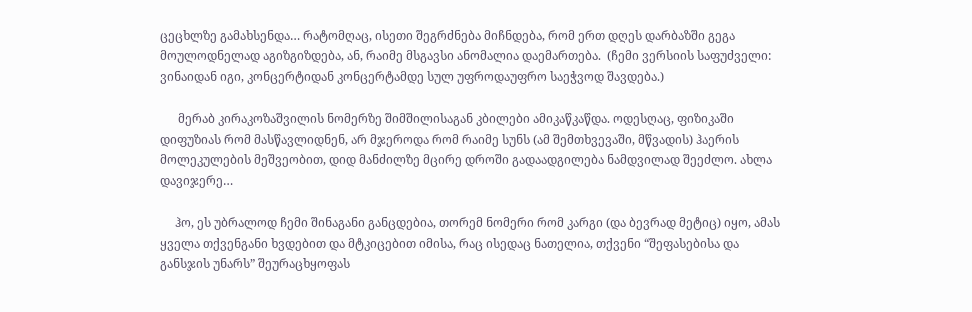ცეცხლზე გამახსენდა… რატომღაც, ისეთი შეგრძნება მიჩნდება, რომ ერთ დღეს დარბაზში გეგა მოულოდნელად აგიზგიზდება, ან, რაიმე მსგავსი ანომალია დაემართება.  (ჩემი ვერსიის საფუძველი: ვინაიდან იგი, კონცერტიდან კონცერტამდე სულ უფროდაუფრო საეჭვოდ შავდება.)

      მერაბ კირაკოზაშვილის ნომერზე შიმშილისაგან კბილები ამიკაწკაწდა. ოდესღაც, ფიზიკაში დიფუზიას რომ მასწავლიდნენ, არ მჯეროდა რომ რაიმე სუნს (ამ შემთხვევაში, მწვადის) ჰაერის მოლეკულების მეშვეობით, დიდ მანძილზე მცირე დროში გადაადგილება ნამდვილად შეეძლო. ახლა დავიჯერე…

     ჰო, ეს უბრალოდ ჩემი შინაგანი განცდებია, თორემ ნომერი რომ კარგი (და ბევრად მეტიც) იყო, ამას ყველა თქვენგანი ხვდებით და მტკიცებით იმისა, რაც ისედაც ნათელია, თქვენი “შეფასებისა და განსჯის უნარს” შეურაცხყოფას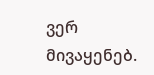ვერ მივაყენებ.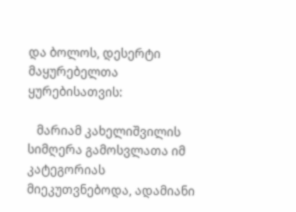და ბოლოს, დესერტი მაყურებელთა ყურებისათვის:

   მარიამ კახელიშვილის სიმღერა გამოსვლათა იმ კატეგორიას მიეკუთვნებოდა, ადამიანი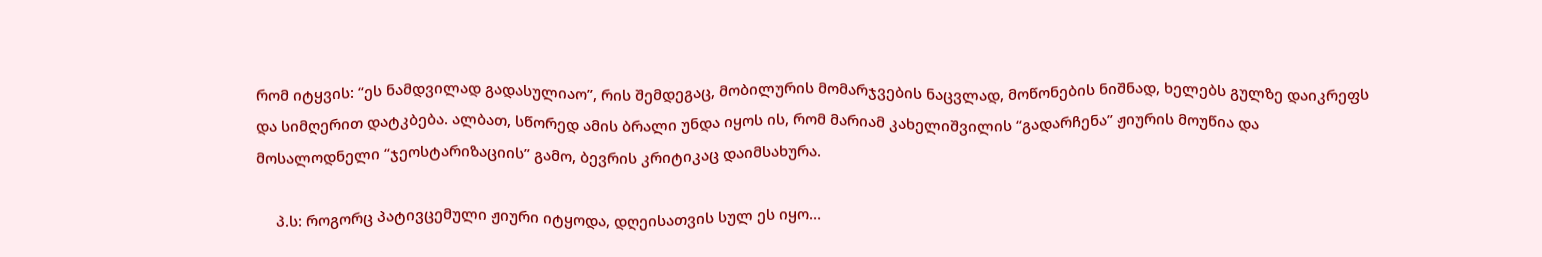რომ იტყვის: “ეს ნამდვილად გადასულიაო”, რის შემდეგაც, მობილურის მომარჯვების ნაცვლად, მოწონების ნიშნად, ხელებს გულზე დაიკრეფს და სიმღერით დატკბება. ალბათ, სწორედ ამის ბრალი უნდა იყოს ის, რომ მარიამ კახელიშვილის “გადარჩენა” ჟიურის მოუწია და მოსალოდნელი “ჯეოსტარიზაციის” გამო, ბევრის კრიტიკაც დაიმსახურა.

     პ.ს: როგორც პატივცემული ჟიური იტყოდა, დღეისათვის სულ ეს იყო…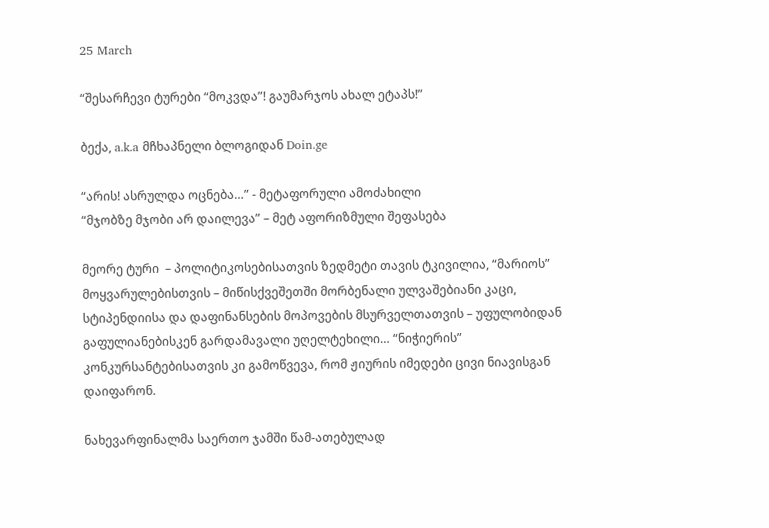25 March

“შესარჩევი ტურები “მოკვდა”! გაუმარჯოს ახალ ეტაპს!”

ბექა, a.k.a მჩხაპნელი ბლოგიდან Doin.ge

“არის! ასრულდა ოცნება…” - მეტაფორული ამოძახილი
“მჯობზე მჯობი არ დაილევა” – მეტ აფორიზმული შეფასება

მეორე ტური  – პოლიტიკოსებისათვის ზედმეტი თავის ტკივილია, “მარიოს” მოყვარულებისთვის – მიწისქვეშეთში მორბენალი ულვაშებიანი კაცი, სტიპენდიისა და დაფინანსების მოპოვების მსურველთათვის – უფულობიდან გაფულიანებისკენ გარდამავალი უღელტეხილი… “ნიჭიერის” კონკურსანტებისათვის კი გამოწვევა, რომ ჟიურის იმედები ცივი ნიავისგან დაიფარონ.

ნახევარფინალმა საერთო ჯამში წამ-ათებულად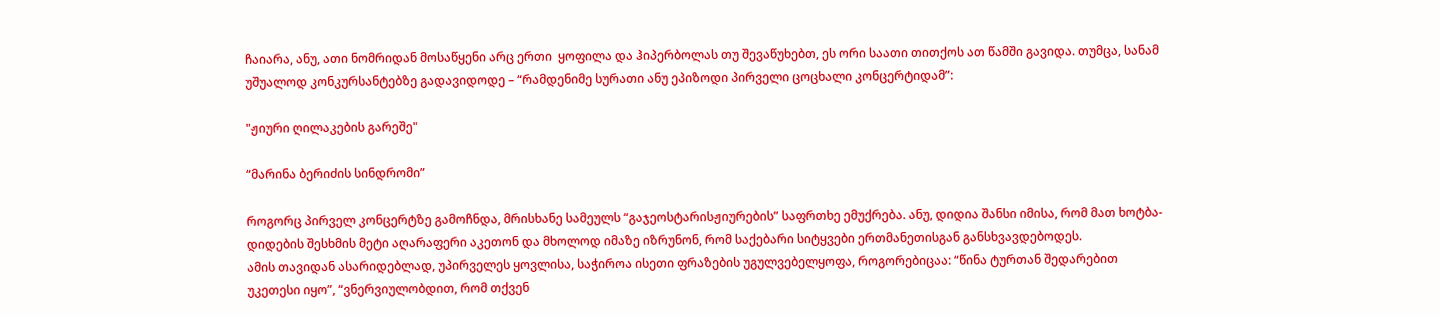ჩაიარა, ანუ, ათი ნომრიდან მოსაწყენი არც ერთი  ყოფილა და ჰიპერბოლას თუ შევაწუხებთ, ეს ორი საათი თითქოს ათ წამში გავიდა. თუმცა, სანამ უშუალოდ კონკურსანტებზე გადავიდოდე – “რამდენიმე სურათი ანუ ეპიზოდი პირველი ცოცხალი კონცერტიდამ”:

"ჟიური ღილაკების გარეშე"

“მარინა ბერიძის სინდრომი”

როგორც პირველ კონცერტზე გამოჩნდა, მრისხანე სამეულს “გაჯეოსტარისჟიურების” საფრთხე ემუქრება. ანუ, დიდია შანსი იმისა, რომ მათ ხოტბა-დიდების შესხმის მეტი აღარაფერი აკეთონ და მხოლოდ იმაზე იზრუნონ, რომ საქებარი სიტყვები ერთმანეთისგან განსხვავდებოდეს.
ამის თავიდან ასარიდებლად, უპირველეს ყოვლისა, საჭიროა ისეთი ფრაზების უგულვებელყოფა, როგორებიცაა: “წინა ტურთან შედარებით უკეთესი იყო”, “ვნერვიულობდით, რომ თქვენ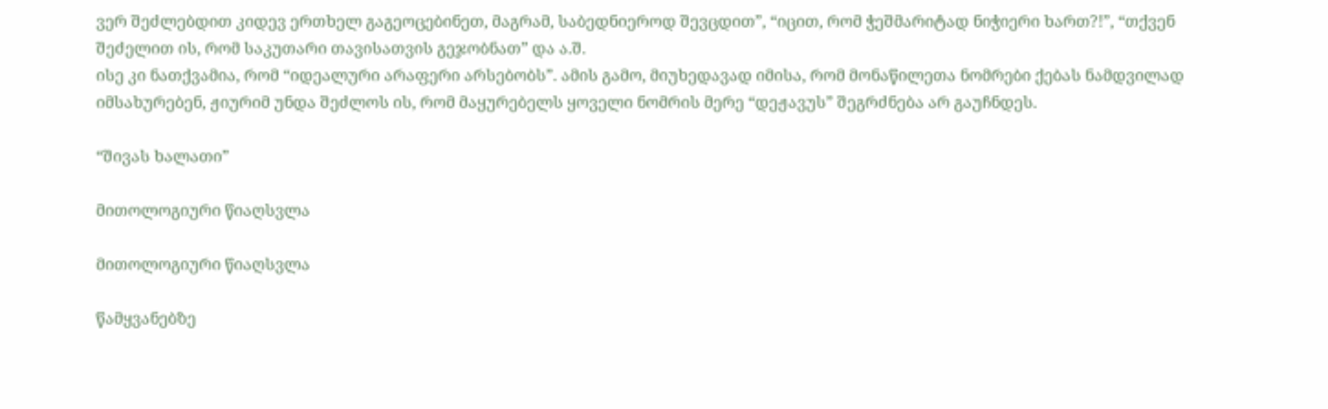ვერ შეძლებდით კიდევ ერთხელ გაგეოცებინეთ, მაგრამ, საბედნიეროდ შევცდით”, “იცით, რომ ჭეშმარიტად ნიჭიერი ხართ?!”, “თქვენ შეძელით ის, რომ საკუთარი თავისათვის გეჯობნათ” და ა.შ.
ისე კი ნათქვამია, რომ “იდეალური არაფერი არსებობს”. ამის გამო, მიუხედავად იმისა, რომ მონაწილეთა ნომრები ქებას ნამდვილად იმსახურებენ, ჟიურიმ უნდა შეძლოს ის, რომ მაყურებელს ყოველი ნომრის მერე “დეჟავუს” შეგრძნება არ გაუჩნდეს.

“შივას ხალათი”

მითოლოგიური წიაღსვლა

მითოლოგიური წიაღსვლა

წამყვანებზე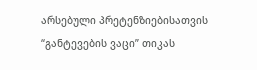არსებული პრეტენზიებისათვის “განტევების ვაცი” თიკას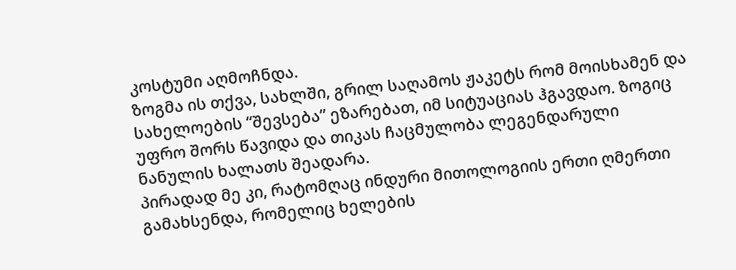კოსტუმი აღმოჩნდა.
ზოგმა ის თქვა, სახლში, გრილ საღამოს ჟაკეტს რომ მოისხამენ და სახელოების “შევსება” ეზარებათ, იმ სიტუაციას ჰგავდაო. ზოგიც უფრო შორს წავიდა და თიკას ჩაცმულობა ლეგენდარული ნანულის ხალათს შეადარა.
პირადად მე კი, რატომღაც ინდური მითოლოგიის ერთი ღმერთი გამახსენდა, რომელიც ხელების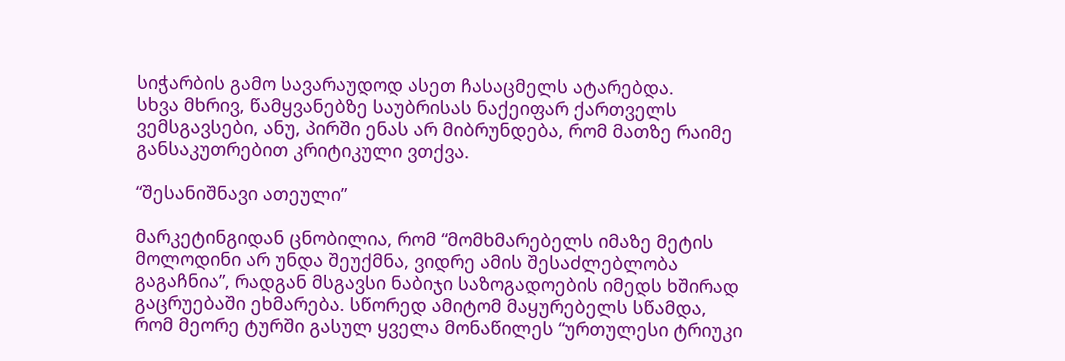სიჭარბის გამო სავარაუდოდ ასეთ ჩასაცმელს ატარებდა.
სხვა მხრივ, წამყვანებზე საუბრისას ნაქეიფარ ქართველს ვემსგავსები, ანუ, პირში ენას არ მიბრუნდება, რომ მათზე რაიმე განსაკუთრებით კრიტიკული ვთქვა.

“შესანიშნავი ათეული”

მარკეტინგიდან ცნობილია, რომ “მომხმარებელს იმაზე მეტის მოლოდინი არ უნდა შეუქმნა, ვიდრე ამის შესაძლებლობა გაგაჩნია”, რადგან მსგავსი ნაბიჯი საზოგადოების იმედს ხშირად გაცრუებაში ეხმარება. სწორედ ამიტომ მაყურებელს სწამდა, რომ მეორე ტურში გასულ ყველა მონაწილეს “ურთულესი ტრიუკი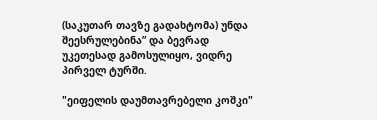(საკუთარ თავზე გადახტომა) უნდა შეესრულებინა” და ბევრად უკეთესად გამოსულიყო, ვიდრე პირველ ტურში.

"ეიფელის დაუმთავრებელი კოშკი"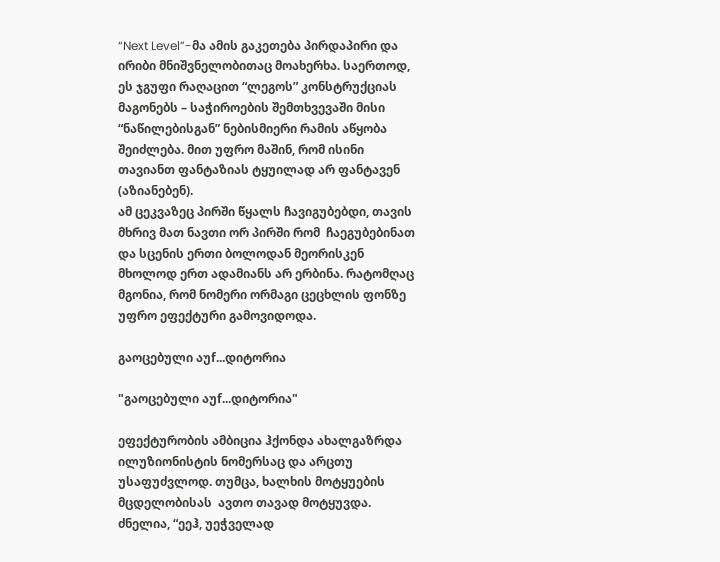“Next Level”-მა ამის გაკეთება პირდაპირი და ირიბი მნიშვნელობითაც მოახერხა. საერთოდ, ეს ჯგუფი რაღაცით “ლეგოს” კონსტრუქციას მაგონებს – საჭიროების შემთხვევაში მისი “ნაწილებისგან” ნებისმიერი რამის აწყობა შეიძლება. მით უფრო მაშინ, რომ ისინი თავიანთ ფანტაზიას ტყუილად არ ფანტავენ (აზიანებენ).
ამ ცეკვაზეც პირში წყალს ჩავიგუბებდი, თავის მხრივ მათ ნავთი ორ პირში რომ  ჩაეგუბებინათ და სცენის ერთი ბოლოდან მეორისკენ მხოლოდ ერთ ადამიანს არ ერბინა. რატომღაც მგონია, რომ ნომერი ორმაგი ცეცხლის ფონზე უფრო ეფექტური გამოვიდოდა.

გაოცებული აუf...დიტორია

"გაოცებული აუf...დიტორია"

ეფექტურობის ამბიცია ჰქონდა ახალგაზრდა ილუზიონისტის ნომერსაც და არცთუ უსაფუძვლოდ. თუმცა, ხალხის მოტყუების მცდელობისას  ავთო თავად მოტყუვდა.  ძნელია, “ეეჰ, უეჭველად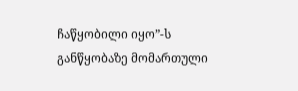ჩაწყობილი იყო”-ს განწყობაზე მომართული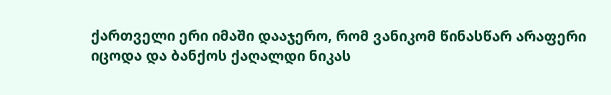ქართველი ერი იმაში დააჯერო, რომ ვანიკომ წინასწარ არაფერი იცოდა და ბანქოს ქაღალდი ნიკას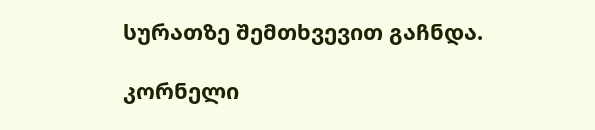სურათზე შემთხვევით გაჩნდა.

კორნელი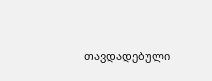თავდადებული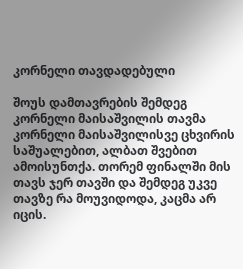კორნელი თავდადებული

შოუს დამთავრების შემდეგ კორნელი მაისაშვილის თავმა კორნელი მაისაშვილისვე ცხვირის საშუალებით, ალბათ შვებით ამოისუნთქა. თორემ ფინალში მის თავს ჯერ თავში და შემდეგ უკვე თავზე რა მოუვიდოდა, კაცმა არ იცის.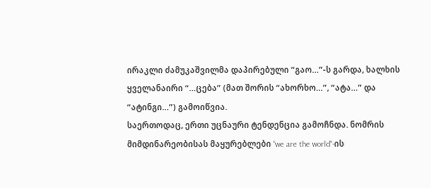ირაკლი ძამუკაშვილმა დაპირებული “გაო…”-ს გარდა, ხალხის ყველანაირი “…ცება” (მათ შორის “ახორხო…”, “ატა…” და “ატინგი…”) გამოიწვია.
საერთოდაც, ერთი უცნაური ტენდენცია გამოჩნდა. ნომრის მიმდინარეობისას მაყურებლები “we are the world”-ის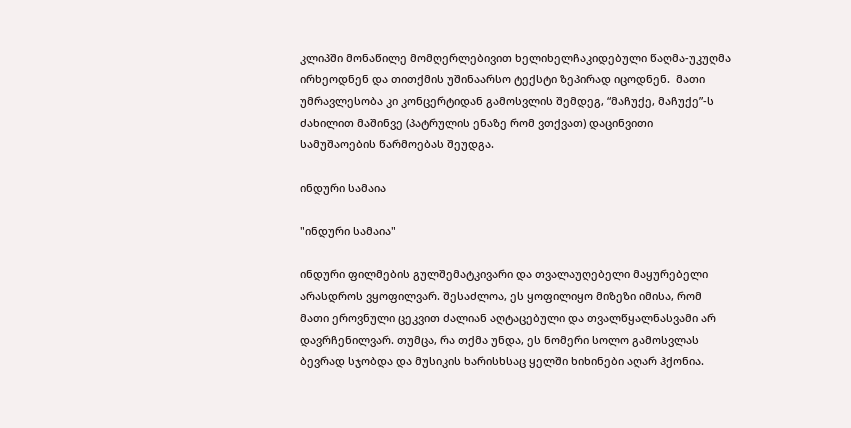კლიპში მონაწილე მომღერლებივით ხელიხელჩაკიდებული წაღმა-უკუღმა ირხეოდნენ და თითქმის უშინაარსო ტექსტი ზეპირად იცოდნენ.  მათი უმრავლესობა კი კონცერტიდან გამოსვლის შემდეგ, “მაჩუქე, მაჩუქე”-ს ძახილით მაშინვე (პატრულის ენაზე რომ ვთქვათ) დაცინვითი სამუშაოების წარმოებას შეუდგა.

ინდური სამაია

"ინდური სამაია"

ინდური ფილმების გულშემატკივარი და თვალაუღებელი მაყურებელი არასდროს ვყოფილვარ. შესაძლოა, ეს ყოფილიყო მიზეზი იმისა, რომ მათი ეროვნული ცეკვით ძალიან აღტაცებული და თვალწყალნასვამი არ დავრჩენილვარ. თუმცა, რა თქმა უნდა, ეს ნომერი სოლო გამოსვლას ბევრად სჯობდა და მუსიკის ხარისხსაც ყელში ხიხინები აღარ ჰქონია.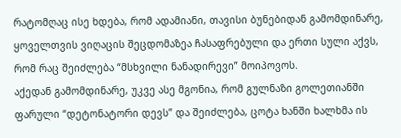რატომღაც ისე ხდება, რომ ადამიანი, თავისი ბუნებიდან გამომდინარე, ყოველთვის ვიღაცის შეცდომაზეა ჩასაფრებული და ერთი სული აქვს, რომ რაც შეიძლება “მსხვილი ნანადირევი” მოიპოვოს.
აქედან გამომდინარე, უკვე ასე მგონია, რომ გულნაზი გოლეთიანში ფარული “დეტონატორი დევს” და შეიძლება, ცოტა ხანში ხალხმა ის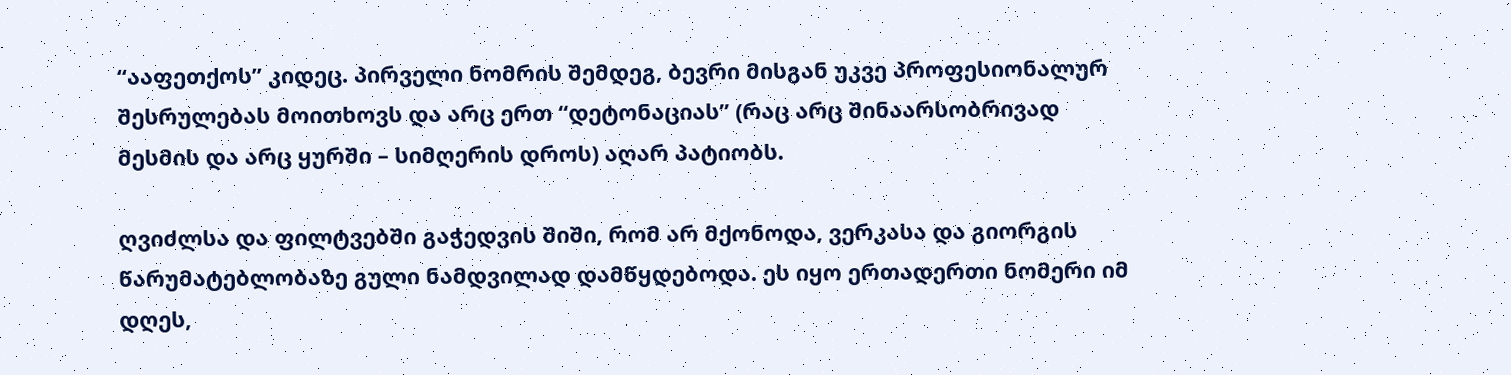“ააფეთქოს” კიდეც. პირველი ნომრის შემდეგ, ბევრი მისგან უკვე პროფესიონალურ შესრულებას მოითხოვს და არც ერთ “დეტონაციას” (რაც არც შინაარსობრივად მესმის და არც ყურში – სიმღერის დროს) აღარ პატიობს.

ღვიძლსა და ფილტვებში გაჭედვის შიში, რომ არ მქონოდა, ვერკასა და გიორგის წარუმატებლობაზე გული ნამდვილად დამწყდებოდა. ეს იყო ერთადერთი ნომერი იმ დღეს,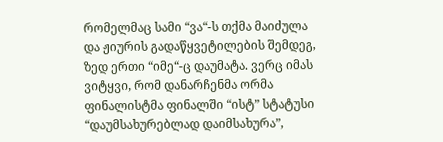რომელმაც სამი “ვა“-ს თქმა მაიძულა და ჟიურის გადაწყვეტილების შემდეგ, ზედ ერთი “იმე“-ც დაუმატა. ვერც იმას ვიტყვი, რომ დანარჩენმა ორმა ფინალისტმა ფინალში “ისტ” სტატუსი “დაუმსახურებლად დაიმსახურა”,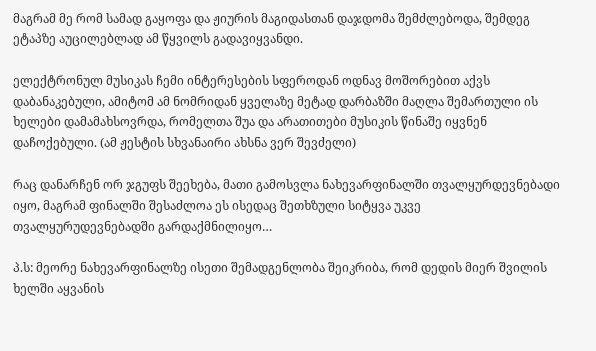მაგრამ მე რომ სამად გაყოფა და ჟიურის მაგიდასთან დაჯდომა შემძლებოდა, შემდეგ ეტაპზე აუცილებლად ამ წყვილს გადავიყვანდი.

ელექტრონულ მუსიკას ჩემი ინტერესების სფეროდან ოდნავ მოშორებით აქვს დაბანაკებული, ამიტომ ამ ნომრიდან ყველაზე მეტად დარბაზში მაღლა შემართული ის ხელები დამამახსოვრდა, რომელთა შუა და არათითები მუსიკის წინაშე იყვნენ დაჩოქებული. (ამ ჟესტის სხვანაირი ახსნა ვერ შევძელი)

რაც დანარჩენ ორ ჯგუფს შეეხება, მათი გამოსვლა ნახევარფინალში თვალყურდევნებადი იყო, მაგრამ ფინალში შესაძლოა ეს ისედაც შეთხზული სიტყვა უკვე თვალყურუდევნებადში გარდაქმნილიყო…

პ.ს: მეორე ნახევარფინალზე ისეთი შემადგენლობა შეიკრიბა, რომ დედის მიერ შვილის ხელში აყვანის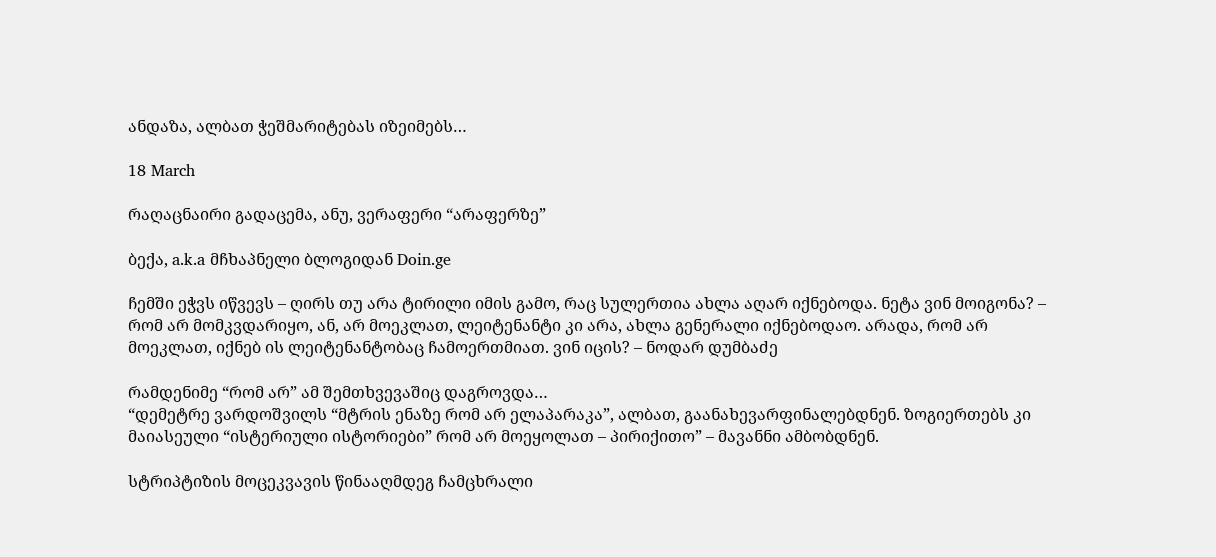ანდაზა, ალბათ ჭეშმარიტებას იზეიმებს…

18 March

რაღაცნაირი გადაცემა, ანუ, ვერაფერი “არაფერზე”

ბექა, a.k.a მჩხაპნელი ბლოგიდან Doin.ge

ჩემში ეჭვს იწვევს – ღირს თუ არა ტირილი იმის გამო, რაც სულერთია ახლა აღარ იქნებოდა. ნეტა ვინ მოიგონა? – რომ არ მომკვდარიყო, ან, არ მოეკლათ, ლეიტენანტი კი არა, ახლა გენერალი იქნებოდაო. არადა, რომ არ მოეკლათ, იქნებ ის ლეიტენანტობაც ჩამოერთმიათ. ვინ იცის? – ნოდარ დუმბაძე

რამდენიმე “რომ არ” ამ შემთხვევაშიც დაგროვდა…
“დემეტრე ვარდოშვილს “მტრის ენაზე რომ არ ელაპარაკა”, ალბათ, გაანახევარფინალებდნენ. ზოგიერთებს კი მაიასეული “ისტერიული ისტორიები” რომ არ მოეყოლათ – პირიქითო” – მავანნი ამბობდნენ.

სტრიპტიზის მოცეკვავის წინააღმდეგ ჩამცხრალი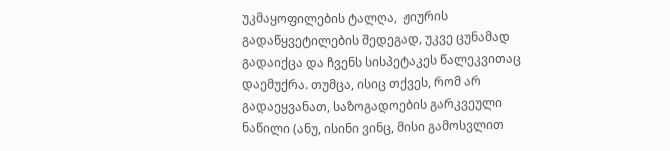უკმაყოფილების ტალღა,  ჟიურის გადაწყვეტილების შედეგად, უკვე ცუნამად გადაიქცა და ჩვენს სისპეტაკეს წალეკვითაც დაემუქრა. თუმცა, ისიც თქვეს, რომ არ გადაეყვანათ, საზოგადოების გარკვეული ნაწილი (ანუ, ისინი ვინც, მისი გამოსვლით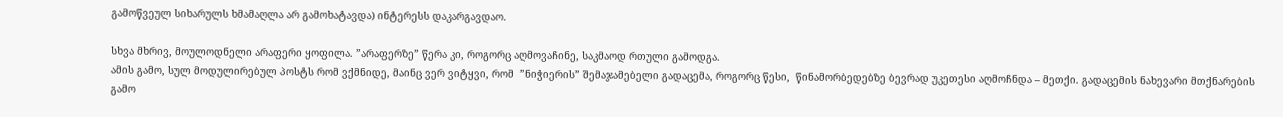გამოწვეულ სიხარულს ხმამაღლა არ გამოხატავდა) ინტერესს დაკარგავდაო.

სხვა მხრივ, მოულოდნელი არაფერი ყოფილა. ”არაფერზე” წერა კი, როგორც აღმოვაჩინე, საკმაოდ რთული გამოდგა.
ამის გამო, სულ მოდულირებულ პოსტს რომ ვქმნიდე, მაინც ვერ ვიტყვი, რომ  ”ნიჭიერის” შემაჯამებელი გადაცემა, როგორც წესი,  წინამორბედებზე ბევრად უკეთესი აღმოჩნდა – მეთქი. გადაცემის ნახევარი მთქნარების გამო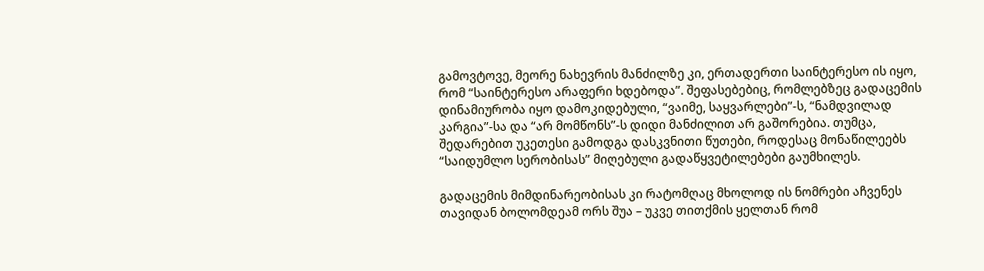გამოვტოვე, მეორე ნახევრის მანძილზე კი, ერთადერთი საინტერესო ის იყო, რომ “საინტერესო არაფერი ხდებოდა”. შეფასებებიც, რომლებზეც გადაცემის დინამიურობა იყო დამოკიდებული, “ვაიმე, საყვარლები”-ს, “ნამდვილად კარგია”-სა და “არ მომწონს”-ს დიდი მანძილით არ გაშორებია. თუმცა, შედარებით უკეთესი გამოდგა დასკვნითი წუთები, როდესაც მონაწილეებს “საიდუმლო სერობისას” მიღებული გადაწყვეტილებები გაუმხილეს.

გადაცემის მიმდინარეობისას კი რატომღაც მხოლოდ ის ნომრები აჩვენეს თავიდან ბოლომდეამ ორს შუა – უკვე თითქმის ყელთან რომ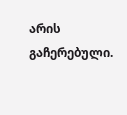არის გაჩერებული.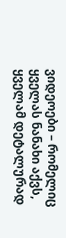ვიდეოები – რომელიც ყველას ნანახი აქვს, ყველამ დეტალურად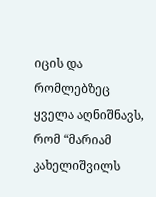იცის და რომლებზეც ყველა აღნიშნავს, რომ “მარიამ კახელიშვილს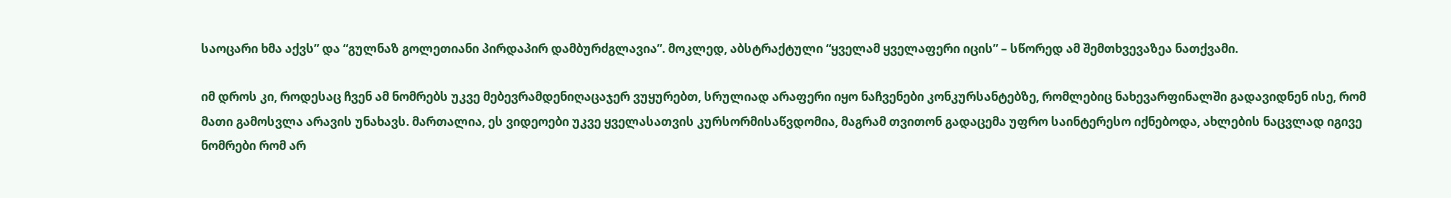საოცარი ხმა აქვს” და “გულნაზ გოლეთიანი პირდაპირ დამბურძგლავია”. მოკლედ, აბსტრაქტული “ყველამ ყველაფერი იცის” – სწორედ ამ შემთხვევაზეა ნათქვამი.

იმ დროს კი, როდესაც ჩვენ ამ ნომრებს უკვე მებევრამდენიღაცაჯერ ვუყურებთ, სრულიად არაფერი იყო ნაჩვენები კონკურსანტებზე, რომლებიც ნახევარფინალში გადავიდნენ ისე, რომ მათი გამოსვლა არავის უნახავს. მართალია, ეს ვიდეოები უკვე ყველასათვის კურსორმისაწვდომია, მაგრამ თვითონ გადაცემა უფრო საინტერესო იქნებოდა, ახლების ნაცვლად იგივე ნომრები რომ არ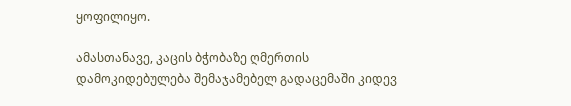ყოფილიყო.

ამასთანავე, კაცის ბჭობაზე ღმერთის დამოკიდებულება შემაჯამებელ გადაცემაში კიდევ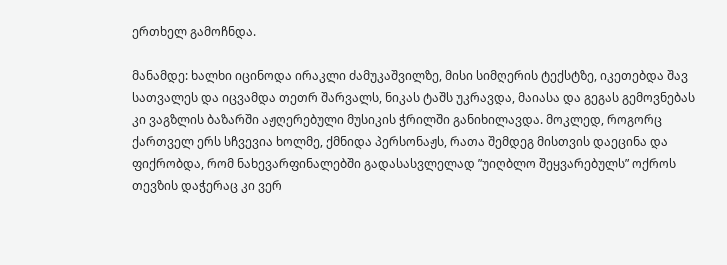ერთხელ გამოჩნდა.

მანამდე: ხალხი იცინოდა ირაკლი ძამუკაშვილზე, მისი სიმღერის ტექსტზე, იკეთებდა შავ სათვალეს და იცვამდა თეთრ შარვალს, ნიკას ტაშს უკრავდა, მაიასა და გეგას გემოვნებას კი ვაგზლის ბაზარში აჟღერებული მუსიკის ჭრილში განიხილავდა. მოკლედ, როგორც ქართველ ერს სჩვევია ხოლმე, ქმნიდა პერსონაჟს, რათა შემდეგ მისთვის დაეცინა და ფიქრობდა, რომ ნახევარფინალებში გადასასვლელად ”უიღბლო შეყვარებულს” ოქროს თევზის დაჭერაც კი ვერ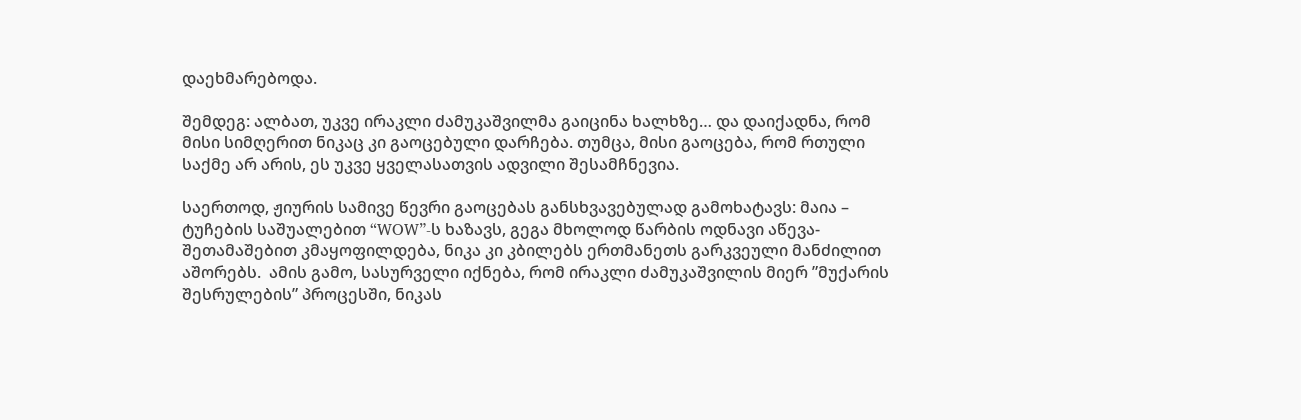დაეხმარებოდა.

შემდეგ: ალბათ, უკვე ირაკლი ძამუკაშვილმა გაიცინა ხალხზე… და დაიქადნა, რომ მისი სიმღერით ნიკაც კი გაოცებული დარჩება. თუმცა, მისი გაოცება, რომ რთული საქმე არ არის, ეს უკვე ყველასათვის ადვილი შესამჩნევია.

საერთოდ, ჟიურის სამივე წევრი გაოცებას განსხვავებულად გამოხატავს: მაია – ტუჩების საშუალებით “WOW”-ს ხაზავს, გეგა მხოლოდ წარბის ოდნავი აწევა-შეთამაშებით კმაყოფილდება, ნიკა კი კბილებს ერთმანეთს გარკვეული მანძილით აშორებს.  ამის გამო, სასურველი იქნება, რომ ირაკლი ძამუკაშვილის მიერ ”მუქარის შესრულების” პროცესში, ნიკას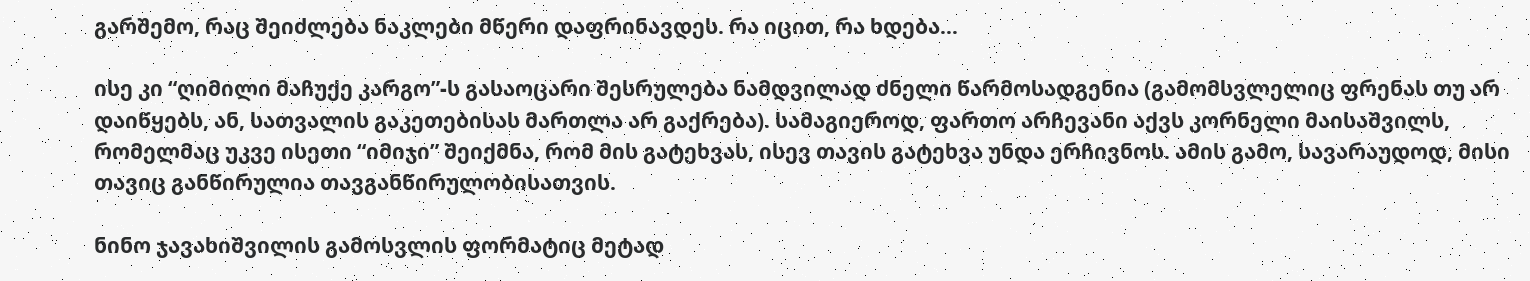გარშემო, რაც შეიძლება ნაკლები მწერი დაფრინავდეს. რა იცით, რა ხდება…

ისე კი “ღიმილი მაჩუქე კარგო”-ს გასაოცარი შესრულება ნამდვილად ძნელი წარმოსადგენია (გამომსვლელიც ფრენას თუ არ დაიწყებს, ან, სათვალის გაკეთებისას მართლა არ გაქრება). სამაგიეროდ, ფართო არჩევანი აქვს კორნელი მაისაშვილს, რომელმაც უკვე ისეთი “იმიჯი” შეიქმნა, რომ მის გატეხვას, ისევ თავის გატეხვა უნდა ერჩივნოს. ამის გამო, სავარაუდოდ, მისი თავიც განწირულია თავგანწირულობისათვის.

ნინო ჯავახიშვილის გამოსვლის ფორმატიც მეტად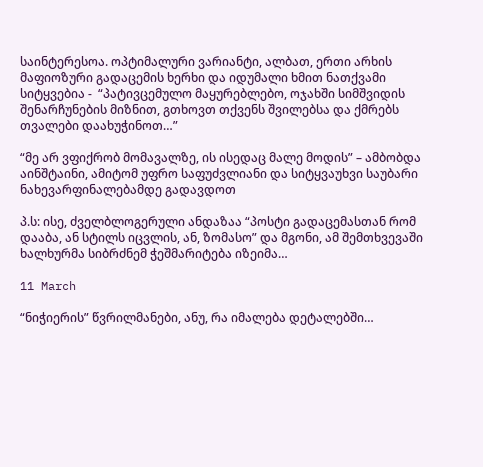საინტერესოა. ოპტიმალური ვარიანტი, ალბათ, ერთი არხის მაფიოზური გადაცემის ხერხი და იდუმალი ხმით ნათქვამი სიტყვებია -  “პატივცემულო მაყურებლებო, ოჯახში სიმშვიდის შენარჩუნების მიზნით, გთხოვთ თქვენს შვილებსა და ქმრებს თვალები დაახუჭინოთ…”

“მე არ ვფიქრობ მომავალზე, ის ისედაც მალე მოდის” – ამბობდა აინშტაინი, ამიტომ უფრო საფუძვლიანი და სიტყვაუხვი საუბარი ნახევარფინალებამდე გადავდოთ

პ.ს: ისე, ძველბლოგერული ანდაზაა “პოსტი გადაცემასთან რომ დააბა, ან სტილს იცვლის, ან, ზომასო” და მგონი, ამ შემთხვევაში ხალხურმა სიბრძნემ ჭეშმარიტება იზეიმა…

11 March

“ნიჭიერის” წვრილმანები, ანუ, რა იმალება დეტალებში…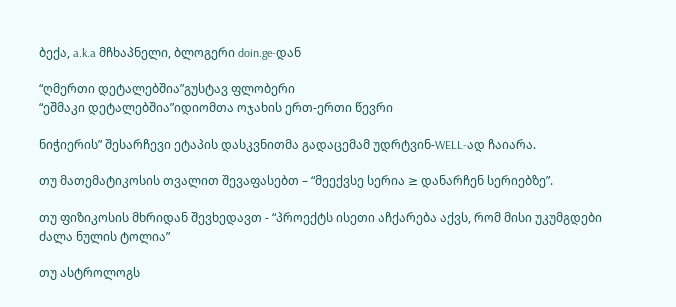ბექა, a.k.a მჩხაპნელი, ბლოგერი doin.ge-დან

“ღმერთი დეტალებშია”გუსტავ ფლობერი
“ეშმაკი დეტალებშია”იდიომთა ოჯახის ერთ-ერთი წევრი

ნიჭიერის” შესარჩევი ეტაპის დასკვნითმა გადაცემამ უდრტვინ-WELL-ად ჩაიარა.

თუ მათემატიკოსის თვალით შევაფასებთ – “მეექვსე სერია ≥ დანარჩენ სერიებზე”.

თუ ფიზიკოსის მხრიდან შევხედავთ - “პროექტს ისეთი აჩქარება აქვს, რომ მისი უკუმგდები ძალა ნულის ტოლია”

თუ ასტროლოგს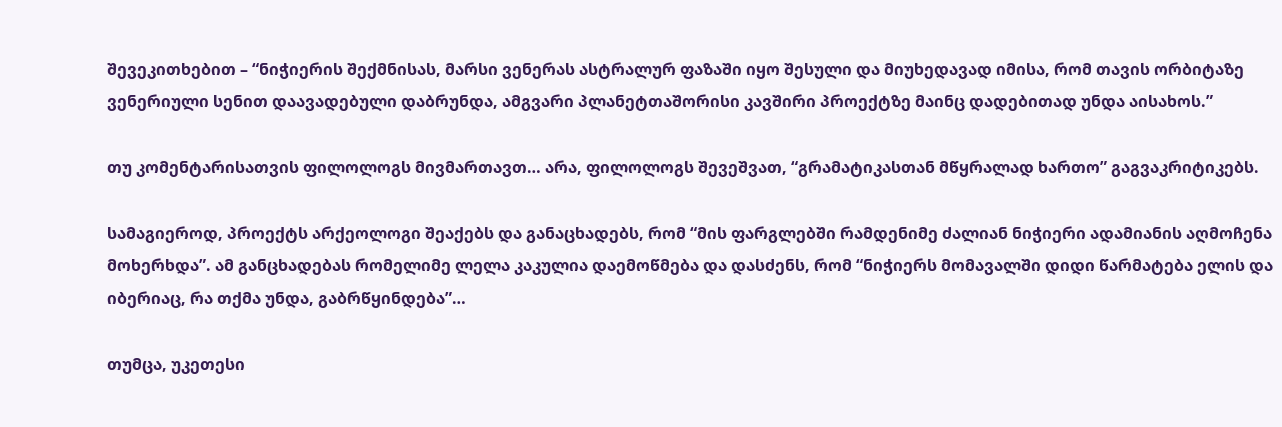შევეკითხებით – “ნიჭიერის შექმნისას, მარსი ვენერას ასტრალურ ფაზაში იყო შესული და მიუხედავად იმისა, რომ თავის ორბიტაზე ვენერიული სენით დაავადებული დაბრუნდა, ამგვარი პლანეტთაშორისი კავშირი პროექტზე მაინც დადებითად უნდა აისახოს.”

თუ კომენტარისათვის ფილოლოგს მივმართავთ… არა, ფილოლოგს შევეშვათ, “გრამატიკასთან მწყრალად ხართო” გაგვაკრიტიკებს.

სამაგიეროდ, პროექტს არქეოლოგი შეაქებს და განაცხადებს, რომ “მის ფარგლებში რამდენიმე ძალიან ნიჭიერი ადამიანის აღმოჩენა მოხერხდა”. ამ განცხადებას რომელიმე ლელა კაკულია დაემოწმება და დასძენს, რომ “ნიჭიერს მომავალში დიდი წარმატება ელის და იბერიაც, რა თქმა უნდა, გაბრწყინდება”…

თუმცა, უკეთესი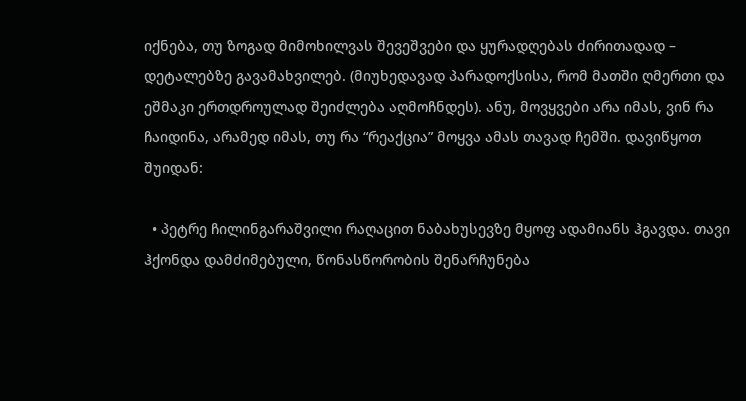იქნება, თუ ზოგად მიმოხილვას შევეშვები და ყურადღებას ძირითადად –  დეტალებზე გავამახვილებ. (მიუხედავად პარადოქსისა, რომ მათში ღმერთი და ეშმაკი ერთდროულად შეიძლება აღმოჩნდეს). ანუ, მოვყვები არა იმას, ვინ რა ჩაიდინა, არამედ იმას, თუ რა “რეაქცია” მოყვა ამას თავად ჩემში. დავიწყოთ შუიდან:

  • პეტრე ჩილინგარაშვილი რაღაცით ნაბახუსევზე მყოფ ადამიანს ჰგავდა. თავი ჰქონდა დამძიმებული, წონასწორობის შენარჩუნება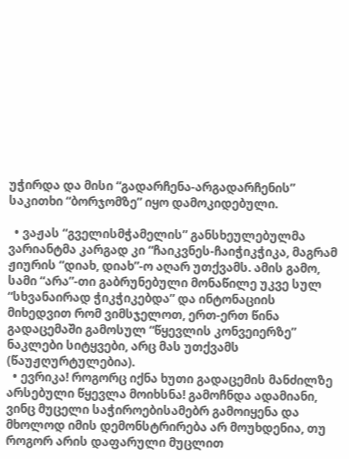უჭირდა და მისი “გადარჩენა-არგადარჩენის” საკითხი “ბორჯომზე” იყო დამოკიდებული.

  • ვაჟას “გველისმჭამელის” განსხეულებულმა ვარიანტმა კარგად კი “ჩაიკვნეს-ჩაიჭიკჭიკა, მაგრამ ჟიურის “დიახ, დიახ”-ო აღარ უთქვამს. ამის გამო, სამი “არა”-თი გაბრუნებული მონაწილე უკვე სულ “სხვანაირად ჭიკჭიკებდა” და ინტონაციის მიხედვით რომ ვიმსჯელოთ, ერთ-ერთ წინა გადაცემაში გამოსულ “წყევლის კონვეიერზე” ნაკლები სიტყვები, არც მას უთქვამს (წაუჟღურტულებია).
  • ევრიკა! როგორც იქნა ხუთი გადაცემის მანძილზე არსებული წყევლა მოიხსნა! გამოჩნდა ადამიანი, ვინც მუცელი საჭიროებისამებრ გამოიყენა და მხოლოდ იმის დემონსტრირება არ მოუხდენია, თუ როგორ არის დაფარული მუცლით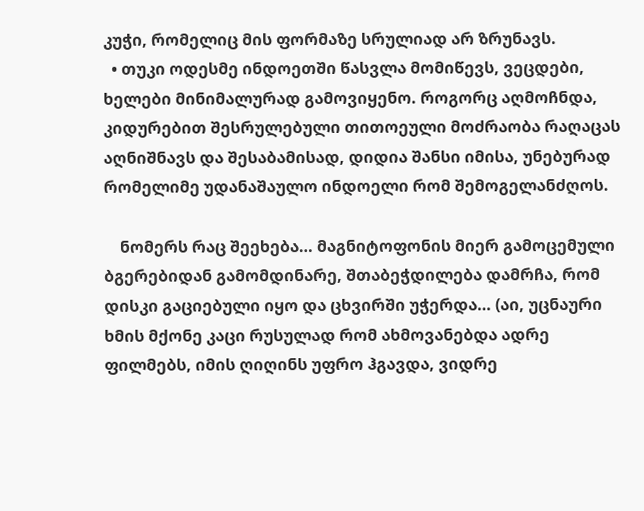კუჭი, რომელიც მის ფორმაზე სრულიად არ ზრუნავს.
  • თუკი ოდესმე ინდოეთში წასვლა მომიწევს, ვეცდები, ხელები მინიმალურად გამოვიყენო. როგორც აღმოჩნდა, კიდურებით შესრულებული თითოეული მოძრაობა რაღაცას აღნიშნავს და შესაბამისად, დიდია შანსი იმისა, უნებურად რომელიმე უდანაშაულო ინდოელი რომ შემოგელანძღოს.

    ნომერს რაც შეეხება… მაგნიტოფონის მიერ გამოცემული ბგერებიდან გამომდინარე, შთაბეჭდილება დამრჩა, რომ დისკი გაციებული იყო და ცხვირში უჭერდა… (აი, უცნაური ხმის მქონე კაცი რუსულად რომ ახმოვანებდა ადრე ფილმებს, იმის ღიღინს უფრო ჰგავდა, ვიდრე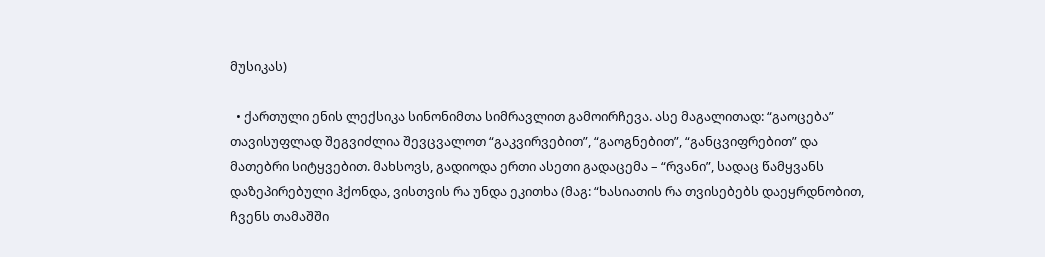მუსიკას)

  • ქართული ენის ლექსიკა სინონიმთა სიმრავლით გამოირჩევა. ასე მაგალითად: “გაოცება” თავისუფლად შეგვიძლია შევცვალოთ “გაკვირვებით”, “გაოგნებით”, “განცვიფრებით” და მათებრი სიტყვებით. მახსოვს, გადიოდა ერთი ასეთი გადაცემა – “რვანი”, სადაც წამყვანს დაზეპირებული ჰქონდა, ვისთვის რა უნდა ეკითხა (მაგ: “ხასიათის რა თვისებებს დაეყრდნობით, ჩვენს თამაშში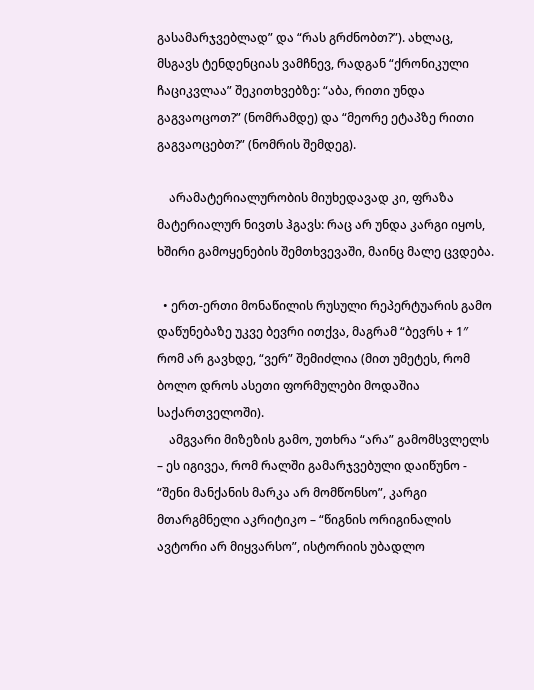გასამარჯვებლად” და “რას გრძნობთ?”). ახლაც, მსგავს ტენდენციას ვამჩნევ, რადგან “ქრონიკული ჩაციკვლაა” შეკითხვებზე: “აბა, რითი უნდა გაგვაოცოთ?” (ნომრამდე) და “მეორე ეტაპზე რითი გაგვაოცებთ?” (ნომრის შემდეგ).

    არამატერიალურობის მიუხედავად კი, ფრაზა მატერიალურ ნივთს ჰგავს: რაც არ უნდა კარგი იყოს, ხშირი გამოყენების შემთხვევაში, მაინც მალე ცვდება.

  • ერთ-ერთი მონაწილის რუსული რეპერტუარის გამო დაწუნებაზე უკვე ბევრი ითქვა, მაგრამ “ბევრს + 1″ რომ არ გავხდე, “ვერ” შემიძლია (მით უმეტეს, რომ ბოლო დროს ასეთი ფორმულები მოდაშია საქართველოში).
    ამგვარი მიზეზის გამო, უთხრა “არა” გამომსვლელს – ეს იგივეა, რომ რალში გამარჯვებული დაიწუნო - “შენი მანქანის მარკა არ მომწონსო”, კარგი მთარგმნელი აკრიტიკო – “წიგნის ორიგინალის ავტორი არ მიყვარსო”, ისტორიის უბადლო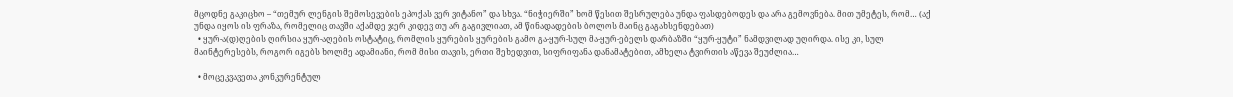მცოდნე გაკიცხო – “თემურ ლენგის შემოსევების ეპოქას ვერ ვიტანო” და სხვა. “ნიჭიერში” ხომ წესით შესრულება უნდა ფასდებოდეს და არა გემოვნება. მით უმეტეს, რომ… (აქ უნდა იყოს ის ფრაზა, რომელიც თავში აქამდე ჯერ კიდევ თუ არ გაგივლიათ, ამ წინადადების ბოლოს მაინც გაგახსენდებათ)
  • ყურ-ა(დ)ღების ღირსია ყურ-აღების ოსტატიც, რომლის ყურების ყურების გამო გა-ყურ-სულ მა-ყურ-ებელს დარბაზში “ყურ-ყუტი” ნამდვილად უღირდა. ისე კი, სულ მაინტერესებს, როგორ იგებს ხოლმე ადამიანი, რომ მისი თავის, ერთი შეხედვით, სიფრიფანა დანამატებით, ამხელა ტვირთის აწევა შეუძლია…

  • მოცეკვავეთა კონკურენტულ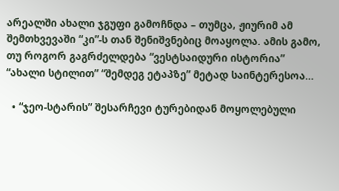არეალში ახალი ჯგუფი გამოჩნდა – თუმცა, ჟიურიმ ამ შემთხვევაში “კი”-ს თან შენიშვნებიც მოაყოლა. ამის გამო, თუ როგორ გაგრძელდება “ვესტსაიდური ისტორია” “ახალი სტილით” “შემდეგ ეტაპზე” მეტად საინტერესოა…

  • “ჯეო-სტარის” შესარჩევი ტურებიდან მოყოლებული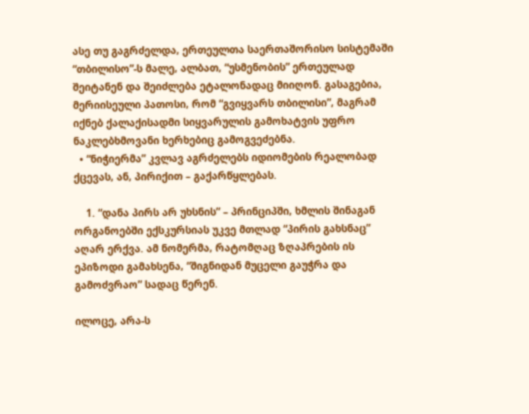ასე თუ გაგრძელდა, ერთეულთა საერთაშორისო სისტემაში “თბილისო”-ს მალე, ალბათ, “უსმენობის” ერთეულად შეიტანენ და შეიძლება ეტალონადაც მიიღონ. გასაგებია, მერიისეული პათოსი, რომ “გვიყვარს თბილისი”, მაგრამ იქნებ ქალაქისადმი სიყვარულის გამოხატვის უფრო ნაკლებხმოვანი ხერხებიც გამოგვეძებნა.
  • “ნიჭიერმა” კვლავ აგრძელებს იდიომების რეალობად ქცევას, ან, პირიქით – გაქარწყლებას.

    1. “დანა პირს არ უხსნის” – პრინციპში, ხმლის შინაგან ორგანოებში ექსკურსიას უკვე მთლად “პირის გახსნაც” აღარ ერქვა. ამ ნომერმა, რატომღაც ზღაპრების ის ეპიზოდი გამახსენა, “შიგნიდან მუცელი გაუჭრა და გამოძვრაო” სადაც წერენ.

ილოცე, არა-ს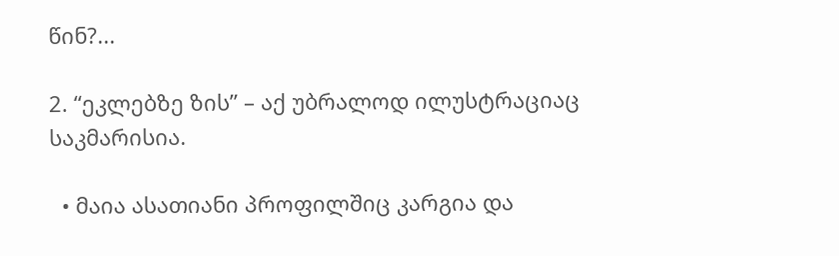წინ?...

2. “ეკლებზე ზის” – აქ უბრალოდ ილუსტრაციაც საკმარისია.

  • მაია ასათიანი პროფილშიც კარგია და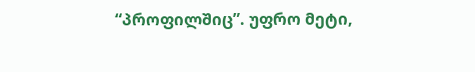“პროფილშიც”. უფრო მეტი,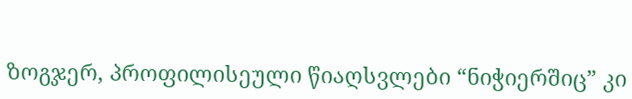ზოგჯერ, პროფილისეული წიაღსვლები “ნიჭიერშიც” კი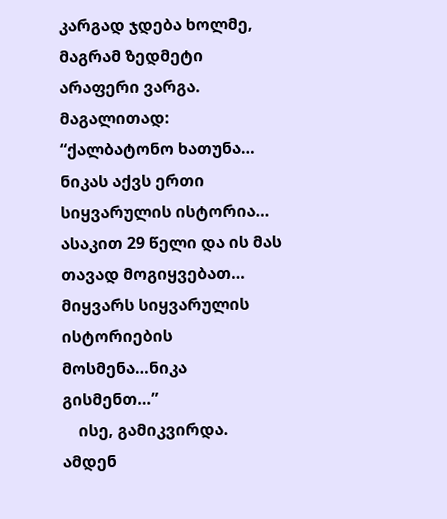კარგად ჯდება ხოლმე, მაგრამ ზედმეტი არაფერი ვარგა. მაგალითად: “ქალბატონო ხათუნა… ნიკას აქვს ერთი სიყვარულის ისტორია… ასაკით 29 წელი და ის მას თავად მოგიყვებათ… მიყვარს სიყვარულის ისტორიების მოსმენა…ნიკა გისმენთ…”
    ისე, გამიკვირდა. ამდენ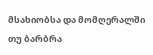მსახიობსა და მომღერალში თუ ბარბრა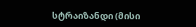სტრაიზანდი (მისი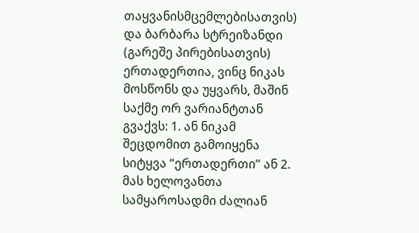თაყვანისმცემლებისათვის) და ბარბარა სტრეიზანდი (გარეშე პირებისათვის) ერთადერთია, ვინც ნიკას მოსწონს და უყვარს, მაშინ საქმე ორ ვარიანტთან გვაქვს: 1. ან ნიკამ შეცდომით გამოიყენა სიტყვა “ერთადერთი” ან 2. მას ხელოვანთა სამყაროსადმი ძალიან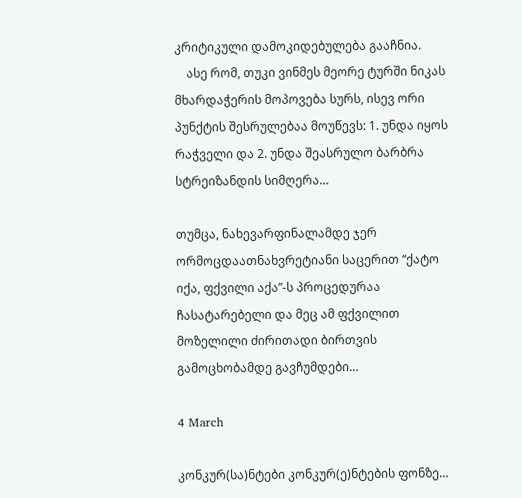კრიტიკული დამოკიდებულება გააჩნია.
    ასე რომ, თუკი ვინმეს მეორე ტურში ნიკას მხარდაჭერის მოპოვება სურს, ისევ ორი პუნქტის შესრულებაა მოუწევს: 1. უნდა იყოს რაჭველი და 2. უნდა შეასრულო ბარბრა სტრეიზანდის სიმღერა…

თუმცა, ნახევარფინალამდე ჯერ ორმოცდაათნახვრეტიანი საცერით “ქატო იქა, ფქვილი აქა”-ს პროცედურაა ჩასატარებელი და მეც ამ ფქვილით მოზელილი ძირითადი ბირთვის გამოცხობამდე გავჩუმდები…

4 March

კონკურ(სა)ნტები კონკურ(ე)ნტების ფონზე…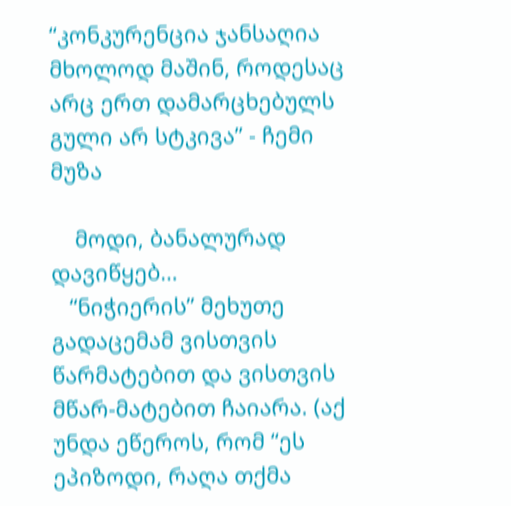“კონკურენცია ჯანსაღია მხოლოდ მაშინ, როდესაც არც ერთ დამარცხებულს გული არ სტკივა” - ჩემი მუზა

    მოდი, ბანალურად დავიწყებ…
   “ნიჭიერის” მეხუთე გადაცემამ ვისთვის წარმატებით და ვისთვის მწარ-მატებით ჩაიარა. (აქ უნდა ეწეროს, რომ “ეს ეპიზოდი, რაღა თქმა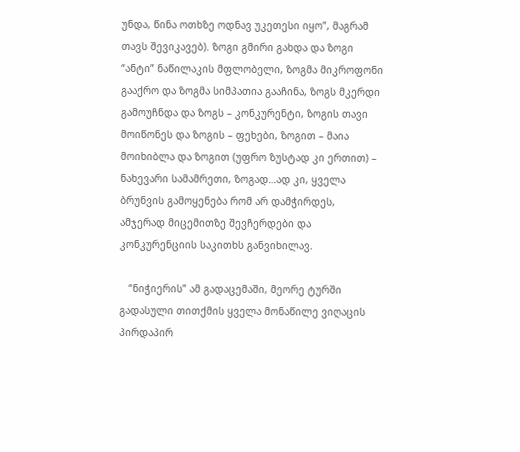უნდა, წინა ოთხზე ოდნავ უკეთესი იყო”, მაგრამ თავს შევიკავებ). ზოგი გმირი გახდა და ზოგი “ანტი” ნაწილაკის მფლობელი, ზოგმა მიკროფონი გააქრო და ზოგმა სიმპათია გააჩინა, ზოგს მკერდი გამოუჩნდა და ზოგს – კონკურენტი, ზოგის თავი მოიწონეს და ზოგის – ფეხები, ზოგით – მაია მოიხიბლა და ზოგით (უფრო ზუსტად კი ერთით) – ნახევარი სამამრეთი, ზოგად…ად კი, ყველა ბრუნვის გამოყენება რომ არ დამჭირდეს, ამჯერად მიცემითზე შევჩერდები და კონკურენციის საკითხს განვიხილავ.

   “ნიჭიერის” ამ გადაცემაში, მეორე ტურში გადასული თითქმის ყველა მონაწილე ვიღაცის პირდაპირ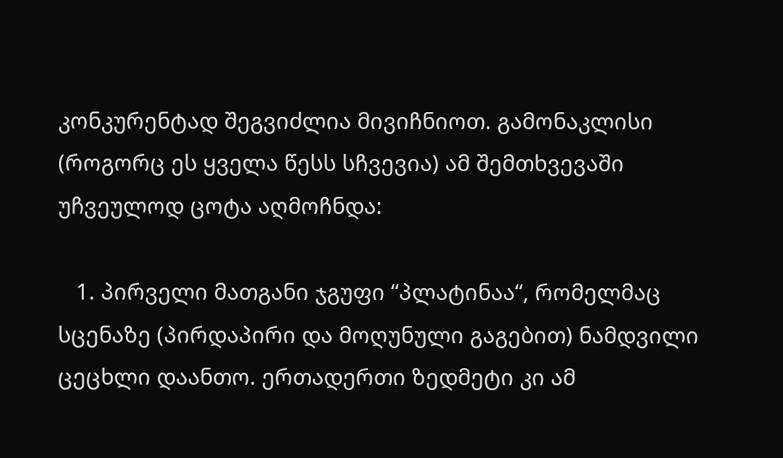კონკურენტად შეგვიძლია მივიჩნიოთ. გამონაკლისი (როგორც ეს ყველა წესს სჩვევია) ამ შემთხვევაში უჩვეულოდ ცოტა აღმოჩნდა:

   1. პირველი მათგანი ჯგუფი “პლატინაა“, რომელმაც სცენაზე (პირდაპირი და მოღუნული გაგებით) ნამდვილი ცეცხლი დაანთო. ერთადერთი ზედმეტი კი ამ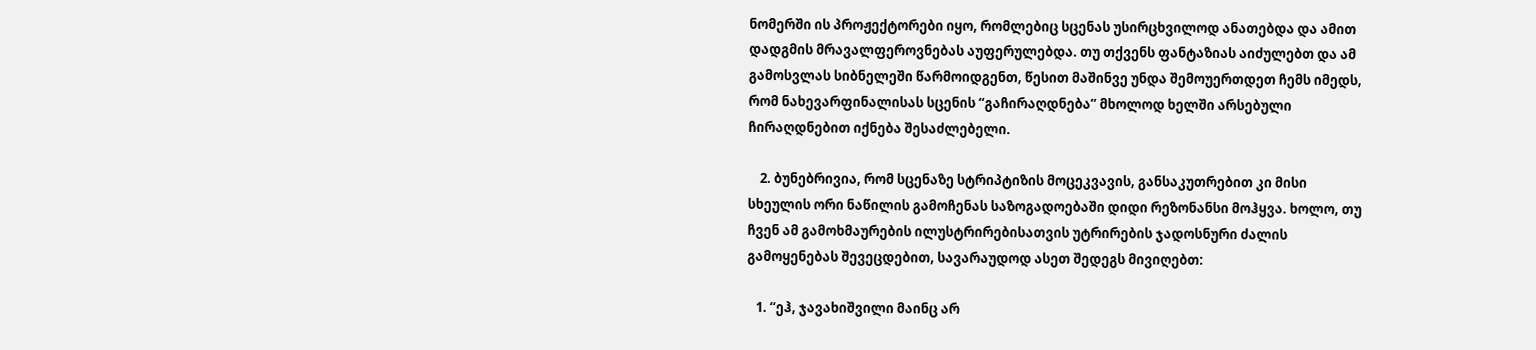ნომერში ის პროჟექტორები იყო, რომლებიც სცენას უსირცხვილოდ ანათებდა და ამით დადგმის მრავალფეროვნებას აუფერულებდა. თუ თქვენს ფანტაზიას აიძულებთ და ამ გამოსვლას სიბნელეში წარმოიდგენთ, წესით მაშინვე უნდა შემოუერთდეთ ჩემს იმედს, რომ ნახევარფინალისას სცენის “გაჩირაღდნება” მხოლოდ ხელში არსებული ჩირაღდნებით იქნება შესაძლებელი.

    2. ბუნებრივია, რომ სცენაზე სტრიპტიზის მოცეკვავის, განსაკუთრებით კი მისი სხეულის ორი ნაწილის გამოჩენას საზოგადოებაში დიდი რეზონანსი მოჰყვა. ხოლო, თუ ჩვენ ამ გამოხმაურების ილუსტრირებისათვის უტრირების ჯადოსნური ძალის გამოყენებას შევეცდებით, სავარაუდოდ ასეთ შედეგს მივიღებთ:

   1. “ეჰ, ჯავახიშვილი მაინც არ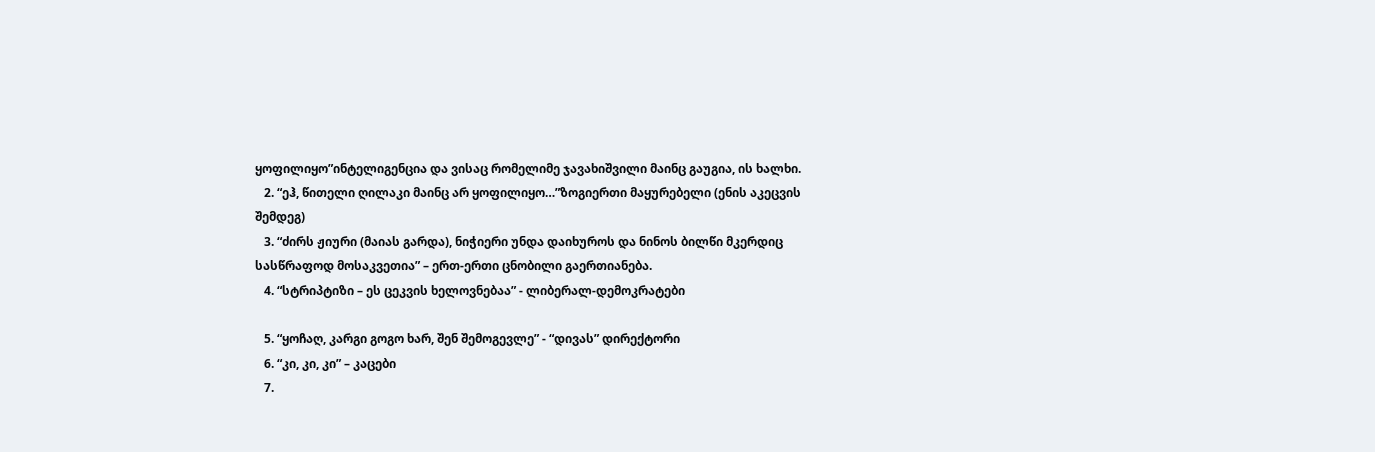ყოფილიყო”ინტელიგენცია და ვისაც რომელიმე ჯავახიშვილი მაინც გაუგია, ის ხალხი.
   2. “ეჰ, წითელი ღილაკი მაინც არ ყოფილიყო…”ზოგიერთი მაყურებელი (ენის აკეცვის შემდეგ)
   3. “ძირს ჟიური (მაიას გარდა), ნიჭიერი უნდა დაიხუროს და ნინოს ბილწი მკერდიც სასწრაფოდ მოსაკვეთია” – ერთ-ერთი ცნობილი გაერთიანება.
   4. “სტრიპტიზი – ეს ცეკვის ხელოვნებაა” - ლიბერალ-დემოკრატები

   5. “ყოჩაღ, კარგი გოგო ხარ, შენ შემოგევლე” - “დივას” დირექტორი
   6. “კი, კი, კი” – კაცები
   7.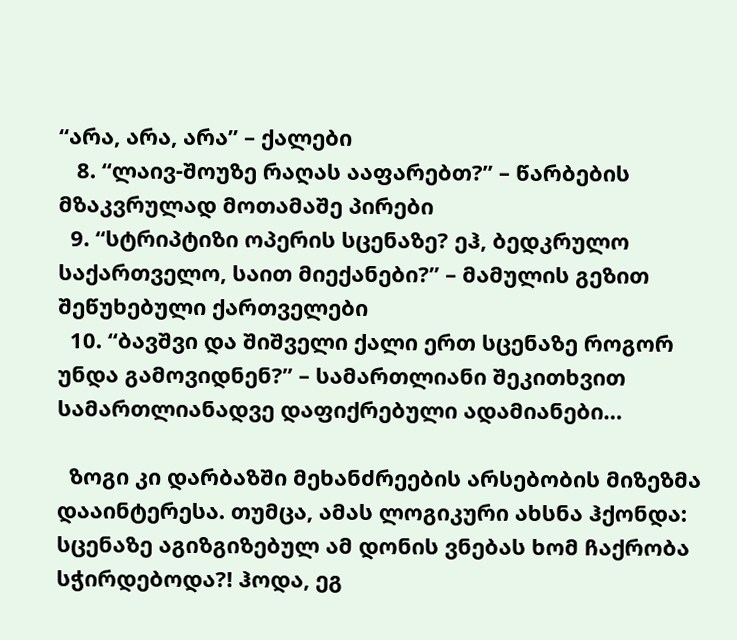“არა, არა, არა” – ქალები
   8. “ლაივ-შოუზე რაღას ააფარებთ?” – წარბების მზაკვრულად მოთამაშე პირები
  9. “სტრიპტიზი ოპერის სცენაზე? ეჰ, ბედკრულო საქართველო, საით მიექანები?” – მამულის გეზით შეწუხებული ქართველები
  10. “ბავშვი და შიშველი ქალი ერთ სცენაზე როგორ უნდა გამოვიდნენ?” – სამართლიანი შეკითხვით სამართლიანადვე დაფიქრებული ადამიანები…

  ზოგი კი დარბაზში მეხანძრეების არსებობის მიზეზმა დააინტერესა. თუმცა, ამას ლოგიკური ახსნა ჰქონდა: სცენაზე აგიზგიზებულ ამ დონის ვნებას ხომ ჩაქრობა სჭირდებოდა?! ჰოდა, ეგ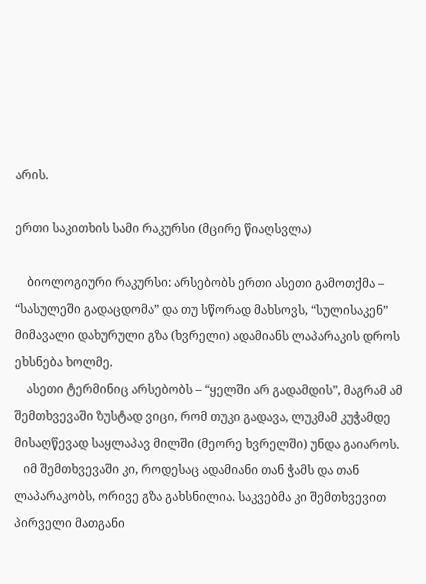არის.

ერთი საკითხის სამი რაკურსი (მცირე წიაღსვლა)

    ბიოლოგიური რაკურსი: არსებობს ერთი ასეთი გამოთქმა – “სასულეში გადაცდომა” და თუ სწორად მახსოვს, “სულისაკენ” მიმავალი დახურული გზა (ხვრელი) ადამიანს ლაპარაკის დროს ეხსნება ხოლმე.
    ასეთი ტერმინიც არსებობს – “ყელში არ გადამდის”, მაგრამ ამ შემთხვევაში ზუსტად ვიცი, რომ თუკი გადავა, ლუკმამ კუჭამდე მისაღწევად საყლაპავ მილში (მეორე ხვრელში) უნდა გაიაროს.
   იმ შემთხვევაში კი, როდესაც ადამიანი თან ჭამს და თან ლაპარაკობს, ორივე გზა გახსნილია. საკვებმა კი შემთხვევით პირველი მათგანი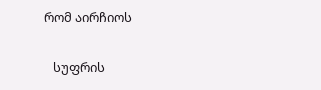რომ აირჩიოს

   სუფრის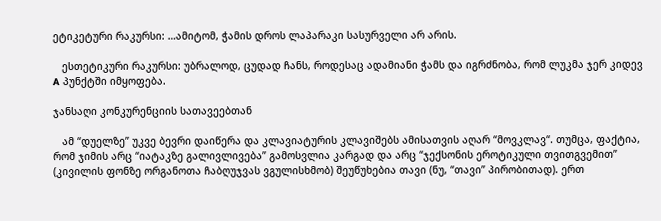ეტიკეტური რაკურსი: …ამიტომ, ჭამის დროს ლაპარაკი სასურველი არ არის.

   ესთეტიკური რაკურსი: უბრალოდ, ცუდად ჩანს, როდესაც ადამიანი ჭამს და იგრძნობა, რომ ლუკმა ჯერ კიდევ A პუნქტში იმყოფება.

ჯანსაღი კონკურენციის სათავეებთან

   ამ “დუელზე” უკვე ბევრი დაიწერა და კლავიატურის კლავიშებს ამისათვის აღარ “მოვკლავ“. თუმცა, ფაქტია, რომ ჯიმის არც “იატაკზე გალივლივება” გამოსვლია კარგად და არც “ჯექსონის ეროტიკული თვითგვემით” (კივილის ფონზე ორგანოთა ჩაბღუჯვას ვგულისხმობ) შეუწუხებია თავი (ნუ, “თავი” პირობითად). ერთ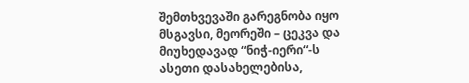შემთხვევაში გარეგნობა იყო მსგავსი, მეორეში – ცეკვა და მიუხედავად “ნიჭ-იერი“-ს ასეთი დასახელებისა,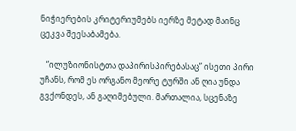ნიჭიერების კრიტერიუმებს იერზე მეტად მაინც ცეკვა შეესაბამება.

   “ილუზიონისტთა დაპირისპირებასაც” ისეთი პირი უჩანს, რომ ეს ორგანო მეორე ტურში ან ღია უნდა გვქონდეს, ან გაღიმებული. მართალია, სცენაზე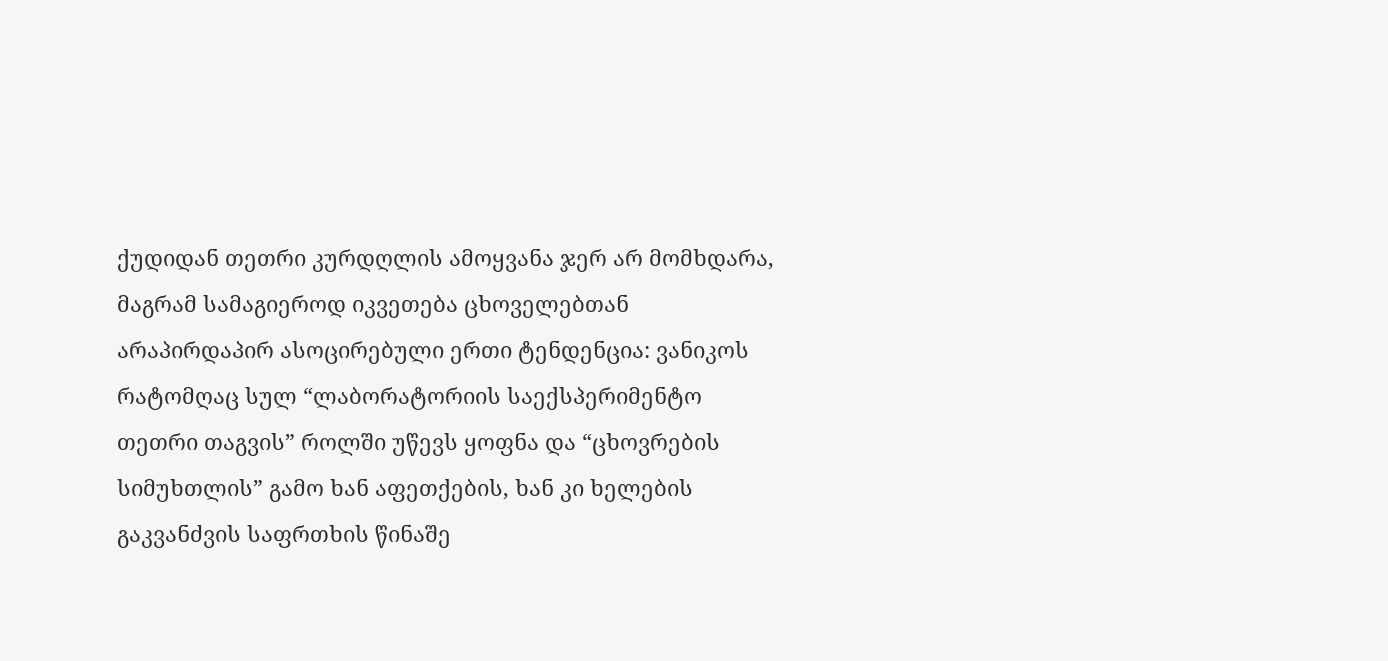ქუდიდან თეთრი კურდღლის ამოყვანა ჯერ არ მომხდარა, მაგრამ სამაგიეროდ იკვეთება ცხოველებთან არაპირდაპირ ასოცირებული ერთი ტენდენცია: ვანიკოს რატომღაც სულ “ლაბორატორიის საექსპერიმენტო თეთრი თაგვის” როლში უწევს ყოფნა და “ცხოვრების სიმუხთლის” გამო ხან აფეთქების, ხან კი ხელების გაკვანძვის საფრთხის წინაშე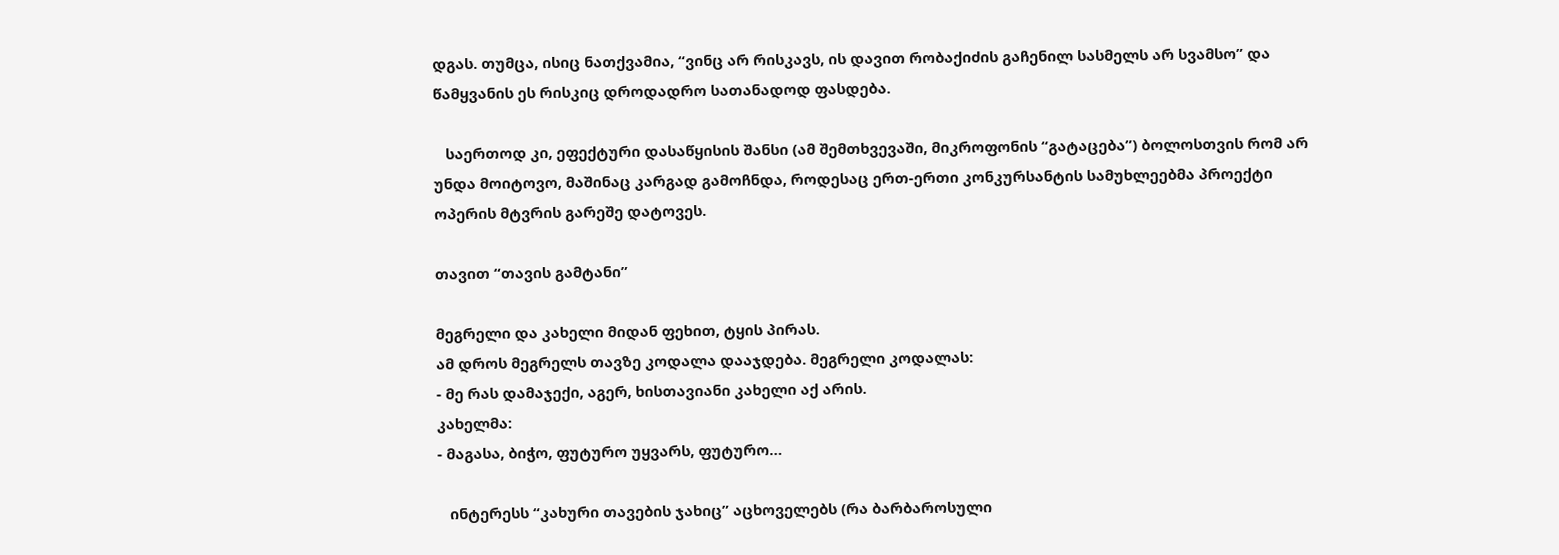დგას. თუმცა, ისიც ნათქვამია, “ვინც არ რისკავს, ის დავით რობაქიძის გაჩენილ სასმელს არ სვამსო” და წამყვანის ეს რისკიც დროდადრო სათანადოდ ფასდება.

   საერთოდ კი, ეფექტური დასაწყისის შანსი (ამ შემთხვევაში, მიკროფონის “გატაცება”) ბოლოსთვის რომ არ უნდა მოიტოვო, მაშინაც კარგად გამოჩნდა, როდესაც ერთ-ერთი კონკურსანტის სამუხლეებმა პროექტი ოპერის მტვრის გარეშე დატოვეს.

თავით “თავის გამტანი”

მეგრელი და კახელი მიდან ფეხით, ტყის პირას.
ამ დროს მეგრელს თავზე კოდალა დააჯდება. მეგრელი კოდალას:
- მე რას დამაჯექი, აგერ, ხისთავიანი კახელი აქ არის.
კახელმა:
- მაგასა, ბიჭო, ფუტურო უყვარს, ფუტურო…

   ინტერესს “კახური თავების ჯახიც” აცხოველებს (რა ბარბაროსული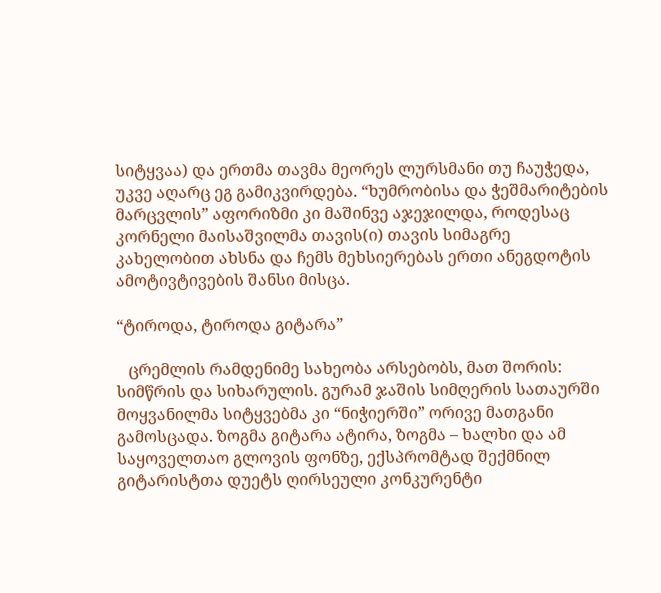სიტყვაა) და ერთმა თავმა მეორეს ლურსმანი თუ ჩაუჭედა, უკვე აღარც ეგ გამიკვირდება. “ხუმრობისა და ჭეშმარიტების მარცვლის” აფორიზმი კი მაშინვე აჯეჯილდა, როდესაც კორნელი მაისაშვილმა თავის(ი) თავის სიმაგრე კახელობით ახსნა და ჩემს მეხსიერებას ერთი ანეგდოტის ამოტივტივების შანსი მისცა.

“ტიროდა, ტიროდა გიტარა”

   ცრემლის რამდენიმე სახეობა არსებობს, მათ შორის: სიმწრის და სიხარულის. გურამ ჯაშის სიმღერის სათაურში მოყვანილმა სიტყვებმა კი “ნიჭიერში” ორივე მათგანი გამოსცადა. ზოგმა გიტარა ატირა, ზოგმა – ხალხი და ამ საყოველთაო გლოვის ფონზე, ექსპრომტად შექმნილ გიტარისტთა დუეტს ღირსეული კონკურენტი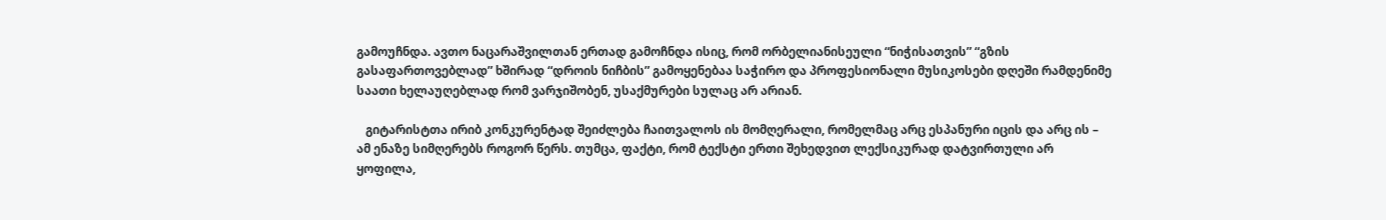გამოუჩნდა. ავთო ნაცარაშვილთან ერთად გამოჩნდა ისიც, რომ ორბელიანისეული “ნიჭისათვის” “გზის გასაფართოვებლად” ხშირად “დროის ნიჩბის” გამოყენებაა საჭირო და პროფესიონალი მუსიკოსები დღეში რამდენიმე საათი ხელაუღებლად რომ ვარჯიშობენ, უსაქმურები სულაც არ არიან.

   გიტარისტთა ირიბ კონკურენტად შეიძლება ჩაითვალოს ის მომღერალი, რომელმაც არც ესპანური იცის და არც ის – ამ ენაზე სიმღერებს როგორ წერს. თუმცა, ფაქტი, რომ ტექსტი ერთი შეხედვით ლექსიკურად დატვირთული არ ყოფილა,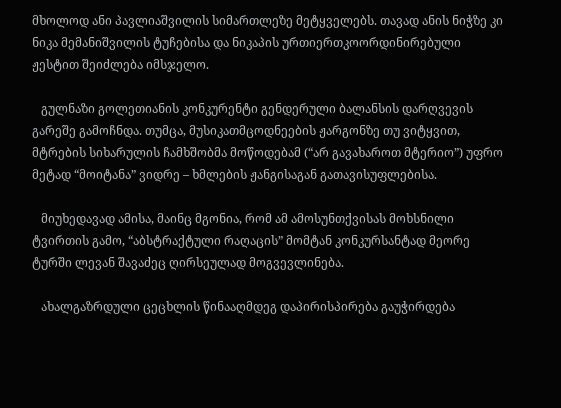მხოლოდ ანი პავლიაშვილის სიმართლეზე მეტყველებს. თავად ანის ნიჭზე კი ნიკა მემანიშვილის ტუჩებისა და ნიკაპის ურთიერთკოორდინირებული ჟესტით შეიძლება იმსჯელო.

   გულნაზი გოლეთიანის კონკურენტი გენდერული ბალანსის დარღვევის გარეშე გამოჩნდა. თუმცა, მუსიკათმცოდნეების ჟარგონზე თუ ვიტყვით, მტრების სიხარულის ჩამხშობმა მოწოდებამ (“არ გავახაროთ მტერიო”) უფრო მეტად “მოიტანა” ვიდრე – ხმლების ჟანგისაგან გათავისუფლებისა.

   მიუხედავად ამისა, მაინც მგონია, რომ ამ ამოსუნთქვისას მოხსნილი ტვირთის გამო, “აბსტრაქტული რაღაცის” მომტან კონკურსანტად მეორე ტურში ლევან შავაძეც ღირსეულად მოგვევლინება.

   ახალგაზრდული ცეცხლის წინააღმდეგ დაპირისპირება გაუჭირდება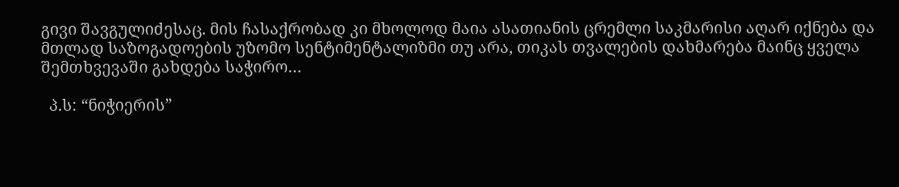გივი შავგულიძესაც. მის ჩასაქრობად კი მხოლოდ მაია ასათიანის ცრემლი საკმარისი აღარ იქნება და მთლად საზოგადოების უზომო სენტიმენტალიზმი თუ არა, თიკას თვალების დახმარება მაინც ყველა შემთხვევაში გახდება საჭირო…

  პ.ს: “ნიჭიერის”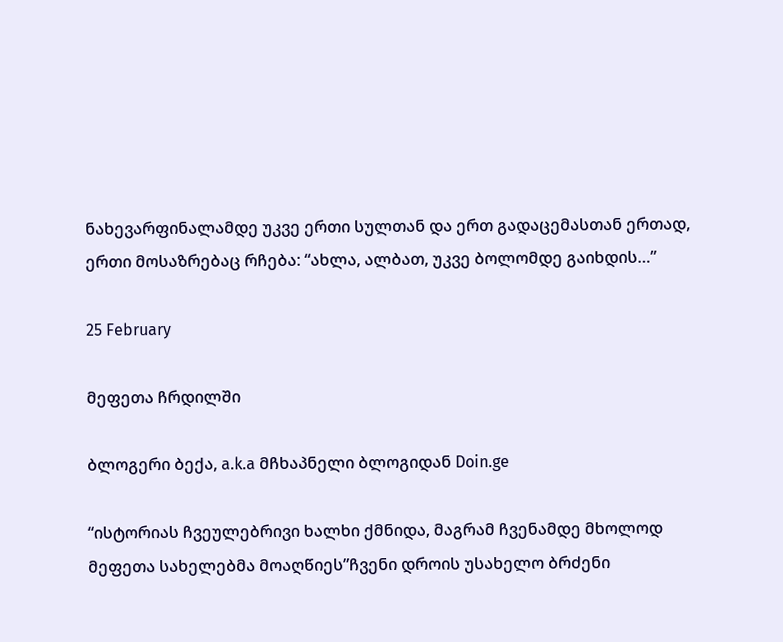ნახევარფინალამდე უკვე ერთი სულთან და ერთ გადაცემასთან ერთად, ერთი მოსაზრებაც რჩება: “ახლა, ალბათ, უკვე ბოლომდე გაიხდის…”

25 February

მეფეთა ჩრდილში

ბლოგერი ბექა, a.k.a მჩხაპნელი ბლოგიდან Doin.ge

“ისტორიას ჩვეულებრივი ხალხი ქმნიდა, მაგრამ ჩვენამდე მხოლოდ მეფეთა სახელებმა მოაღწიეს”ჩვენი დროის უსახელო ბრძენი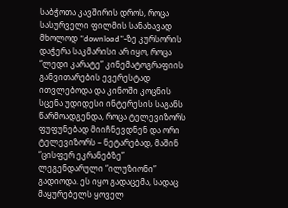საბჭოთა კავშირის დროს, როცა სასურველი ფილმის სანახავად მხოლოდ “download”-ზე კურსორის დაჭერა საკმარისი არ იყო, როცა “ლედი კარატე” კინემატოგრაფიის განვითარების ევერესტად ითვლებოდა და კინოში კოცნის სცენა უდიდესი ინტერესის საგანს წარმოადგენდა, როცა ტელევიზორს ფუფუნებად მიიჩნევდნენ და ორი ტელევიზორს – ნეტარებად, მაშინ  “ცისფერ ეკრანებზე” ლეგენდარული “ილუზიონი” გადიოდა. ეს იყო გადაცემა, სადაც მაყურებელს ყოველ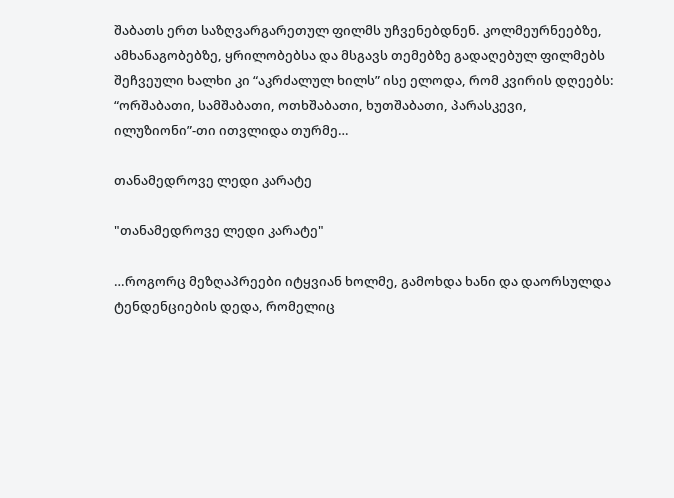შაბათს ერთ საზღვარგარეთულ ფილმს უჩვენებდნენ. კოლმეურნეებზე, ამხანაგობებზე, ყრილობებსა და მსგავს თემებზე გადაღებულ ფილმებს შეჩვეული ხალხი კი “აკრძალულ ხილს” ისე ელოდა, რომ კვირის დღეებს: “ორშაბათი, სამშაბათი, ოთხშაბათი, ხუთშაბათი, პარასკევი, ილუზიონი”-თი ითვლიდა თურმე…

თანამედროვე ლედი კარატე

"თანამედროვე ლედი კარატე"

…როგორც მეზღაპრეები იტყვიან ხოლმე, გამოხდა ხანი და დაორსულდა ტენდენციების დედა, რომელიც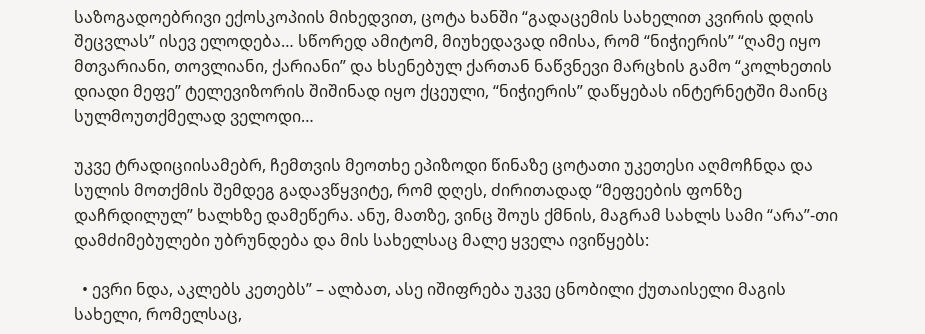საზოგადოებრივი ექოსკოპიის მიხედვით, ცოტა ხანში “გადაცემის სახელით კვირის დღის შეცვლას” ისევ ელოდება… სწორედ ამიტომ, მიუხედავად იმისა, რომ “ნიჭიერის” “ღამე იყო მთვარიანი, თოვლიანი, ქარიანი” და ხსენებულ ქართან ნაწვნევი მარცხის გამო “კოლხეთის დიადი მეფე” ტელევიზორის შიშინად იყო ქცეული, “ნიჭიერის” დაწყებას ინტერნეტში მაინც სულმოუთქმელად ველოდი…

უკვე ტრადიციისამებრ, ჩემთვის მეოთხე ეპიზოდი წინაზე ცოტათი უკეთესი აღმოჩნდა და სულის მოთქმის შემდეგ გადავწყვიტე, რომ დღეს, ძირითადად “მეფეების ფონზე დაჩრდილულ” ხალხზე დამეწერა. ანუ, მათზე, ვინც შოუს ქმნის, მაგრამ სახლს სამი “არა”-თი დამძიმებულები უბრუნდება და მის სახელსაც მალე ყველა ივიწყებს:

  • ევრი ნდა, აკლებს კეთებს” – ალბათ, ასე იშიფრება უკვე ცნობილი ქუთაისელი მაგის სახელი, რომელსაც,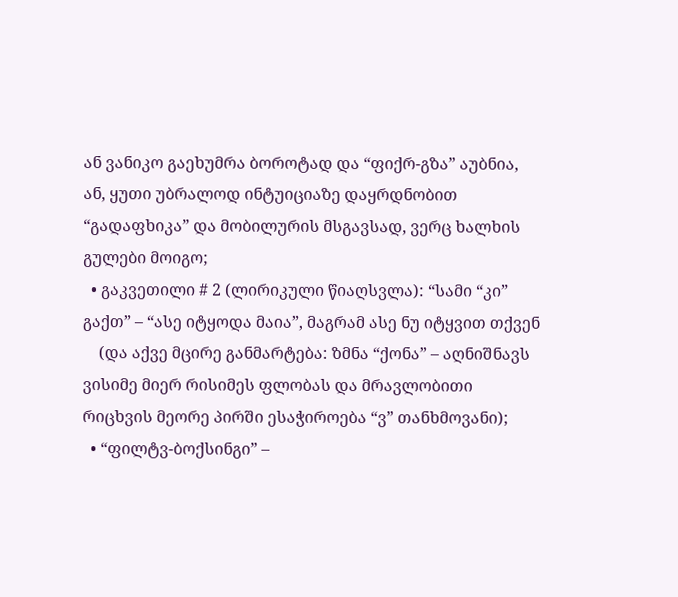ან ვანიკო გაეხუმრა ბოროტად და “ფიქრ-გზა” აუბნია, ან, ყუთი უბრალოდ ინტუიციაზე დაყრდნობით “გადაფხიკა” და მობილურის მსგავსად, ვერც ხალხის გულები მოიგო;
  • გაკვეთილი # 2 (ლირიკული წიაღსვლა): “სამი “კი” გაქთ” – “ასე იტყოდა მაია”, მაგრამ ასე ნუ იტყვით თქვენ
    (და აქვე მცირე განმარტება: ზმნა “ქონა” – აღნიშნავს ვისიმე მიერ რისიმეს ფლობას და მრავლობითი რიცხვის მეორე პირში ესაჭიროება “ვ” თანხმოვანი);
  • “ფილტვ-ბოქსინგი” –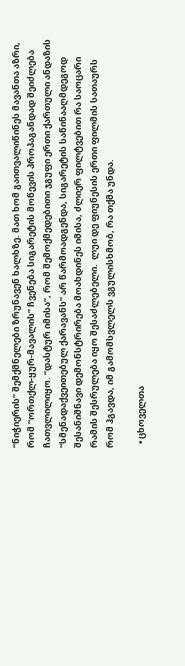“ნიჭიერის” შემქმნელები ზრუნავენ ხალხზე. მათ ხომ გაითვალიწინეს მავანთა აზრი, რომ “ორთქლ-ყურ-მავალის” ჩვენება სიგარეტის მოწევის პროპაგანდად შეიძლება ჩათვლილიყო. “დასტურ იმისა”, რომ შემოქმედებითი ჯგუფი ერთი ქართული ანდაზის “სმენადაქვეითებულ ქარავანს” არ წარმოადგენდა, სიგარეტის საწინააღმდეგოდ შესანიშნავი დემონსტრირება მოახდინეს იმისა, ძლიერ ფილტვებით რა საოცარი რამის შესრულება იყო შესაძლებელი.  ლუი დე ფიუნესის ერთი ფილმის სათაურს რომ ჰგავდა, იმ გამომსვლელს ვგულისხმობ, რა თქმა უნდა.

  • ცხოველთა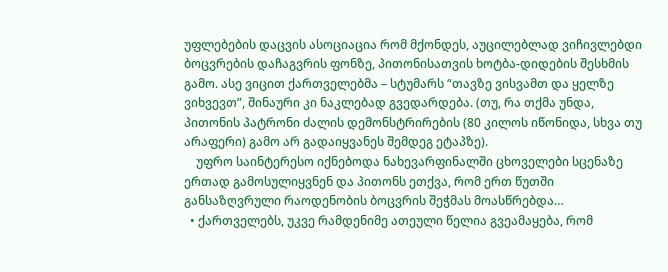უფლებების დაცვის ასოციაცია რომ მქონდეს, აუცილებლად ვიჩივლებდი ბოცვრების დაჩაგვრის ფონზე, პითონისათვის ხოტბა-დიდების შესხმის გამო. ასე ვიცით ქართველებმა – სტუმარს “თავზე ვისვამთ და ყელზე ვიხვევთ”, შინაური კი ნაკლებად გვედარდება. (თუ, რა თქმა უნდა, პითონის პატრონი ძალის დემონსტრირების (80 კილოს იწონიდა, სხვა თუ არაფერი) გამო არ გადაიყვანეს შემდეგ ეტაპზე).
    უფრო საინტერესო იქნებოდა ნახევარფინალში ცხოველები სცენაზე ერთად გამოსულიყვნენ და პითონს ეთქვა, რომ ერთ წუთში განსაზღვრული რაოდენობის ბოცვრის შეჭმას მოასწრებდა…
  • ქართველებს, უკვე რამდენიმე ათეული წელია გვეამაყება, რომ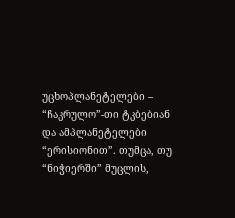უცხოპლანეტელები – “ჩაკრულო”-თი ტკბებიან და ამპლანეტელები “ერისიონით”. თუმცა, თუ “ნიჭიერში” მუცლის,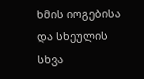ხმის იოგებისა და სხეულის სხვა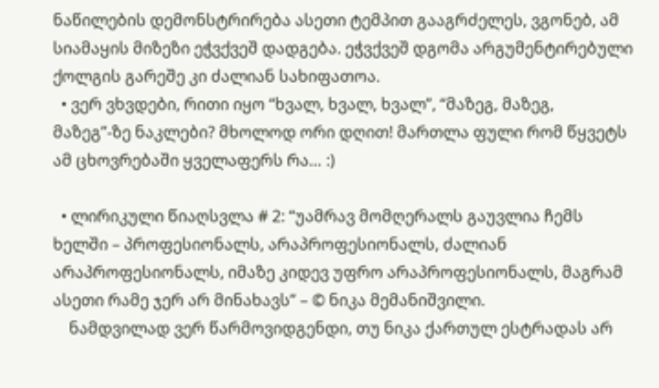ნაწილების დემონსტრირება ასეთი ტემპით გააგრძელეს, ვგონებ, ამ სიამაყის მიზეზი ეჭვქვეშ დადგება. ეჭვქვეშ დგომა არგუმენტირებული ქოლგის გარეშე კი ძალიან სახიფათოა.
  • ვერ ვხვდები, რითი იყო “ხვალ, ხვალ, ხვალ”, “მაზეგ, მაზეგ, მაზეგ”-ზე ნაკლები? მხოლოდ ორი დღით! მართლა ფული რომ წყვეტს ამ ცხოვრებაში ყველაფერს რა… :)

  • ლირიკული წიაღსვლა # 2: “უამრავ მომღერალს გაუვლია ჩემს ხელში – პროფესიონალს, არაპროფესიონალს, ძალიან არაპროფესიონალს, იმაზე კიდევ უფრო არაპროფესიონალს, მაგრამ ასეთი რამე ჯერ არ მინახავს” – © ნიკა მემანიშვილი.
    ნამდვილად ვერ წარმოვიდგენდი, თუ ნიკა ქართულ ესტრადას არ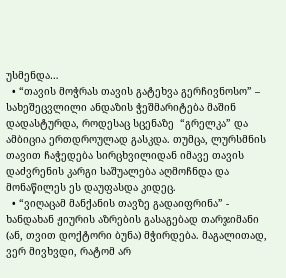უსმენდა…
  • “თავის მოჭრას თავის გატეხვა გერჩივნოსო” – სახეშეცვლილი ანდაზის ჭეშმარიტება მაშინ დადასტურდა, როდესაც სცენაზე  “გრელკა” და ამბიცია ერთდროულად გასკდა. თუმცა, ლურსმნის თავით ჩაჭედება სირცხვილიდან იმავე თავის დაძვრენის კარგი საშუალება აღმოჩნდა და მონაწილეს ეს დაუფასდა კიდეც.
  • “ვიღაცამ მანქანის თავზე გადაიფრინა” - ხანდახან ჟიურის აზრების გასაგებად თარჯიმანი (ან, თვით დოქტორი ბუნა) მჭირდება. მაგალითად, ვერ მივხვდი, რატომ არ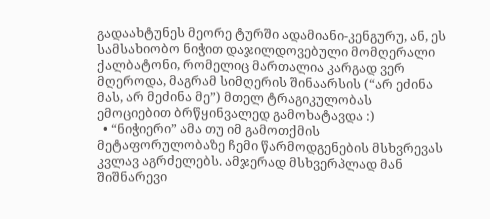გადაახტუნეს მეორე ტურში ადამიანი-კენგურუ, ან, ეს სამსახიობო ნიჭით დაჯილდოვებული მომღერალი ქალბატონი, რომელიც მართალია კარგად ვერ მღეროდა, მაგრამ სიმღერის შინაარსის (“არ ეძინა მას, არ მეძინა მე”) მთელ ტრაგიკულობას ემოციებით ბრწყინვალედ გამოხატავდა :)
  • “ნიჭიერი” ამა თუ იმ გამოთქმის მეტაფორულობაზე ჩემი წარმოდგენების მსხვრევას კვლავ აგრძელებს. ამჯერად მსხვერპლად მან შიშნარევი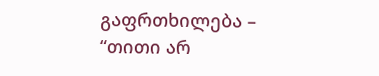გაფრთხილება – “თითი არ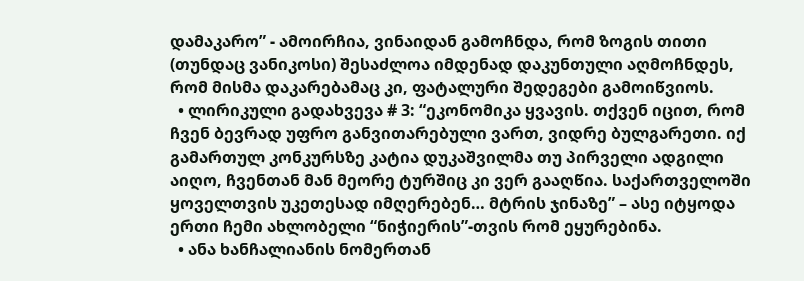დამაკარო” - ამოირჩია, ვინაიდან გამოჩნდა, რომ ზოგის თითი (თუნდაც ვანიკოსი) შესაძლოა იმდენად დაკუნთული აღმოჩნდეს, რომ მისმა დაკარებამაც კი, ფატალური შედეგები გამოიწვიოს.
  • ლირიკული გადახვევა # 3: “ეკონომიკა ყვავის. თქვენ იცით, რომ ჩვენ ბევრად უფრო განვითარებული ვართ, ვიდრე ბულგარეთი. იქ გამართულ კონკურსზე კატია დუკაშვილმა თუ პირველი ადგილი აიღო, ჩვენთან მან მეორე ტურშიც კი ვერ გააღწია. საქართველოში ყოველთვის უკეთესად იმღერებენ… მტრის ჯინაზე” – ასე იტყოდა ერთი ჩემი ახლობელი “ნიჭიერის”-თვის რომ ეყურებინა.
  • ანა ხანჩალიანის ნომერთან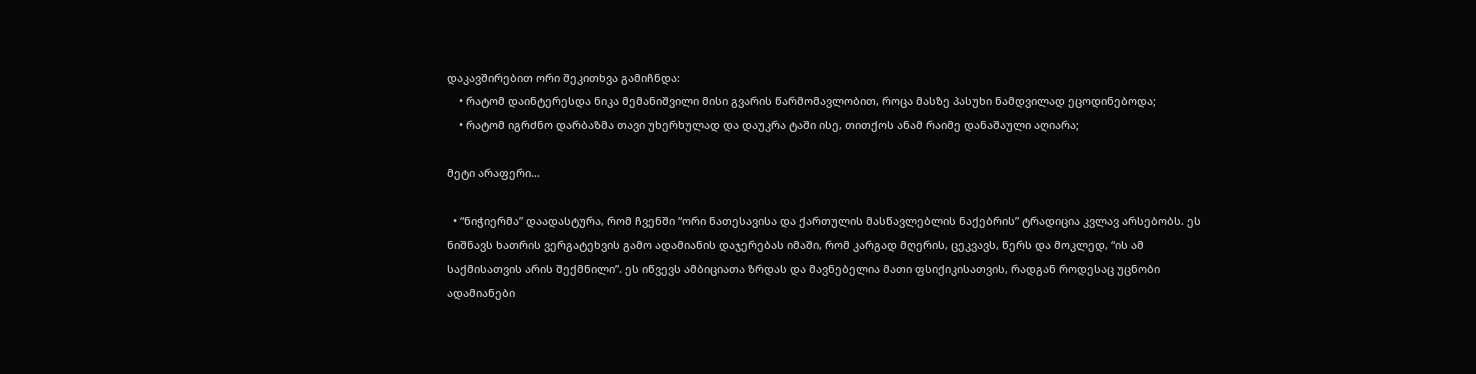დაკავშირებით ორი შეკითხვა გამიჩნდა:
    • რატომ დაინტერესდა ნიკა მემანიშვილი მისი გვარის წარმომავლობით, როცა მასზე პასუხი ნამდვილად ეცოდინებოდა;
    • რატომ იგრძნო დარბაზმა თავი უხერხულად და დაუკრა ტაში ისე, თითქოს ანამ რაიმე დანაშაული აღიარა;

მეტი არაფერი…

  • “ნიჭიერმა” დაადასტურა, რომ ჩვენში “ორი ნათესავისა და ქართულის მასწავლებლის ნაქებრის” ტრადიცია კვლავ არსებობს. ეს ნიშნავს ხათრის ვერგატეხვის გამო ადამიანის დაჯერებას იმაში, რომ კარგად მღერის, ცეკვავს, წერს და მოკლედ, “ის ამ საქმისათვის არის შექმნილი”. ეს იწვევს ამბიციათა ზრდას და მავნებელია მათი ფსიქიკისათვის, რადგან როდესაც უცნობი ადამიანები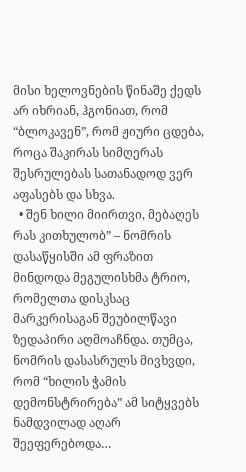მისი ხელოვნების წინაშე ქედს არ იხრიან, ჰგონიათ, რომ “ბლოკავენ”, რომ ჟიური ცდება, როცა შაკირას სიმღერას შესრულებას სათანადოდ ვერ აფასებს და სხვა.
  • შენ ხილი მიირთვი, მებაღეს რას კითხულობ” – ნომრის დასაწყისში ამ ფრაზით მინდოდა მეგულისხმა ტრიო, რომელთა დისკსაც მარკერისაგან შეუბილწავი ზედაპირი აღმოაჩნდა. თუმცა, ნომრის დასასრულს მივხვდი, რომ “ხილის ჭამის დემონსტრირება” ამ სიტყვებს ნამდვილად აღარ შეეფერებოდა…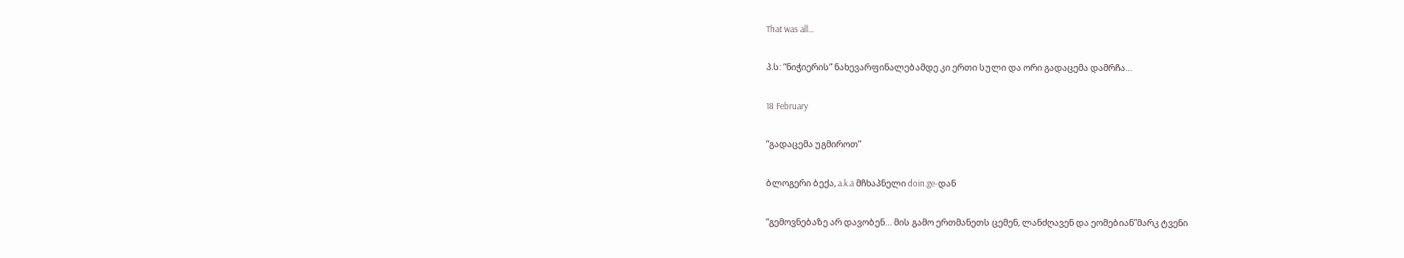That was all…

პ.ს: “ნიჭიერის” ნახევარფინალებამდე კი ერთი სული და ორი გადაცემა დამრჩა…

18 February

“გადაცემა უგმიროთ”

ბლოგერი ბექა, a.k.a მჩხაპნელი doin.ge-დან

“გემოვნებაზე არ დავობენ… მის გამო ერთმანეთს ცემენ, ლანძღავენ და ეომებიან”მარკ ტვენი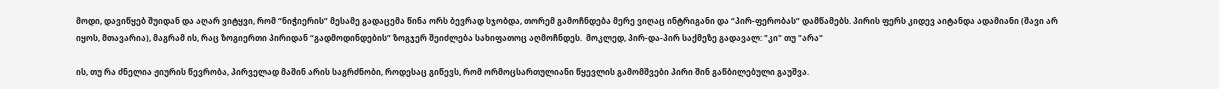მოდი, დავიწყებ შუიდან და აღარ ვიტყვი, რომ “ნიჭიერის” მესამე გადაცემა წინა ორს ბევრად სჯობდა, თორემ გამოჩნდება მერე ვიღაც ინტრიგანი და “პირ-ფერობას” დამწამებს. პირის ფერს კიდევ აიტანდა ადამიანი (შავი არ იყოს, მთავარია), მაგრამ ის, რაც ზოგიერთი პირიდან “გადმოდინდების” ზოგჯერ შეიძლება სახიფათოც აღმოჩნდეს.  მოკლედ, პირ-და-პირ საქმეზე გადავალ: "კი" თუ "არა"

ის, თუ რა ძნელია ჟიურის წევრობა, პირველად მაშინ არის საგრძნობი, როდესაც გიწევს, რომ ორმოცსართულიანი წყევლის გამომშვები პირი შინ გაწბილებული გაუშვა.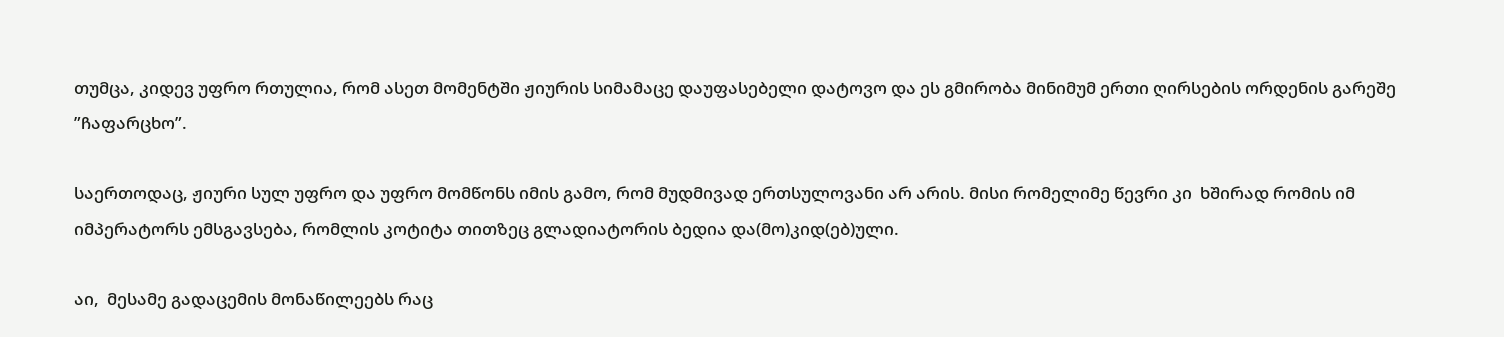თუმცა, კიდევ უფრო რთულია, რომ ასეთ მომენტში ჟიურის სიმამაცე დაუფასებელი დატოვო და ეს გმირობა მინიმუმ ერთი ღირსების ორდენის გარეშე ”ჩაფარცხო”.

საერთოდაც, ჟიური სულ უფრო და უფრო მომწონს იმის გამო, რომ მუდმივად ერთსულოვანი არ არის. მისი რომელიმე წევრი კი  ხშირად რომის იმ იმპერატორს ემსგავსება, რომლის კოტიტა თითზეც გლადიატორის ბედია და(მო)კიდ(ებ)ული.

აი,  მესამე გადაცემის მონაწილეებს რაც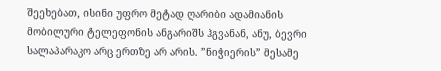შეეხებათ, ისინი უფრო მეტად ღარიბი ადამიანის მობილური ტელეფონის ანგარიშს ჰგვანან, ანუ, ბევრი სალაპარაკო არც ერთზე არ არის. ”ნიჭიერის” მესამე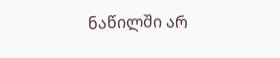ნაწილში არ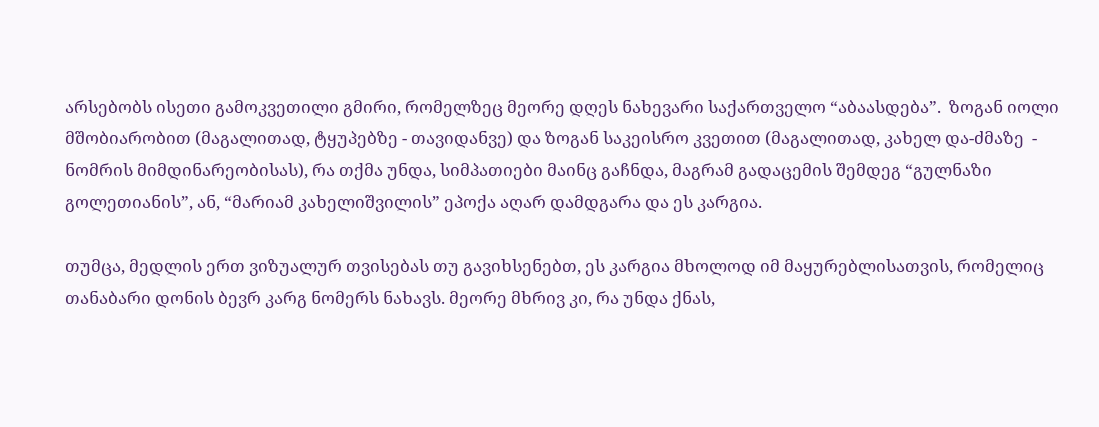არსებობს ისეთი გამოკვეთილი გმირი, რომელზეც მეორე დღეს ნახევარი საქართველო “აბაასდება”.  ზოგან იოლი მშობიარობით (მაგალითად, ტყუპებზე - თავიდანვე) და ზოგან საკეისრო კვეთით (მაგალითად, კახელ და-ძმაზე  - ნომრის მიმდინარეობისას), რა თქმა უნდა, სიმპათიები მაინც გაჩნდა, მაგრამ გადაცემის შემდეგ “გულნაზი გოლეთიანის”, ან, “მარიამ კახელიშვილის” ეპოქა აღარ დამდგარა და ეს კარგია.

თუმცა, მედლის ერთ ვიზუალურ თვისებას თუ გავიხსენებთ, ეს კარგია მხოლოდ იმ მაყურებლისათვის, რომელიც თანაბარი დონის ბევრ კარგ ნომერს ნახავს. მეორე მხრივ კი, რა უნდა ქნას,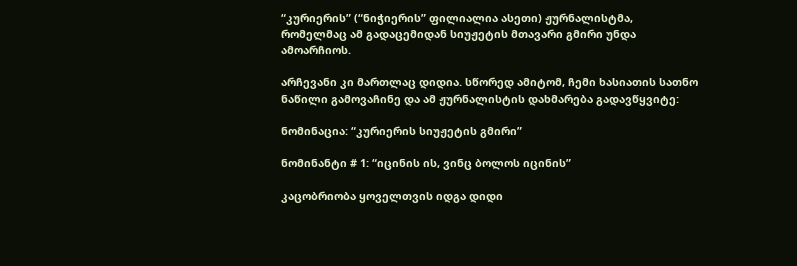“კურიერის” (“ნიჭიერის” ფილიალია ასეთი) ჟურნალისტმა, რომელმაც ამ გადაცემიდან სიუჟეტის მთავარი გმირი უნდა ამოარჩიოს.

არჩევანი კი მართლაც დიდია. სწორედ ამიტომ, ჩემი ხასიათის სათნო ნაწილი გამოვაჩინე და ამ ჟურნალისტის დახმარება გადავწყვიტე:

ნომინაცია: “კურიერის სიუჟეტის გმირი”

ნომინანტი # 1: “იცინის ის, ვინც ბოლოს იცინის”

კაცობრიობა ყოველთვის იდგა დიდი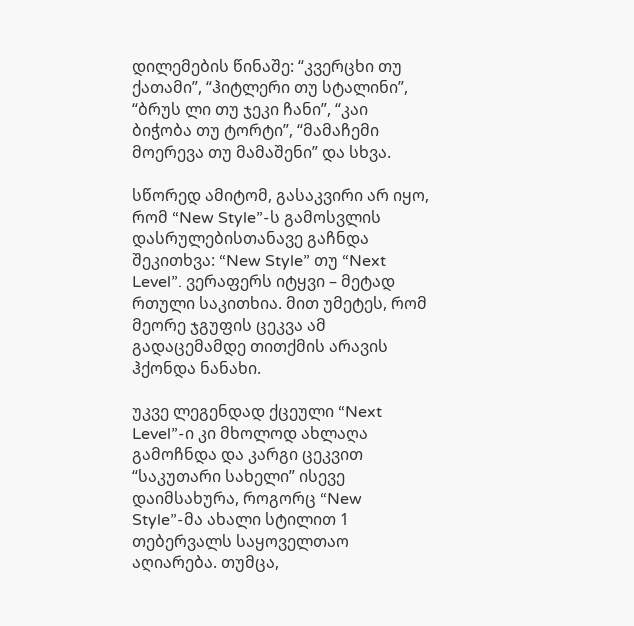დილემების წინაშე: “კვერცხი თუ ქათამი”, “ჰიტლერი თუ სტალინი”, “ბრუს ლი თუ ჯეკი ჩანი”, “კაი ბიჭობა თუ ტორტი”, “მამაჩემი მოერევა თუ მამაშენი” და სხვა.

სწორედ ამიტომ, გასაკვირი არ იყო, რომ “New Style”-ს გამოსვლის დასრულებისთანავე გაჩნდა შეკითხვა: “New Style” თუ “Next Level”. ვერაფერს იტყვი – მეტად რთული საკითხია. მით უმეტეს, რომ მეორე ჯგუფის ცეკვა ამ გადაცემამდე თითქმის არავის ჰქონდა ნანახი.

უკვე ლეგენდად ქცეული “Next Level”-ი კი მხოლოდ ახლაღა გამოჩნდა და კარგი ცეკვით “საკუთარი სახელი” ისევე დაიმსახურა, როგორც “New Style”-მა ახალი სტილით 1 თებერვალს საყოველთაო აღიარება. თუმცა,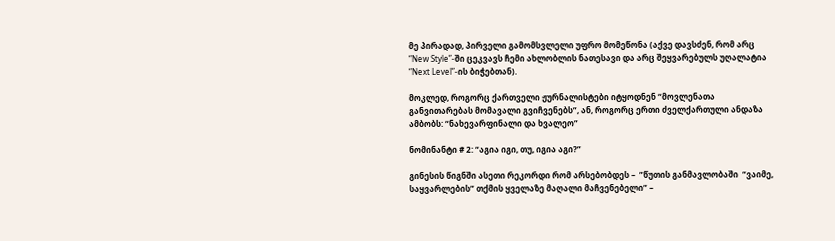მე პირადად, პირველი გამომსვლელი უფრო მომეწონა (აქვე დავსძენ, რომ არც “New Style”-ში ცეკვავს ჩემი ახლობლის ნათესავი და არც შეყვარებულს უღალატია “Next Level”-ის ბიჭებთან).

მოკლედ, როგორც ქართველი ჟურნალისტები იტყოდნენ “მოვლენათა განვითარებას მომავალი გვიჩვენებს”, ან, როგორც ერთი ძველქართული ანდაზა ამბობს: “ნახევარფინალი და ხვალეო”

ნომინანტი # 2: “აგია იგი, თუ, იგია აგი?”

გინესის წიგნში ასეთი რეკორდი რომ არსებობდეს –  ”წუთის განმავლობაში  “ვაიმე, საყვარლების” თქმის ყველაზე მაღალი მაჩვენებელი” –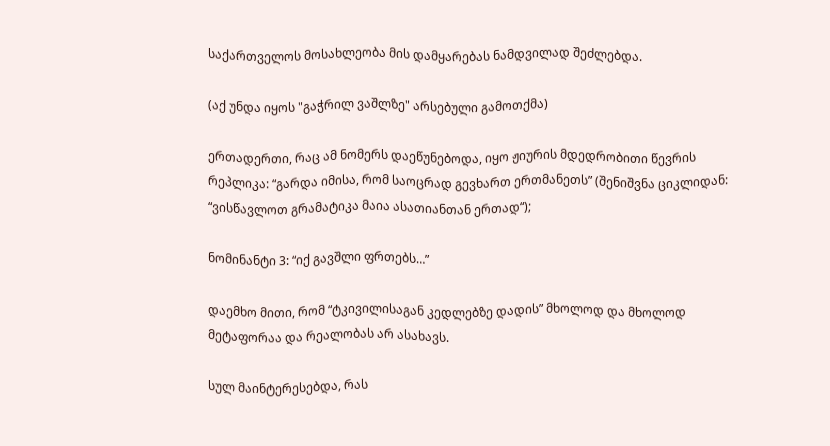საქართველოს მოსახლეობა მის დამყარებას ნამდვილად შეძლებდა.

(აქ უნდა იყოს "გაჭრილ ვაშლზე" არსებული გამოთქმა)

ერთადერთი, რაც ამ ნომერს დაეწუნებოდა, იყო ჟიურის მდედრობითი წევრის რეპლიკა: “გარდა იმისა, რომ საოცრად გევხართ ერთმანეთს” (შენიშვნა ციკლიდან: “ვისწავლოთ გრამატიკა მაია ასათიანთან ერთად“);

ნომინანტი 3: “იქ გავშლი ფრთებს…”

დაემხო მითი, რომ “ტკივილისაგან კედლებზე დადის” მხოლოდ და მხოლოდ მეტაფორაა და რეალობას არ ასახავს.

სულ მაინტერესებდა, რას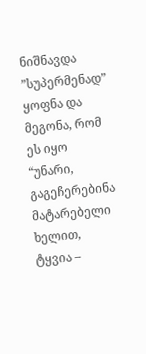ნიშნავდა ”სუპერმენად” ყოფნა და მეგონა, რომ ეს იყო “უნარი, გაგეჩერებინა მატარებელი ხელით, ტყვია –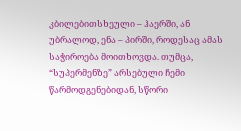კბილებითსხეული – ჰაერში, ან უბრალოდ, ენა – პირში, როდესაც ამას საჭიროება მოითხოვდა. თუმცა, “სუპერმენზე” არსებული ჩემი წარმოდგენებიდან, სწორი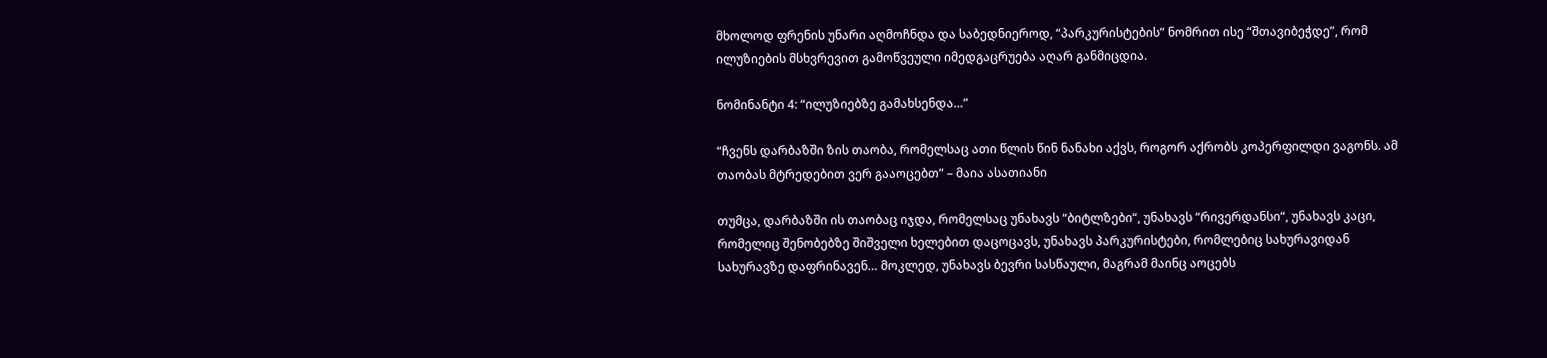მხოლოდ ფრენის უნარი აღმოჩნდა და საბედნიეროდ, “პარკურისტების” ნომრით ისე “შთავიბეჭდე”, რომ ილუზიების მსხვრევით გამოწვეული იმედგაცრუება აღარ განმიცდია.

ნომინანტი 4: “ილუზიებზე გამახსენდა…”

“ჩვენს დარბაზში ზის თაობა, რომელსაც ათი წლის წინ ნანახი აქვს, როგორ აქრობს კოპერფილდი ვაგონს. ამ თაობას მტრედებით ვერ გააოცებთ” – მაია ასათიანი

თუმცა, დარბაზში ის თაობაც იჯდა, რომელსაც უნახავს “ბიტლზები“, უნახავს “რივერდანსი“, უნახავს კაცი, რომელიც შენობებზე შიშველი ხელებით დაცოცავს, უნახავს პარკურისტები, რომლებიც სახურავიდან სახურავზე დაფრინავენ… მოკლედ, უნახავს ბევრი სასწაული, მაგრამ მაინც აოცებს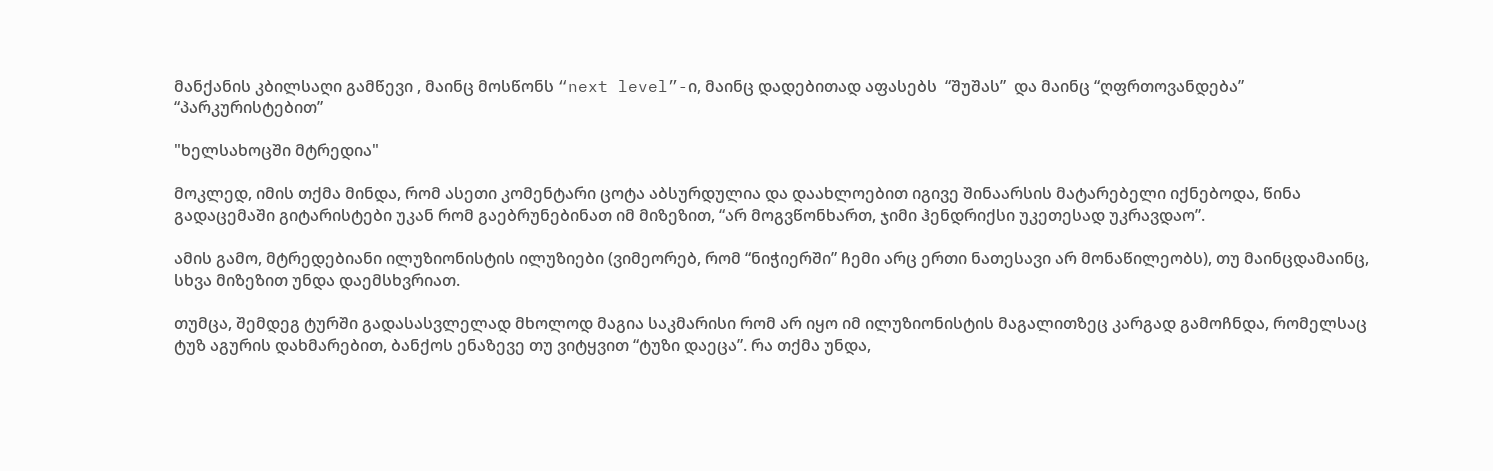მანქანის კბილსაღი გამწევი , მაინც მოსწონს “next level”-ი, მაინც დადებითად აფასებს  “შუშას”  და მაინც “ღფრთოვანდება” “პარკურისტებით”

"ხელსახოცში მტრედია"

მოკლედ, იმის თქმა მინდა, რომ ასეთი კომენტარი ცოტა აბსურდულია და დაახლოებით იგივე შინაარსის მატარებელი იქნებოდა, წინა გადაცემაში გიტარისტები უკან რომ გაებრუნებინათ იმ მიზეზით, “არ მოგვწონხართ, ჯიმი ჰენდრიქსი უკეთესად უკრავდაო”.

ამის გამო, მტრედებიანი ილუზიონისტის ილუზიები (ვიმეორებ, რომ “ნიჭიერში” ჩემი არც ერთი ნათესავი არ მონაწილეობს), თუ მაინცდამაინც, სხვა მიზეზით უნდა დაემსხვრიათ.

თუმცა, შემდეგ ტურში გადასასვლელად მხოლოდ მაგია საკმარისი რომ არ იყო იმ ილუზიონისტის მაგალითზეც კარგად გამოჩნდა, რომელსაც ტუზ აგურის დახმარებით, ბანქოს ენაზევე თუ ვიტყვით “ტუზი დაეცა”. რა თქმა უნდა,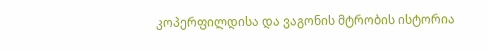კოპერფილდისა და ვაგონის მტრობის ისტორია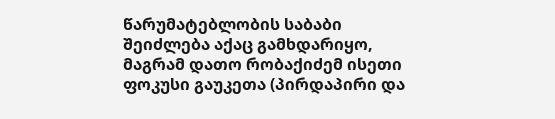წარუმატებლობის საბაბი შეიძლება აქაც გამხდარიყო, მაგრამ დათო რობაქიძემ ისეთი ფოკუსი გაუკეთა (პირდაპირი და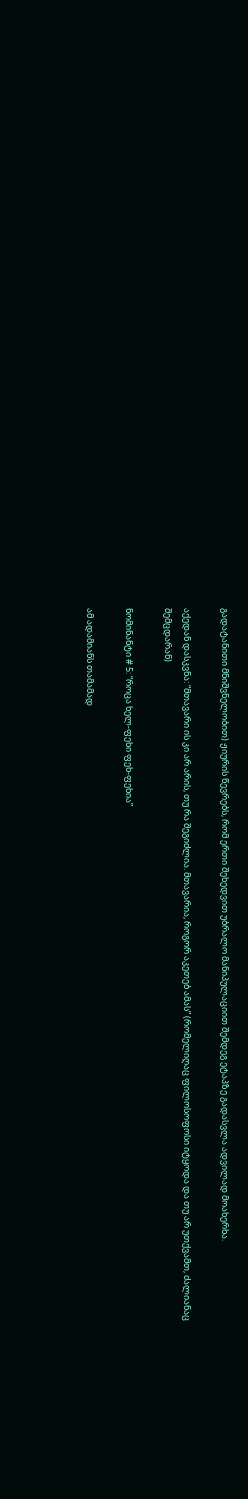გადატანითი მნიშვნელობით) ჟიურის წევრებს, რომ ერთი შეხედვით უბრალო მანიპულაციით შემდეგ ეტაპზე გადასვლა ადვილად მოახერხა.

აქედან დასკვნა: “მთავარი ის კი არ არის, თუ რა შეგიძლია. მთავარია, როგორ აკეთებ ამას” (რომელიღაც ფილოსოფოსი იტყოდა და თუ არ უთქვამთ, ძალიანაც შემცდარან)

ნომინანტი # 5: “როცა ხელ-ფეხი ფეხ-ფეხია”

ამ ადამიანს თამამად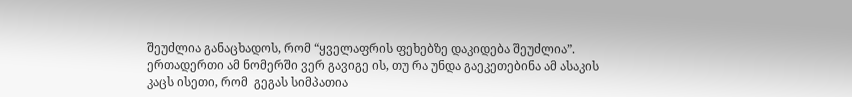შეუძლია განაცხადოს, რომ “ყველაფრის ფეხებზე დაკიდება შეუძლია”. ერთადერთი ამ ნომერში ვერ გავიგე ის, თუ რა უნდა გაეკეთებინა ამ ასაკის კაცს ისეთი, რომ  გეგას სიმპათია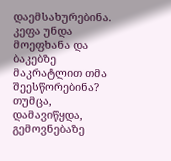დაემსახურებინა. კეფა უნდა მოეფხანა და ბაკებზე მაკრატლით თმა შეესწორებინა? თუმცა, დამავიწყდა, გემოვნებაზე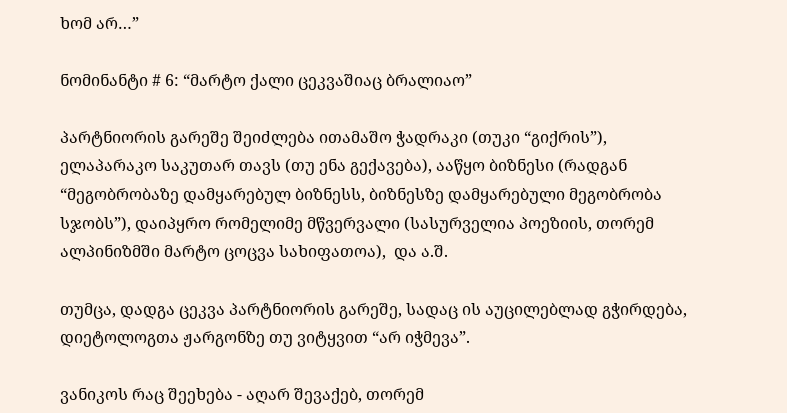ხომ არ…”

ნომინანტი # 6: “მარტო ქალი ცეკვაშიაც ბრალიაო”

პარტნიორის გარეშე შეიძლება ითამაშო ჭადრაკი (თუკი “გიქრის”), ელაპარაკო საკუთარ თავს (თუ ენა გექავება), ააწყო ბიზნესი (რადგან “მეგობრობაზე დამყარებულ ბიზნესს, ბიზნესზე დამყარებული მეგობრობა სჯობს”), დაიპყრო რომელიმე მწვერვალი (სასურველია პოეზიის, თორემ ალპინიზმში მარტო ცოცვა სახიფათოა),  და ა.შ.

თუმცა, დადგა ცეკვა პარტნიორის გარეშე, სადაც ის აუცილებლად გჭირდება, დიეტოლოგთა ჟარგონზე თუ ვიტყვით “არ იჭმევა”.

ვანიკოს რაც შეეხება - აღარ შევაქებ, თორემ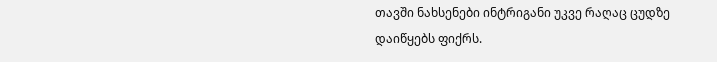თავში ნახსენები ინტრიგანი უკვე რაღაც ცუდზე დაიწყებს ფიქრს.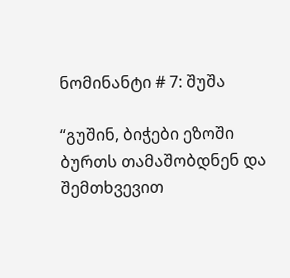ნომინანტი # 7: შუშა

“გუშინ, ბიჭები ეზოში ბურთს თამაშობდნენ და შემთხვევით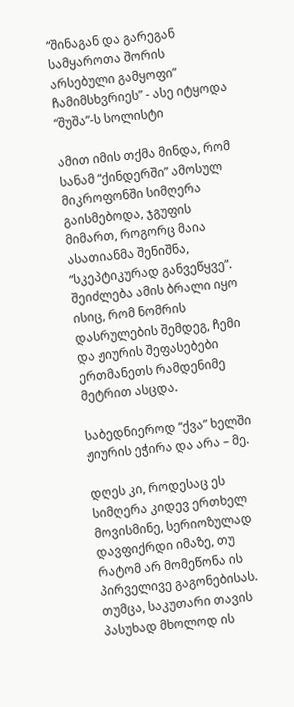“შინაგან და გარეგან სამყაროთა შორის არსებული გამყოფი” ჩამიმსხვრიეს” - ასე იტყოდა “შუშა”-ს სოლისტი

ამით იმის თქმა მინდა, რომ სანამ “ქინდერში” ამოსულ მიკროფონში სიმღერა გაისმებოდა, ჯგუფის მიმართ, როგორც მაია ასათიანმა შენიშნა, “სკეპტიკურად განვეწყვე”. შეიძლება ამის ბრალი იყო ისიც, რომ ნომრის დასრულების შემდეგ, ჩემი და ჟიურის შეფასებები ერთმანეთს რამდენიმე მეტრით ასცდა.

საბედნიეროდ “ქვა” ხელში ჟიურის ეჭირა და არა – მე.

დღეს კი, როდესაც ეს სიმღერა კიდევ ერთხელ მოვისმინე, სერიოზულად დავფიქრდი იმაზე, თუ რატომ არ მომეწონა ის პირველივე გაგონებისას. თუმცა, საკუთარი თავის პასუხად მხოლოდ ის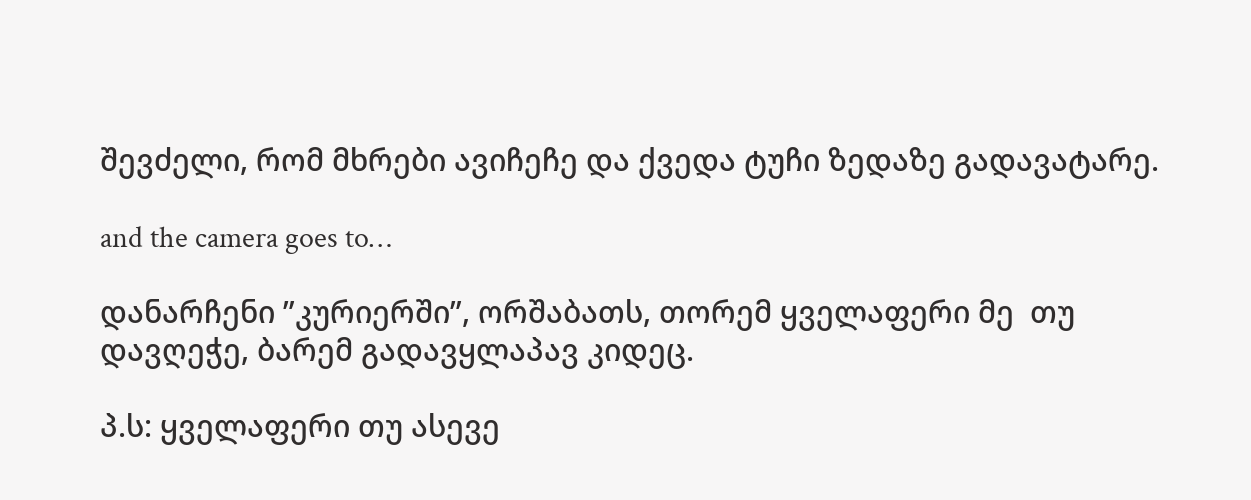შევძელი, რომ მხრები ავიჩეჩე და ქვედა ტუჩი ზედაზე გადავატარე.

and the camera goes to…

დანარჩენი ”კურიერში”, ორშაბათს, თორემ ყველაფერი მე  თუ დავღეჭე, ბარემ გადავყლაპავ კიდეც.

პ.ს: ყველაფერი თუ ასევე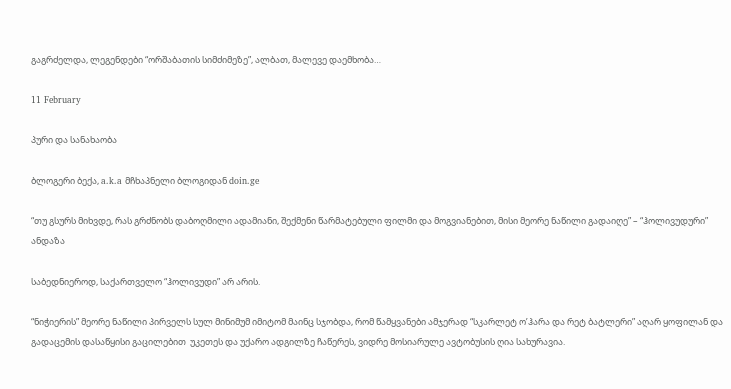გაგრძელდა, ლეგენდები “ორშაბათის სიმძიმეზე”, ალბათ, მალევე დაემხობა…

11 February

პური და სანახაობა

ბლოგერი ბექა, a.k.a მჩხაპნელი ბლოგიდან doin.ge

“თუ გსურს მიხვდე, რას გრძნობს დაბოღმილი ადამიანი, შექმენი წარმატებული ფილმი და მოგვიანებით, მისი მეორე ნაწილი გადაიღე” – “ჰოლივუდური” ანდაზა

საბედნიეროდ, საქართველო “ჰოლივუდი” არ არის.

“ნიჭიერის” მეორე ნაწილი პირველს სულ მინიმუმ იმიტომ მაინც სჯობდა, რომ წამყვანები ამჯერად “სკარლეტ ო’ჰარა და რეტ ბატლერი” აღარ ყოფილან და გადაცემის დასაწყისი გაცილებით  უკეთეს და უქარო ადგილზე ჩაწერეს, ვიდრე მოსიარულე ავტობუსის ღია სახურავია.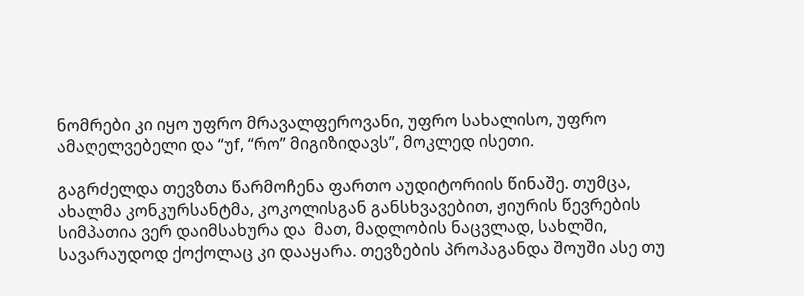ნომრები კი იყო უფრო მრავალფეროვანი, უფრო სახალისო, უფრო ამაღელვებელი და “უf, “რო” მიგიზიდავს”, მოკლედ ისეთი.

გაგრძელდა თევზთა წარმოჩენა ფართო აუდიტორიის წინაშე. თუმცა, ახალმა კონკურსანტმა, კოკოლისგან განსხვავებით, ჟიურის წევრების სიმპათია ვერ დაიმსახურა და  მათ, მადლობის ნაცვლად, სახლში, სავარაუდოდ ქოქოლაც კი დააყარა. თევზების პროპაგანდა შოუში ასე თუ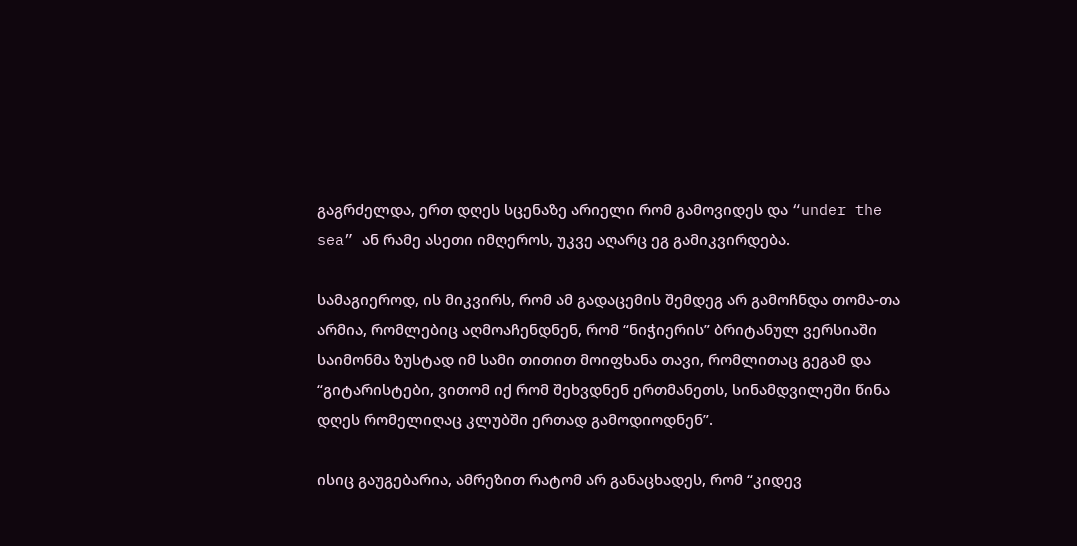გაგრძელდა, ერთ დღეს სცენაზე არიელი რომ გამოვიდეს და “under the sea” ან რამე ასეთი იმღეროს, უკვე აღარც ეგ გამიკვირდება.

სამაგიეროდ, ის მიკვირს, რომ ამ გადაცემის შემდეგ არ გამოჩნდა თომა-თა არმია, რომლებიც აღმოაჩენდნენ, რომ “ნიჭიერის” ბრიტანულ ვერსიაში საიმონმა ზუსტად იმ სამი თითით მოიფხანა თავი, რომლითაც გეგამ და “გიტარისტები, ვითომ იქ რომ შეხვდნენ ერთმანეთს, სინამდვილეში წინა დღეს რომელიღაც კლუბში ერთად გამოდიოდნენ”.

ისიც გაუგებარია, ამრეზით რატომ არ განაცხადეს, რომ “კიდევ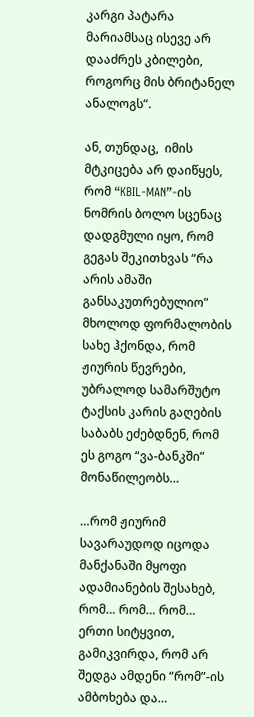კარგი პატარა მარიამსაც ისევე არ დააძრეს კბილები, როგორც მის ბრიტანელ ანალოგს“.

ან, თუნდაც,  იმის მტკიცება არ დაიწყეს, რომ “KBIL-MAN”-ის ნომრის ბოლო სცენაც დადგმული იყო, რომ გეგას შეკითხვას “რა არის ამაში განსაკუთრებულიო” მხოლოდ ფორმალობის სახე ჰქონდა, რომ ჟიურის წევრები, უბრალოდ სამარშუტო ტაქსის კარის გაღების საბაბს ეძებდნენ, რომ ეს გოგო “ვა-ბანკში” მონაწილეობს…

…რომ ჟიურიმ სავარაუდოდ იცოდა მანქანაში მყოფი ადამიანების შესახებ, რომ… რომ… რომ… ერთი სიტყვით, გამიკვირდა, რომ არ შედგა ამდენი “რომ”-ის ამბოხება და…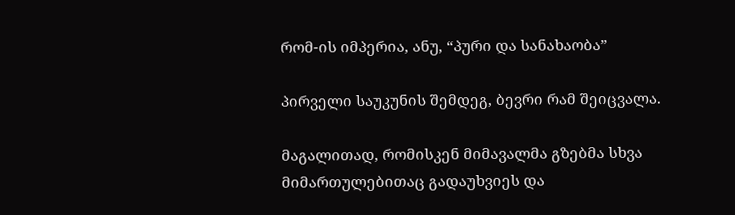რომ-ის იმპერია, ანუ, “პური და სანახაობა”

პირველი საუკუნის შემდეგ, ბევრი რამ შეიცვალა.

მაგალითად, რომისკენ მიმავალმა გზებმა სხვა მიმართულებითაც გადაუხვიეს და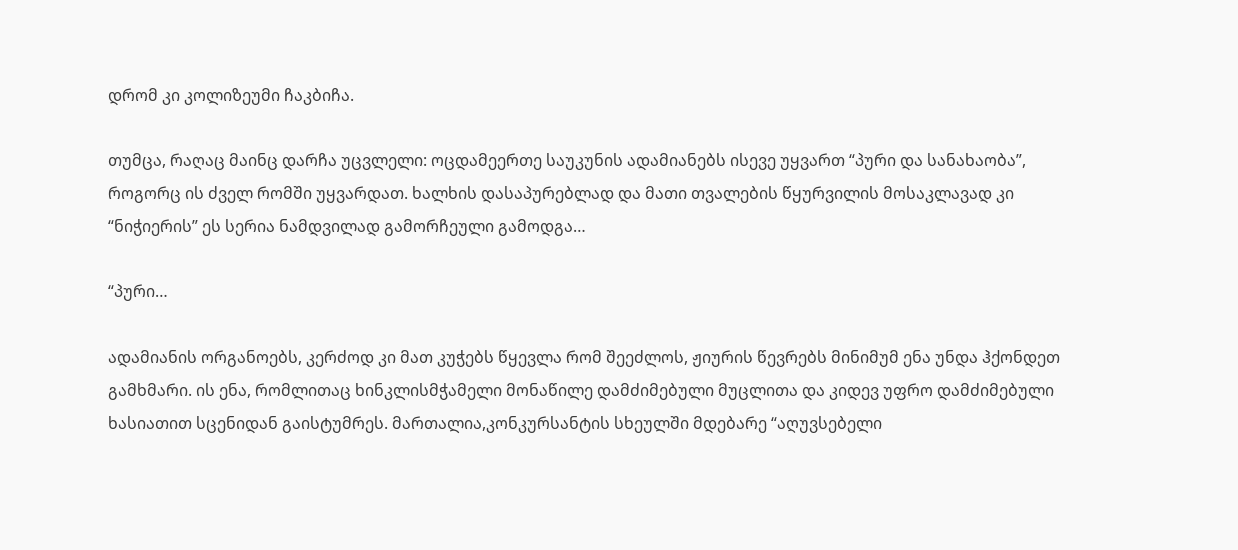დრომ კი კოლიზეუმი ჩაკბიჩა.

თუმცა, რაღაც მაინც დარჩა უცვლელი: ოცდამეერთე საუკუნის ადამიანებს ისევე უყვართ “პური და სანახაობა”, როგორც ის ძველ რომში უყვარდათ. ხალხის დასაპურებლად და მათი თვალების წყურვილის მოსაკლავად კი “ნიჭიერის” ეს სერია ნამდვილად გამორჩეული გამოდგა…

“პური…

ადამიანის ორგანოებს, კერძოდ კი მათ კუჭებს წყევლა რომ შეეძლოს, ჟიურის წევრებს მინიმუმ ენა უნდა ჰქონდეთ გამხმარი. ის ენა, რომლითაც ხინკლისმჭამელი მონაწილე დამძიმებული მუცლითა და კიდევ უფრო დამძიმებული ხასიათით სცენიდან გაისტუმრეს. მართალია,კონკურსანტის სხეულში მდებარე “აღუვსებელი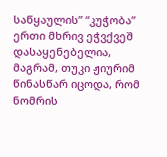საწყაულის” “კუჭობა” ერთი მხრივ ეჭვქვეშ დასაყენებელია, მაგრამ, თუკი ჟიურიმ წინასწარ იცოდა, რომ ნომრის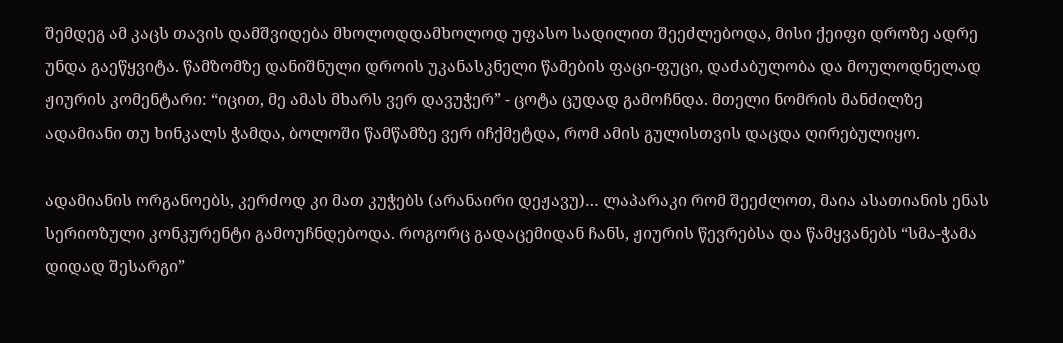შემდეგ ამ კაცს თავის დამშვიდება მხოლოდდამხოლოდ უფასო სადილით შეეძლებოდა, მისი ქეიფი დროზე ადრე უნდა გაეწყვიტა. წამზომზე დანიშნული დროის უკანასკნელი წამების ფაცი-ფუცი, დაძაბულობა და მოულოდნელად ჟიურის კომენტარი: “იცით, მე ამას მხარს ვერ დავუჭერ” - ცოტა ცუდად გამოჩნდა. მთელი ნომრის მანძილზე ადამიანი თუ ხინკალს ჭამდა, ბოლოში წამწამზე ვერ იჩქმეტდა, რომ ამის გულისთვის დაცდა ღირებულიყო.

ადამიანის ორგანოებს, კერძოდ კი მათ კუჭებს (არანაირი დეჟავუ)… ლაპარაკი რომ შეეძლოთ, მაია ასათიანის ენას სერიოზული კონკურენტი გამოუჩნდებოდა. როგორც გადაცემიდან ჩანს, ჟიურის წევრებსა და წამყვანებს “სმა-ჭამა დიდად შესარგი”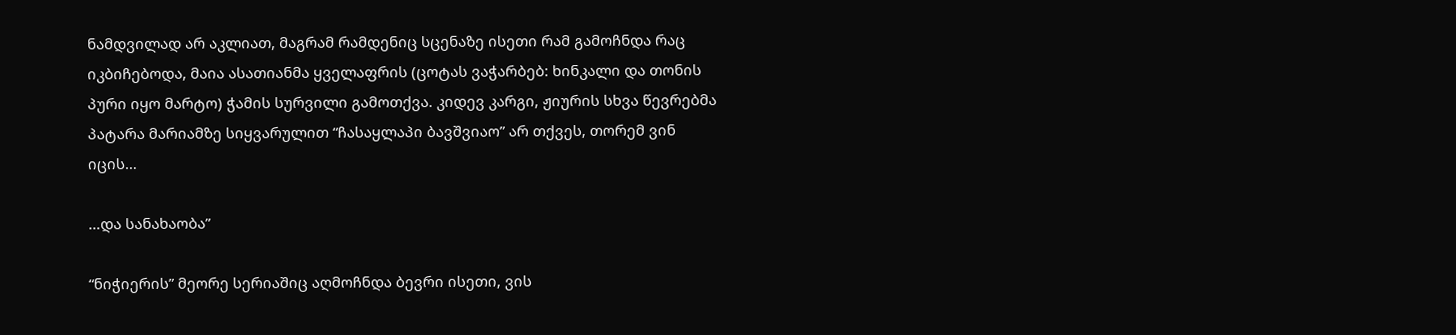ნამდვილად არ აკლიათ, მაგრამ რამდენიც სცენაზე ისეთი რამ გამოჩნდა რაც იკბიჩებოდა, მაია ასათიანმა ყველაფრის (ცოტას ვაჭარბებ: ხინკალი და თონის პური იყო მარტო) ჭამის სურვილი გამოთქვა. კიდევ კარგი, ჟიურის სხვა წევრებმა პატარა მარიამზე სიყვარულით “ჩასაყლაპი ბავშვიაო” არ თქვეს, თორემ ვინ იცის…

…და სანახაობა”

“ნიჭიერის” მეორე სერიაშიც აღმოჩნდა ბევრი ისეთი, ვის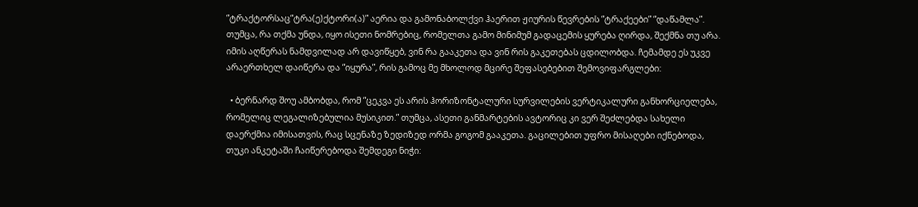“ტრაქტორსაც“ტრა(ე)ქტორი(ა)” აერია და გამონაბოლქვი ჰაერით ჟიურის წევრების “ტრაქეები” “დაწამლა”. თუმცა, რა თქმა უნდა, იყო ისეთი ნომრებიც, რომელთა გამო მინიმუმ გადაცემის ყურება ღირდა, შექმნა თუ არა. იმის აღწერას ნამდვილად არ დავიწყებ, ვინ რა გააკეთა და ვინ რის გაკეთებას ცდილობდა. ჩემამდე ეს უკვე არაერთხელ დაიწერა და “იყურა”, რის გამოც მე მხოლოდ მცირე შეფასებებით შემოვიფარგლები:

  • ბერნარდ შოუ ამბობდა, რომ “ცეკვა ეს არის ჰორიზონტალური სურვილების ვერტიკალური განხორციელება, რომელიც ლეგალიზებულია მუსიკით.” თუმცა, ასეთი განმარტების ავტორიც კი ვერ შეძლებდა სახელი დაერქმია იმისათვის, რაც სცენაზე ზედიზედ ორმა გოგომ გააკეთა. გაცილებით უფრო მისაღები იქნებოდა, თუკი ანკეტაში ჩაიწერებოდა შემდეგი ნიჭი: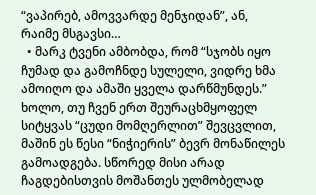“ვაპირებ, ამოვვარდე მენჯიდან”, ან, რაიმე მსგავსი…
  • მარკ ტვენი ამბობდა, რომ “სჯობს იყო ჩუმად და გამოჩნდე სულელი, ვიდრე ხმა ამოიღო და ამაში ყველა დარწმუნდეს.” ხოლო, თუ ჩვენ ერთ შეურაცხმყოფელ სიტყვას “ცუდი მომღერლით” შევცვლით, მაშინ ეს წესი “ნიჭიერის” ბევრ მონაწილეს გამოადგება. სწორედ მისი არად ჩაგდებისთვის მოშანთეს ულმობელად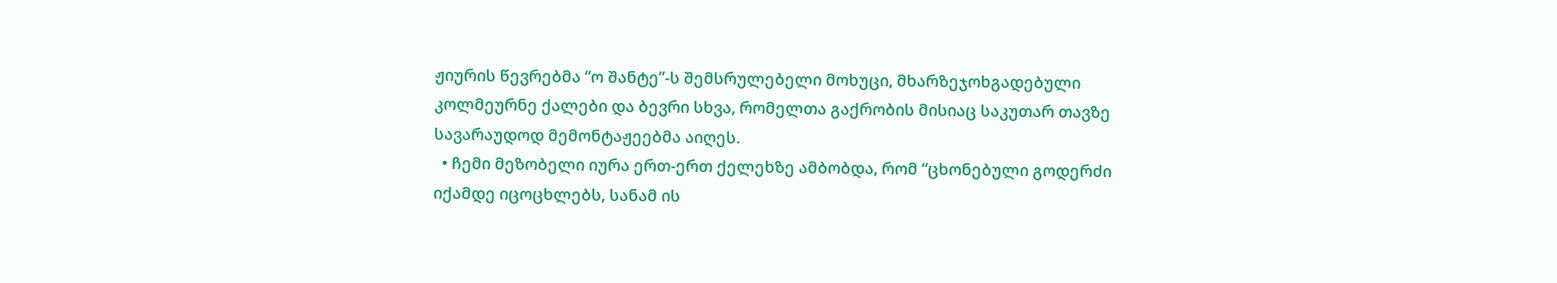ჟიურის წევრებმა “ო შანტე”-ს შემსრულებელი მოხუცი, მხარზეჯოხგადებული კოლმეურნე ქალები და ბევრი სხვა, რომელთა გაქრობის მისიაც საკუთარ თავზე სავარაუდოდ მემონტაჟეებმა აიღეს.
  • ჩემი მეზობელი იურა ერთ-ერთ ქელეხზე ამბობდა, რომ “ცხონებული გოდერძი იქამდე იცოცხლებს, სანამ ის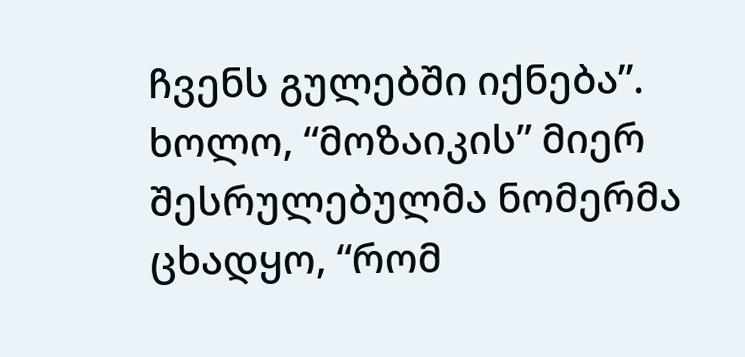ჩვენს გულებში იქნება”. ხოლო, “მოზაიკის” მიერ შესრულებულმა ნომერმა ცხადყო, “რომ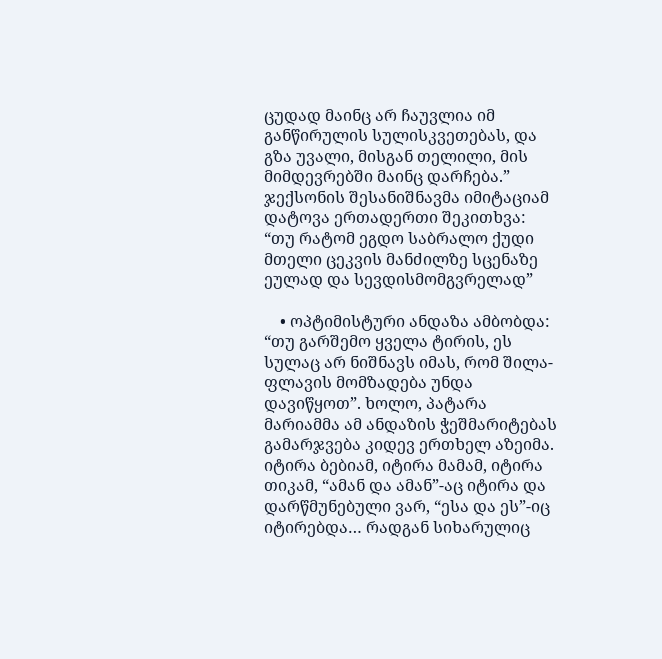ცუდად მაინც არ ჩაუვლია იმ განწირულის სულისკვეთებას, და გზა უვალი, მისგან თელილი, მის მიმდევრებში მაინც დარჩება.” ჯექსონის შესანიშნავმა იმიტაციამ დატოვა ერთადერთი შეკითხვა: “თუ რატომ ეგდო საბრალო ქუდი მთელი ცეკვის მანძილზე სცენაზე ეულად და სევდისმომგვრელად”

    • ოპტიმისტური ანდაზა ამბობდა: “თუ გარშემო ყველა ტირის, ეს სულაც არ ნიშნავს იმას, რომ შილა-ფლავის მომზადება უნდა დავიწყოთ”. ხოლო, პატარა მარიამმა ამ ანდაზის ჭეშმარიტებას გამარჯვება კიდევ ერთხელ აზეიმა. იტირა ბებიამ, იტირა მამამ, იტირა თიკამ, “ამან და ამან”-აც იტირა და დარწმუნებული ვარ, “ესა და ეს”-იც იტირებდა… რადგან სიხარულიც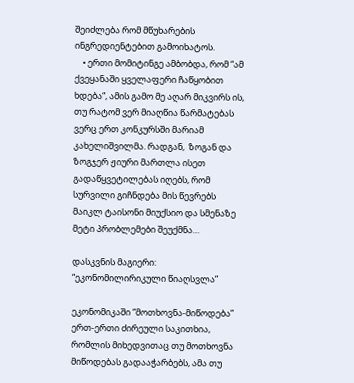შეიძლება რომ მწუხარების ინგრედიენტებით გამოიხატოს.
    • ერთი მომიტინგე ამბობდა, რომ “ამ ქვეყანაში ყველაფერი ჩაწყობით ხდება“, ამის გამო მე აღარ მიკვირს ის, თუ რატომ ვერ მიაღწია წარმატებას ვერც ერთ კონკურსში მარიამ კახელიშვილმა. რადგან,  ზოგან და ზოგჯერ ჟიური მართლა ისეთ გადაწყვეტილებას იღებს, რომ სურვილი გიჩნდება მის წევრებს მაიკლ ტაისონი მიუქსიო და სმენაზე მეტი პრობლემები შეუქმნა…

დასკვნის მაგიერი: “ეკონომილირიკული წიაღსვლა”

ეკონომიკაში “მოთხოვნა-მიწოდება” ერთ-ერთი ძირეული საკითხია, რომლის მიხედვითაც თუ მოთხოვნა მიწოდებას გადააჭარბებს, ამა თუ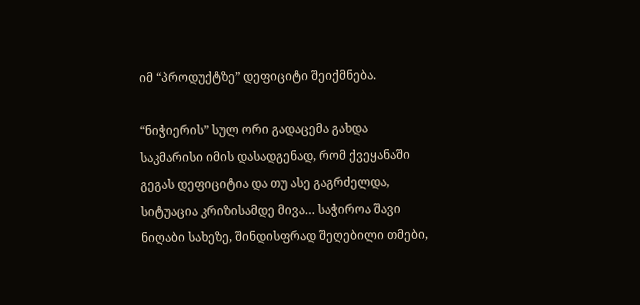იმ “პროდუქტზე” დეფიციტი შეიქმნება.

“ნიჭიერის” სულ ორი გადაცემა გახდა საკმარისი იმის დასადგენად, რომ ქვეყანაში გეგას დეფიციტია და თუ ასე გაგრძელდა, სიტუაცია კრიზისამდე მივა… საჭიროა შავი ნიღაბი სახეზე, შინდისფრად შეღებილი თმები,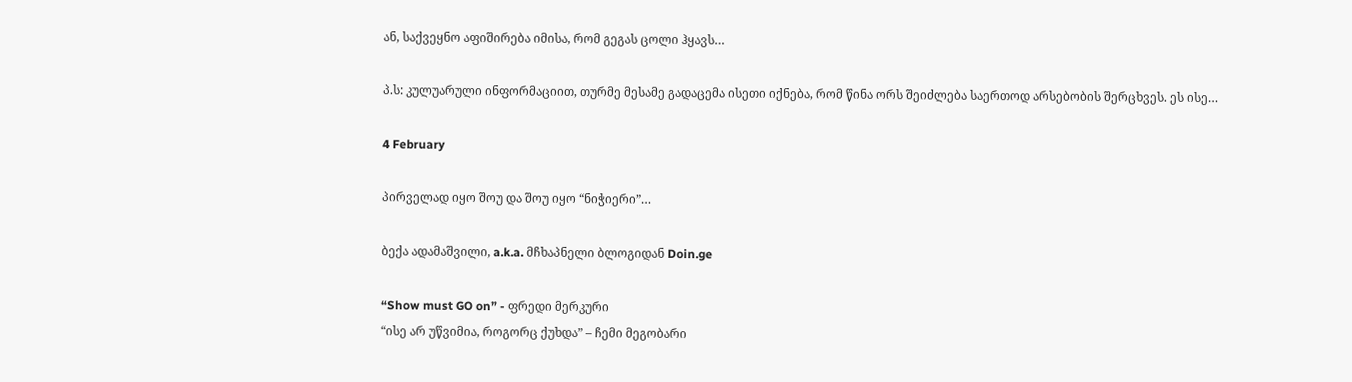ან, საქვეყნო აფიშირება იმისა, რომ გეგას ცოლი ჰყავს…

პ.ს: კულუარული ინფორმაციით, თურმე მესამე გადაცემა ისეთი იქნება, რომ წინა ორს შეიძლება საერთოდ არსებობის შერცხვეს. ეს ისე…

4 February

პირველად იყო შოუ და შოუ იყო “ნიჭიერი”…

ბექა ადამაშვილი, a.k.a. მჩხაპნელი ბლოგიდან Doin.ge

“Show must GO on” - ფრედი მერკური
“ისე არ უწვიმია, როგორც ქუხდა” – ჩემი მეგობარი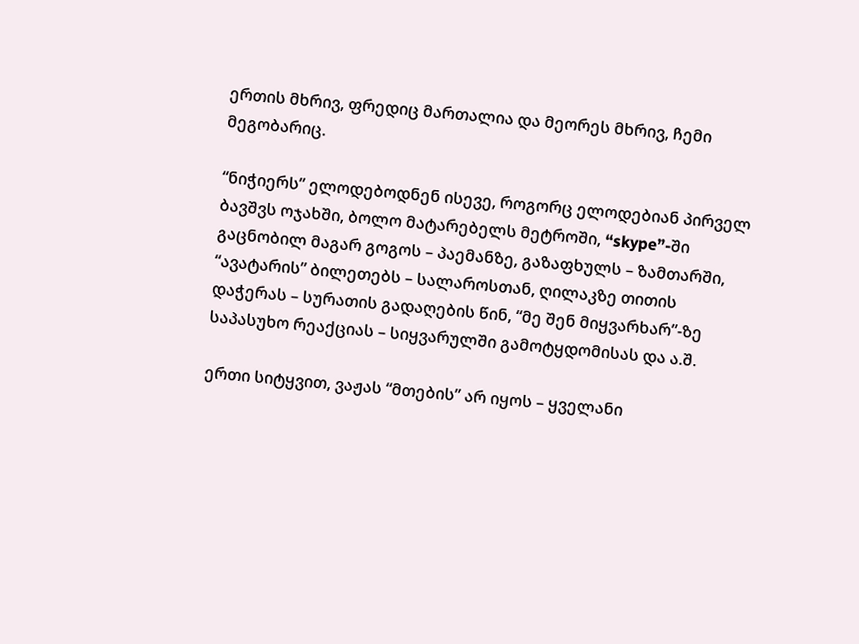ერთის მხრივ, ფრედიც მართალია და მეორეს მხრივ, ჩემი მეგობარიც.

“ნიჭიერს” ელოდებოდნენ ისევე, როგორც ელოდებიან პირველ ბავშვს ოჯახში, ბოლო მატარებელს მეტროში, “skype”-ში გაცნობილ მაგარ გოგოს – პაემანზე, გაზაფხულს – ზამთარში, “ავატარის” ბილეთებს – სალაროსთან, ღილაკზე თითის დაჭერას – სურათის გადაღების წინ, “მე შენ მიყვარხარ”-ზე საპასუხო რეაქციას – სიყვარულში გამოტყდომისას და ა.შ.

ერთი სიტყვით, ვაჟას “მთების” არ იყოს – ყველანი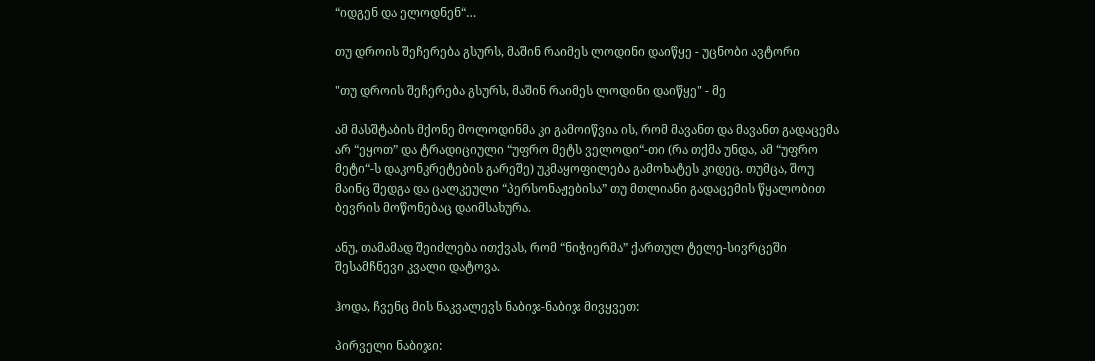“იდგენ და ელოდნენ“…

თუ დროის შეჩერება გსურს, მაშინ რაიმეს ლოდინი დაიწყე - უცნობი ავტორი

"თუ დროის შეჩერება გსურს, მაშინ რაიმეს ლოდინი დაიწყე" - მე

ამ მასშტაბის მქონე მოლოდინმა კი გამოიწვია ის, რომ მავანთ და მავანთ გადაცემა არ “ეყოთ” და ტრადიციული “უფრო მეტს ველოდი“-თი (რა თქმა უნდა, ამ “უფრო მეტი“-ს დაკონკრეტების გარეშე) უკმაყოფილება გამოხატეს კიდეც. თუმცა, შოუ მაინც შედგა და ცალკეული “პერსონაჟებისა” თუ მთლიანი გადაცემის წყალობით ბევრის მოწონებაც დაიმსახურა.

ანუ, თამამად შეიძლება ითქვას, რომ “ნიჭიერმა” ქართულ ტელე-სივრცეში შესამჩნევი კვალი დატოვა.

ჰოდა, ჩვენც მის ნაკვალევს ნაბიჯ-ნაბიჯ მივყვეთ:

პირველი ნაბიჯი: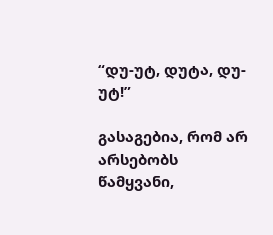“დუ-უტ, დუტა, დუ-უტ!”

გასაგებია, რომ არ არსებობს წამყვანი,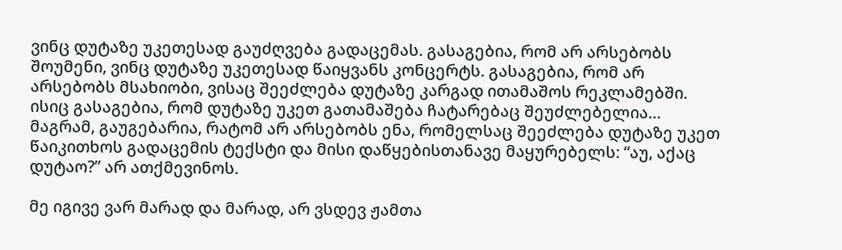ვინც დუტაზე უკეთესად გაუძღვება გადაცემას. გასაგებია, რომ არ არსებობს შოუმენი, ვინც დუტაზე უკეთესად წაიყვანს კონცერტს. გასაგებია, რომ არ არსებობს მსახიობი, ვისაც შეეძლება დუტაზე კარგად ითამაშოს რეკლამებში. ისიც გასაგებია, რომ დუტაზე უკეთ გათამაშება ჩატარებაც შეუძლებელია… მაგრამ, გაუგებარია, რატომ არ არსებობს ენა, რომელსაც შეეძლება დუტაზე უკეთ წაიკითხოს გადაცემის ტექსტი და მისი დაწყებისთანავე მაყურებელს: “აუ, აქაც დუტაო?” არ ათქმევინოს.

მე იგივე ვარ მარად და მარად, არ ვსდევ ჟამთა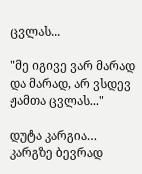ცვლას...

"მე იგივე ვარ მარად და მარად, არ ვსდევ ჟამთა ცვლას..."

დუტა კარგია… კარგზე ბევრად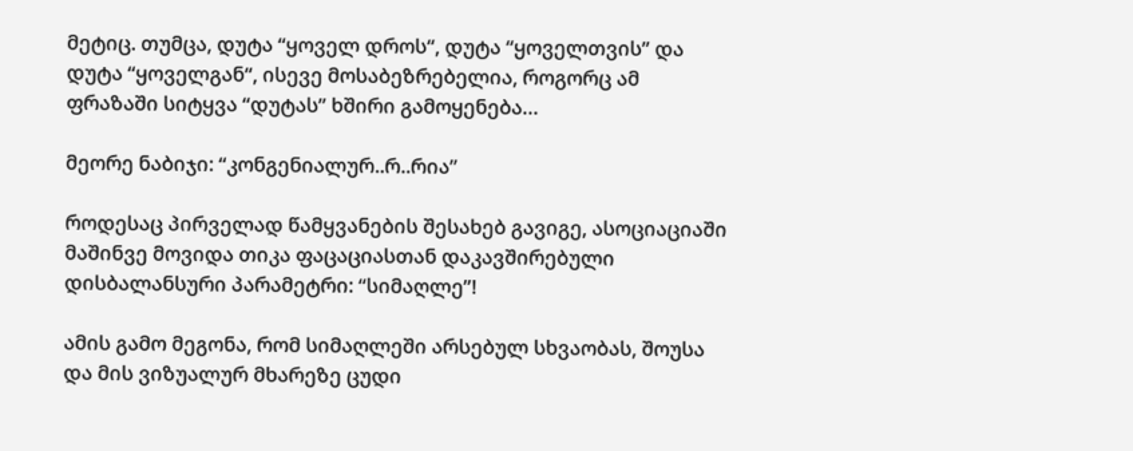მეტიც. თუმცა, დუტა “ყოველ დროს“, დუტა “ყოველთვის” და დუტა “ყოველგან“, ისევე მოსაბეზრებელია, როგორც ამ ფრაზაში სიტყვა “დუტას” ხშირი გამოყენება…

მეორე ნაბიჯი: “კონგენიალურ..რ..რია”

როდესაც პირველად წამყვანების შესახებ გავიგე, ასოციაციაში მაშინვე მოვიდა თიკა ფაცაციასთან დაკავშირებული დისბალანსური პარამეტრი: “სიმაღლე”!

ამის გამო მეგონა, რომ სიმაღლეში არსებულ სხვაობას, შოუსა და მის ვიზუალურ მხარეზე ცუდი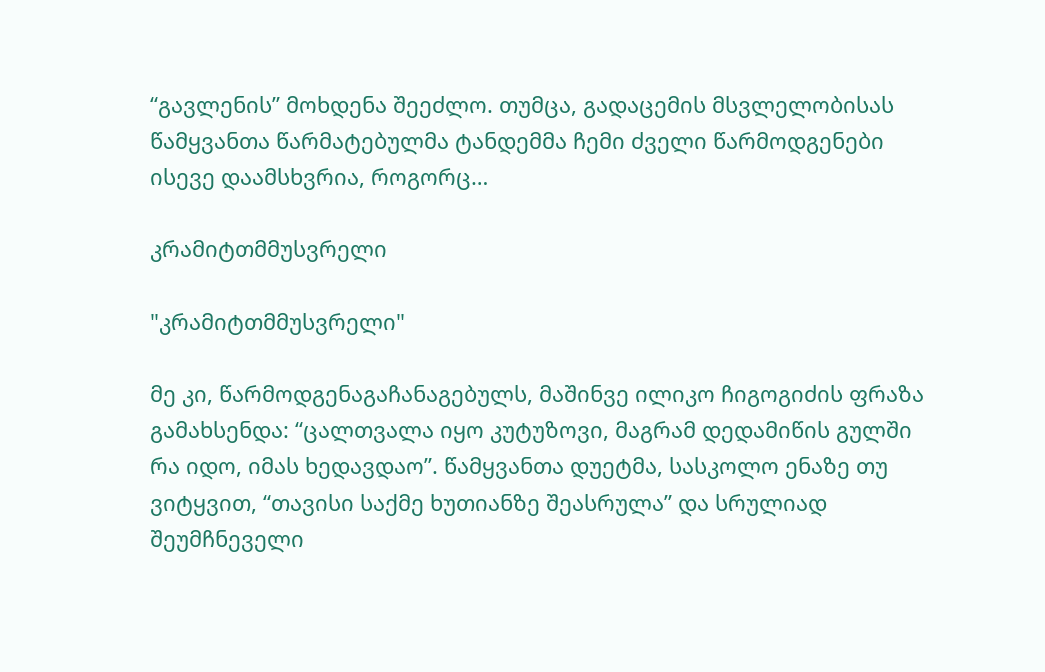“გავლენის” მოხდენა შეეძლო. თუმცა, გადაცემის მსვლელობისას წამყვანთა წარმატებულმა ტანდემმა ჩემი ძველი წარმოდგენები ისევე დაამსხვრია, როგორც…

კრამიტთმმუსვრელი

"კრამიტთმმუსვრელი"

მე კი, წარმოდგენაგაჩანაგებულს, მაშინვე ილიკო ჩიგოგიძის ფრაზა გამახსენდა: “ცალთვალა იყო კუტუზოვი, მაგრამ დედამიწის გულში რა იდო, იმას ხედავდაო”. წამყვანთა დუეტმა, სასკოლო ენაზე თუ ვიტყვით, “თავისი საქმე ხუთიანზე შეასრულა” და სრულიად შეუმჩნეველი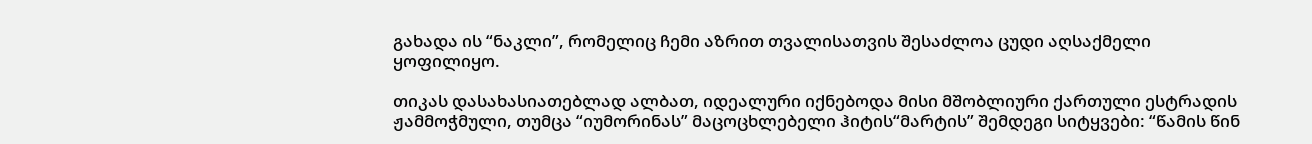გახადა ის “ნაკლი”, რომელიც ჩემი აზრით თვალისათვის შესაძლოა ცუდი აღსაქმელი ყოფილიყო.

თიკას დასახასიათებლად ალბათ, იდეალური იქნებოდა მისი მშობლიური ქართული ესტრადის ჟამმოჭმული, თუმცა “იუმორინას” მაცოცხლებელი ჰიტის“მარტის” შემდეგი სიტყვები: “წამის წინ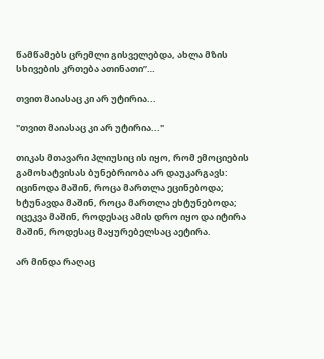წამწამებს ცრემლი გისველებდა, ახლა მზის სხივების კრთება ათინათი”…

თვით მაიასაც კი არ უტირია...

"თვით მაიასაც კი არ უტირია..."

თიკას მთავარი პლიუსიც ის იყო, რომ ემოციების გამოხატვისას ბუნებრიობა არ დაუკარგავს: იცინოდა მაშინ, როცა მართლა ეცინებოდა; ხტუნავდა მაშინ, როცა მართლა ეხტუნებოდა; იცეკვა მაშინ, როდესაც ამის დრო იყო და იტირა მაშინ, როდესაც მაყურებელსაც აეტირა.

არ მინდა რაღაც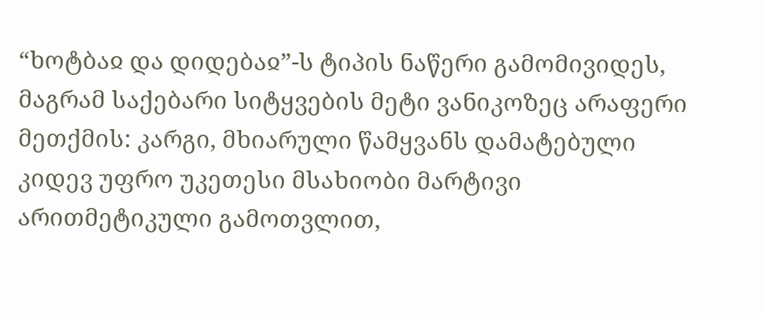“ხოტბაჲ და დიდებაჲ”-ს ტიპის ნაწერი გამომივიდეს, მაგრამ საქებარი სიტყვების მეტი ვანიკოზეც არაფერი მეთქმის: კარგი, მხიარული წამყვანს დამატებული კიდევ უფრო უკეთესი მსახიობი მარტივი არითმეტიკული გამოთვლით,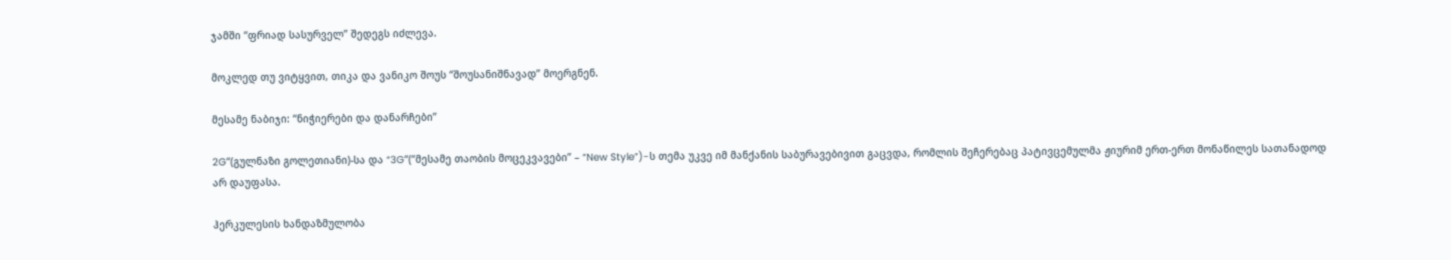ჯამში “ფრიად სასურველ” შედეგს იძლევა.

მოკლედ თუ ვიტყვით, თიკა და ვანიკო შოუს “შოუსანიშნავად” მოერგნენ.

მესამე ნაბიჯი: “ნიჭიერები და დანარჩები”

2G“(გულნაზი გოლეთიანი)-სა და “3G“(“მესამე თაობის მოცეკვავები” – “New Style”)-ს თემა უკვე იმ მანქანის საბურავებივით გაცვდა, რომლის შეჩერებაც პატივცემულმა ჟიურიმ ერთ-ერთ მონაწილეს სათანადოდ არ დაუფასა.

ჰერკულესის ხანდაზმულობა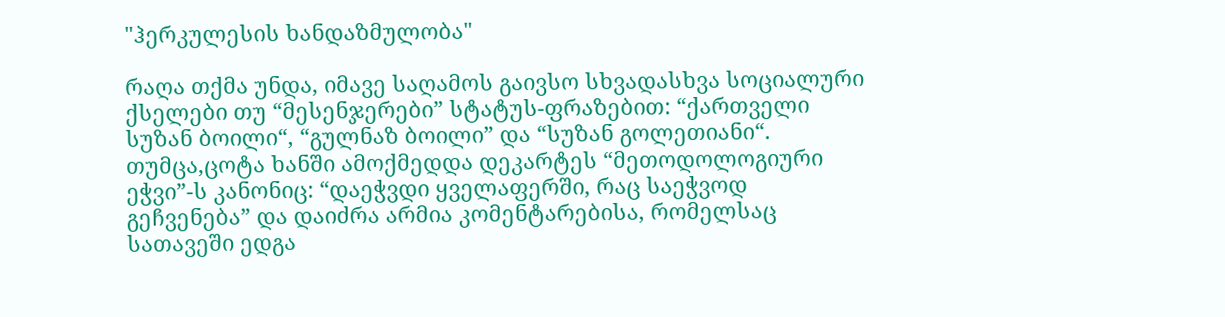"ჰერკულესის ხანდაზმულობა"

რაღა თქმა უნდა, იმავე საღამოს გაივსო სხვადასხვა სოციალური ქსელები თუ “მესენჯერები” სტატუს-ფრაზებით: “ქართველი სუზან ბოილი“, “გულნაზ ბოილი” და “სუზან გოლეთიანი“. თუმცა,ცოტა ხანში ამოქმედდა დეკარტეს “მეთოდოლოგიური ეჭვი”-ს კანონიც: “დაეჭვდი ყველაფერში, რაც საეჭვოდ გეჩვენება” და დაიძრა არმია კომენტარებისა, რომელსაც სათავეში ედგა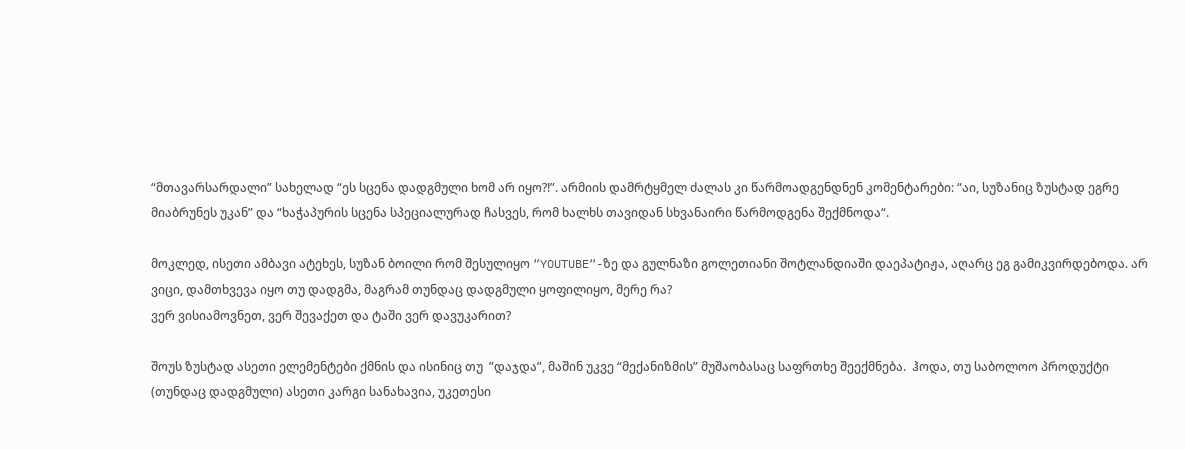“მთავარსარდალი” სახელად “ეს სცენა დადგმული ხომ არ იყო?!”. არმიის დამრტყმელ ძალას კი წარმოადგენდნენ კომენტარები: “აი, სუზანიც ზუსტად ეგრე მიაბრუნეს უკან” და “ხაჭაპურის სცენა სპეციალურად ჩასვეს, რომ ხალხს თავიდან სხვანაირი წარმოდგენა შექმნოდა“.

მოკლედ, ისეთი ამბავი ატეხეს, სუზან ბოილი რომ შესულიყო “YOUTUBE“-ზე და გულნაზი გოლეთიანი შოტლანდიაში დაეპატიჟა, აღარც ეგ გამიკვირდებოდა. არ ვიცი, დამთხვევა იყო თუ დადგმა, მაგრამ თუნდაც დადგმული ყოფილიყო, მერე რა?
ვერ ვისიამოვნეთ, ვერ შევაქეთ და ტაში ვერ დავუკარით?

შოუს ზუსტად ასეთი ელემენტები ქმნის და ისინიც თუ  ”დაჯდა”, მაშინ უკვე “მექანიზმის” მუშაობასაც საფრთხე შეექმნება.  ჰოდა, თუ საბოლოო პროდუქტი (თუნდაც დადგმული) ასეთი კარგი სანახავია, უკეთესი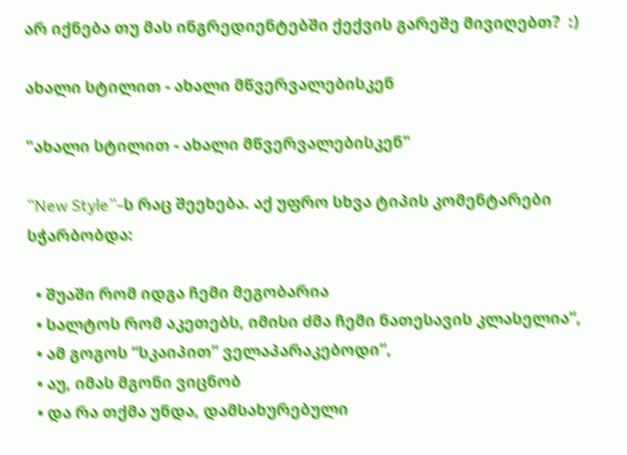არ იქნება თუ მას ინგრედიენტებში ქექვის გარეშე მივიღებთ?  :)

ახალი სტილით - ახალი მწვერვალებისკენ

"ახალი სტილით - ახალი მწვერვალებისკენ"

“New Style”-ს რაც შეეხება. აქ უფრო სხვა ტიპის კომენტარები სჭარბობდა:

  • შუაში რომ იდგა ჩემი მეგობარია
  • სალტოს რომ აკეთებს, იმისი ძმა ჩემი ნათესავის კლასელია“,
  • ამ გოგოს “სკაიპით” ველაპარაკებოდი“,
  • აუ, იმას მგონი ვიცნობ
  • და რა თქმა უნდა, დამსახურებული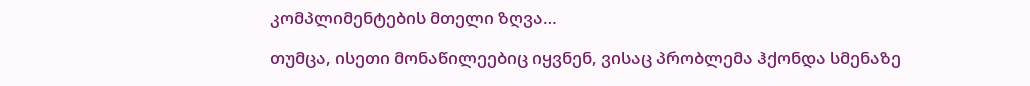კომპლიმენტების მთელი ზღვა…

თუმცა, ისეთი მონაწილეებიც იყვნენ, ვისაც პრობლემა ჰქონდა სმენაზე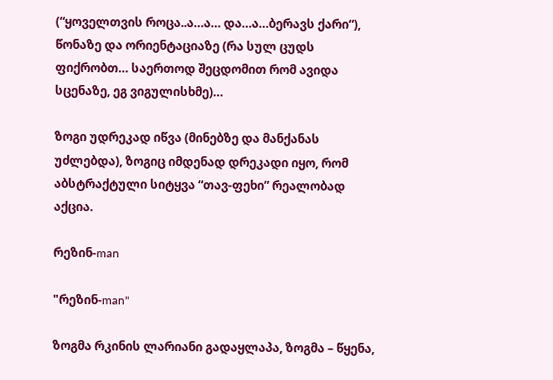(“ყოველთვის როცა..ა…ა… და…ა…ბერავს ქარი“), წონაზე და ორიენტაციაზე (რა სულ ცუდს ფიქრობთ… საერთოდ შეცდომით რომ ავიდა სცენაზე, ეგ ვიგულისხმე)…

ზოგი უდრეკად იწვა (მინებზე და მანქანას უძლებდა), ზოგიც იმდენად დრეკადი იყო, რომ აბსტრაქტული სიტყვა “თავ-ფეხი” რეალობად აქცია.

რეზინ-man

"რეზინ-man"

ზოგმა რკინის ლარიანი გადაყლაპა, ზოგმა – წყენა,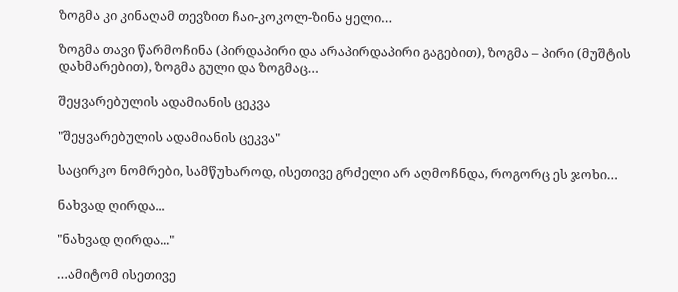ზოგმა კი კინაღამ თევზით ჩაი-კოკოლ-ზინა ყელი…

ზოგმა თავი წარმოჩინა (პირდაპირი და არაპირდაპირი გაგებით), ზოგმა – პირი (მუშტის დახმარებით), ზოგმა გული და ზოგმაც…

შეყვარებულის ადამიანის ცეკვა

"შეყვარებულის ადამიანის ცეკვა"

საცირკო ნომრები, სამწუხაროდ, ისეთივე გრძელი არ აღმოჩნდა, როგორც ეს ჯოხი…

ნახვად ღირდა...

"ნახვად ღირდა..."

…ამიტომ ისეთივე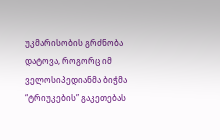უკმარისობის გრძნობა დატოვა, როგორც იმ ველოსიპედიანმა ბიჭმა “ტრიუკების” გაკეთებას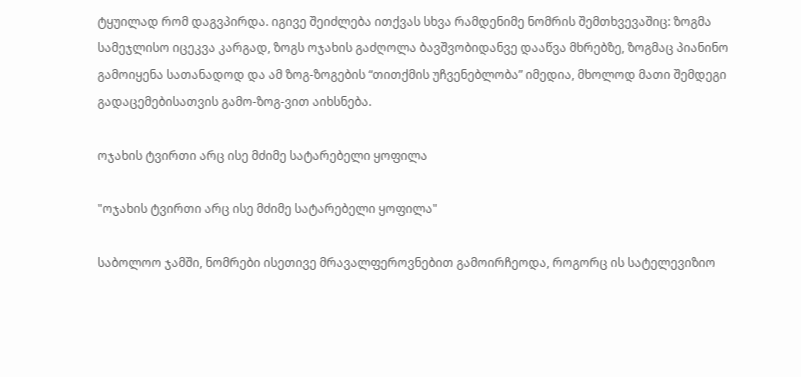ტყუილად რომ დაგვპირდა. იგივე შეიძლება ითქვას სხვა რამდენიმე ნომრის შემთხვევაშიც: ზოგმა სამეჯლისო იცეკვა კარგად, ზოგს ოჯახის გაძღოლა ბავშვობიდანვე დააწვა მხრებზე, ზოგმაც პიანინო გამოიყენა სათანადოდ და ამ ზოგ-ზოგების “თითქმის უჩვენებლობა” იმედია, მხოლოდ მათი შემდეგი გადაცემებისათვის გამო-ზოგ-ვით აიხსნება.

ოჯახის ტვირთი არც ისე მძიმე სატარებელი ყოფილა

"ოჯახის ტვირთი არც ისე მძიმე სატარებელი ყოფილა"

საბოლოო ჯამში, ნომრები ისეთივე მრავალფეროვნებით გამოირჩეოდა, როგორც ის სატელევიზიო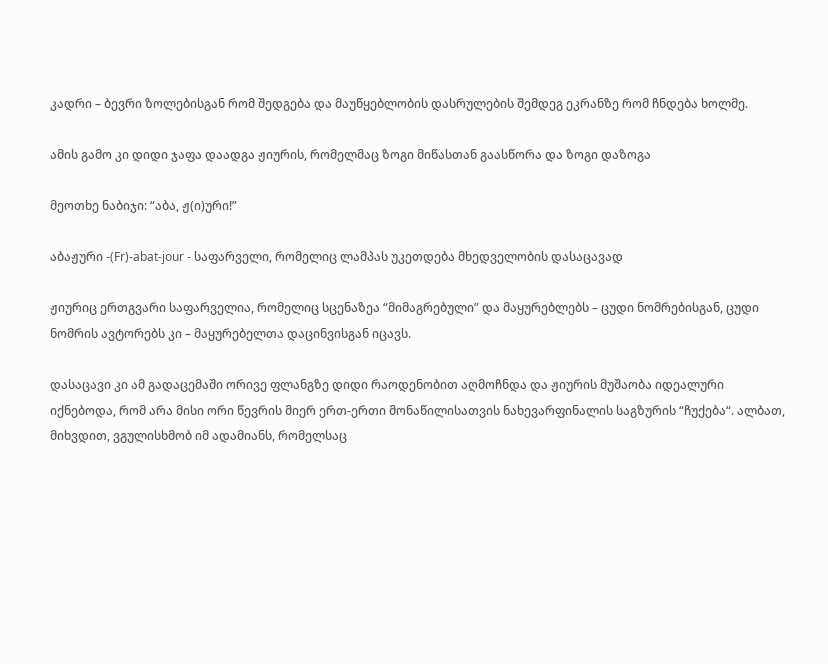კადრი – ბევრი ზოლებისგან რომ შედგება და მაუწყებლობის დასრულების შემდეგ ეკრანზე რომ ჩნდება ხოლმე.

ამის გამო კი დიდი ჯაფა დაადგა ჟიურის, რომელმაც ზოგი მიწასთან გაასწორა და ზოგი დაზოგა

მეოთხე ნაბიჯი: “აბა, ჟ(ი)ური!”

აბაჟური -(Fr)-abat-jour - საფარველი, რომელიც ლამპას უკეთდება მხედველობის დასაცავად

ჟიურიც ერთგვარი საფარველია, რომელიც სცენაზეა “მიმაგრებული” და მაყურებლებს – ცუდი ნომრებისგან, ცუდი ნომრის ავტორებს კი – მაყურებელთა დაცინვისგან იცავს.

დასაცავი კი ამ გადაცემაში ორივე ფლანგზე დიდი რაოდენობით აღმოჩნდა და ჟიურის მუშაობა იდეალური იქნებოდა, რომ არა მისი ორი წევრის მიერ ერთ-ერთი მონაწილისათვის ნახევარფინალის საგზურის “ჩუქება“. ალბათ, მიხვდით, ვგულისხმობ იმ ადამიანს, რომელსაც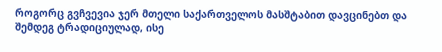როგორც გვჩვევია ჯერ მთელი საქართველოს მასშტაბით დავცინებთ და შემდეგ ტრადიციულად, ისე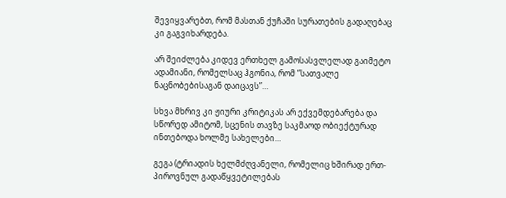შევიყვარებთ, რომ მასთან ქუჩაში სურათების გადაღებაც კი გაგვიხარდება.

არ შეიძლება კიდევ ერთხელ გამოსასვლელად გაიმეტო ადამიანი, რომელსაც ჰგონია, რომ “სათვალე ნაცნობებისაგან დაიცავს”…

სხვა მხრივ კი ჟიური კრიტიკას არ ექვემდებარება და სწორედ ამიტომ, სცენის თავზე საკმაოდ ობიექტურად ინთებოდა ხოლმე სახელები…

გეგა (ტრიადის ხელმძღვანელი, რომელიც ხშირად ერთ-პიროვნულ გადაწყვეტილებას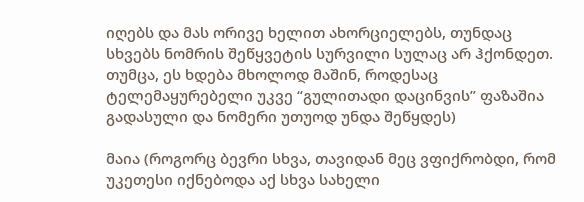იღებს და მას ორივე ხელით ახორციელებს, თუნდაც სხვებს ნომრის შეწყვეტის სურვილი სულაც არ ჰქონდეთ. თუმცა, ეს ხდება მხოლოდ მაშინ, როდესაც ტელემაყურებელი უკვე “გულითადი დაცინვის” ფაზაშია გადასული და ნომერი უთუოდ უნდა შეწყდეს)

მაია (როგორც ბევრი სხვა, თავიდან მეც ვფიქრობდი, რომ უკეთესი იქნებოდა აქ სხვა სახელი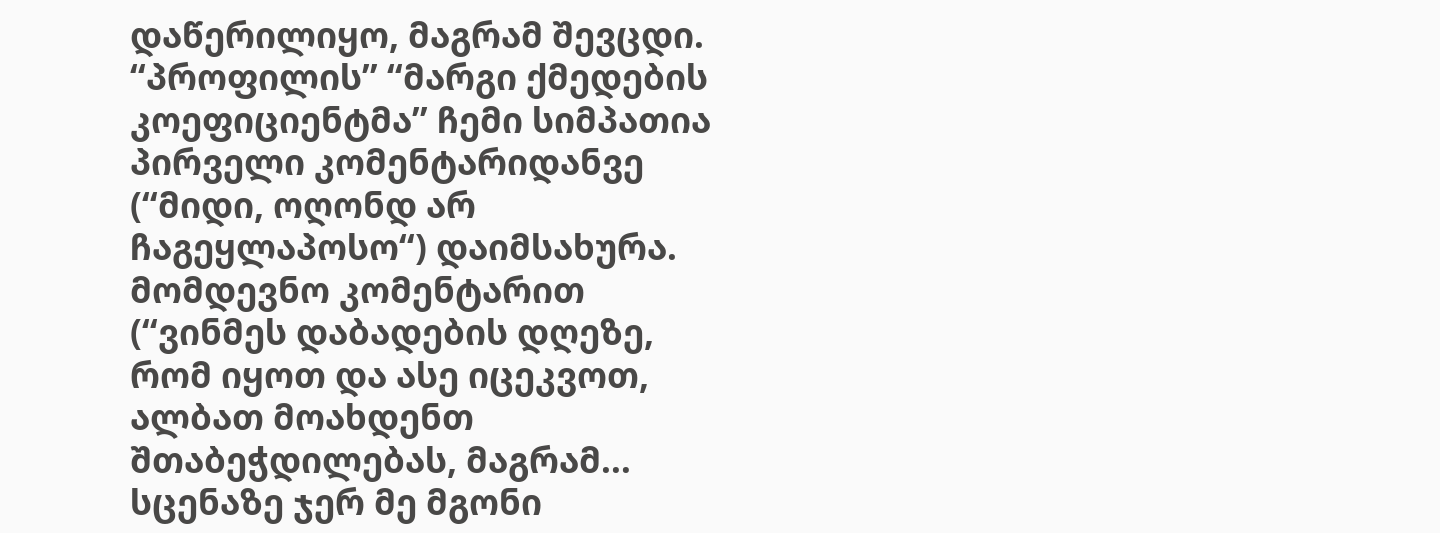დაწერილიყო, მაგრამ შევცდი. “პროფილის” “მარგი ქმედების კოეფიციენტმა” ჩემი სიმპათია პირველი კომენტარიდანვე (“მიდი, ოღონდ არ ჩაგეყლაპოსო“) დაიმსახურა. მომდევნო კომენტარით (“ვინმეს დაბადების დღეზე, რომ იყოთ და ასე იცეკვოთ, ალბათ მოახდენთ შთაბეჭდილებას, მაგრამ… სცენაზე ჯერ მე მგონი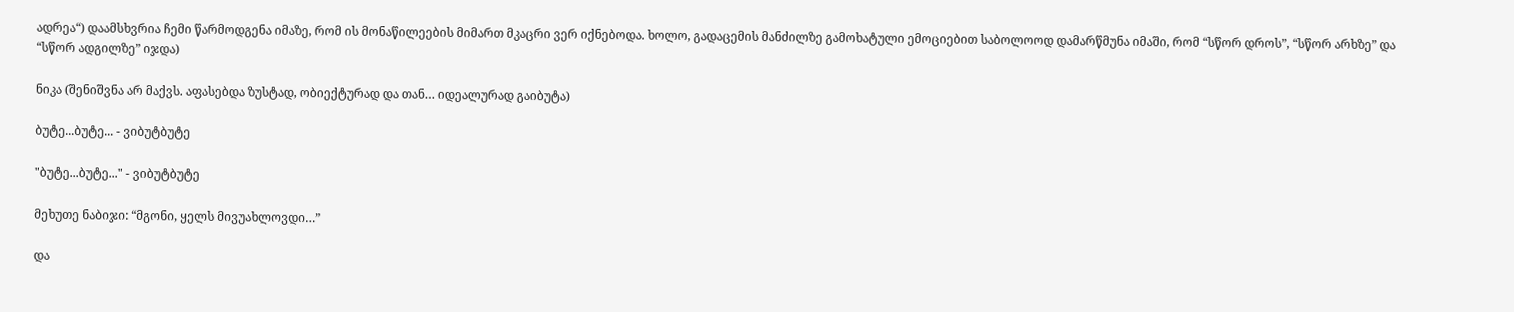ადრეა“) დაამსხვრია ჩემი წარმოდგენა იმაზე, რომ ის მონაწილეების მიმართ მკაცრი ვერ იქნებოდა. ხოლო, გადაცემის მანძილზე გამოხატული ემოციებით საბოლოოდ დამარწმუნა იმაში, რომ “სწორ დროს”, “სწორ არხზე” და “სწორ ადგილზე” იჯდა)

ნიკა (შენიშვნა არ მაქვს. აფასებდა ზუსტად, ობიექტურად და თან… იდეალურად გაიბუტა)

ბუტე...ბუტე... - ვიბუტბუტე

"ბუტე...ბუტე..." - ვიბუტბუტე

მეხუთე ნაბიჯი: “მგონი, ყელს მივუახლოვდი…”

და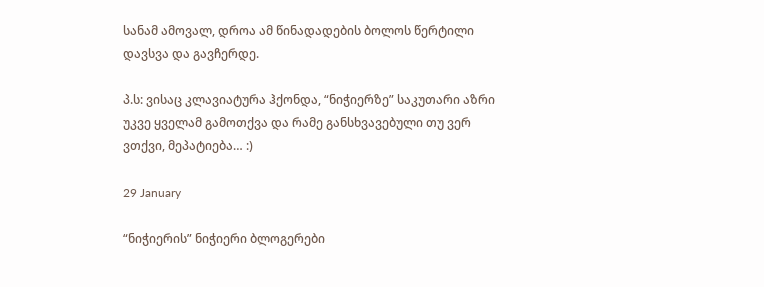სანამ ამოვალ, დროა ამ წინადადების ბოლოს წერტილი დავსვა და გავჩერდე.

პ.ს: ვისაც კლავიატურა ჰქონდა, “ნიჭიერზე” საკუთარი აზრი უკვე ყველამ გამოთქვა და რამე განსხვავებული თუ ვერ ვთქვი, მეპატიება… :)

29 January

“ნიჭიერის” ნიჭიერი ბლოგერები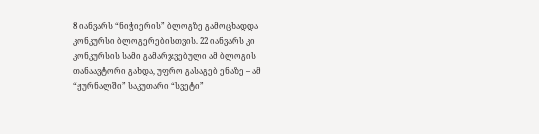8 იანვარს “ნიჭიერის” ბლოგზე გამოცხადდა კონკურსი ბლოგერებისთვის. 22 იანვარს კი კონკურსის სამი გამარჯვებული ამ ბლოგის თანაავტორი გახდა, უფრო გასაგებ ენაზე – ამ “ჟურნალში” საკუთარი “სვეტი”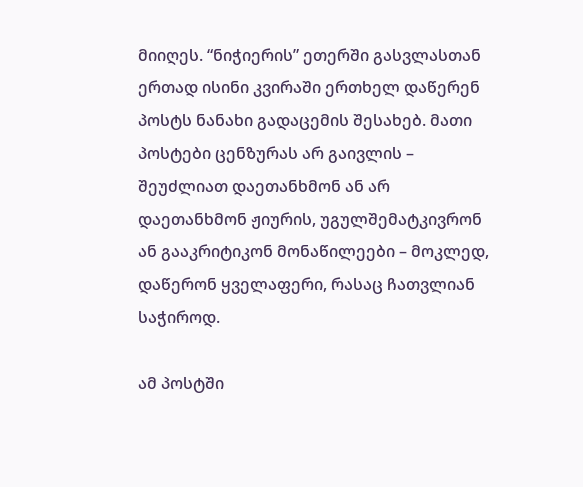მიიღეს. “ნიჭიერის” ეთერში გასვლასთან ერთად ისინი კვირაში ერთხელ დაწერენ პოსტს ნანახი გადაცემის შესახებ. მათი პოსტები ცენზურას არ გაივლის – შეუძლიათ დაეთანხმონ ან არ დაეთანხმონ ჟიურის, უგულშემატკივრონ ან გააკრიტიკონ მონაწილეები – მოკლედ, დაწერონ ყველაფერი, რასაც ჩათვლიან საჭიროდ.

ამ პოსტში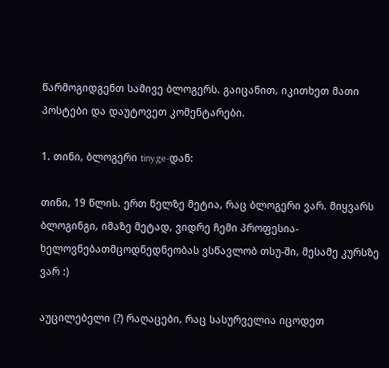წარმოგიდგენთ სამივე ბლოგერს. გაიცანით, იკითხეთ მათი პოსტები და დაუტოვეთ კომენტარები.

1. თინი, ბლოგერი tiny.ge-დან:

თინი, 19 წლის. ერთ წელზე მეტია, რაც ბლოგერი ვარ. მიყვარს ბლოგინგი, იმაზე მეტად, ვიდრე ჩემი პროფესია- ხელოვნებათმცოდნედნეობას ვსწავლობ თსუ-ში, მესამე კურსზე ვარ :)

აუცილებელი (?) რაღაცები, რაც სასურველია იცოდეთ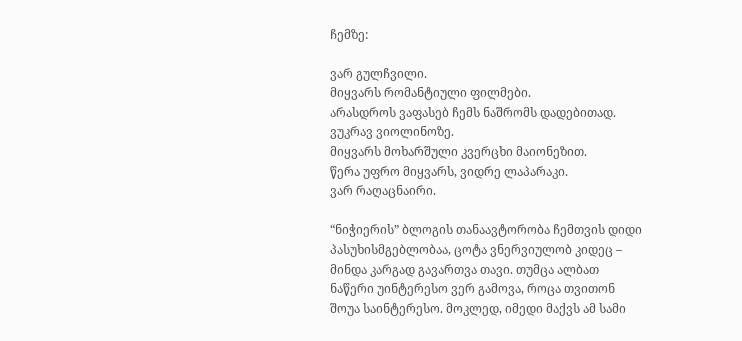ჩემზე:

ვარ გულჩვილი.
მიყვარს რომანტიული ფილმები.
არასდროს ვაფასებ ჩემს ნაშრომს დადებითად.
ვუკრავ ვიოლინოზე.
მიყვარს მოხარშული კვერცხი მაიონეზით.
წერა უფრო მიყვარს, ვიდრე ლაპარაკი.
ვარ რაღაცნაირი.

“ნიჭიერის” ბლოგის თანაავტორობა ჩემთვის დიდი პასუხისმგებლობაა, ცოტა ვნერვიულობ კიდეც – მინდა კარგად გავართვა თავი. თუმცა ალბათ ნაწერი უინტერესო ვერ გამოვა, როცა თვითონ შოუა საინტერესო. მოკლედ, იმედი მაქვს ამ სამი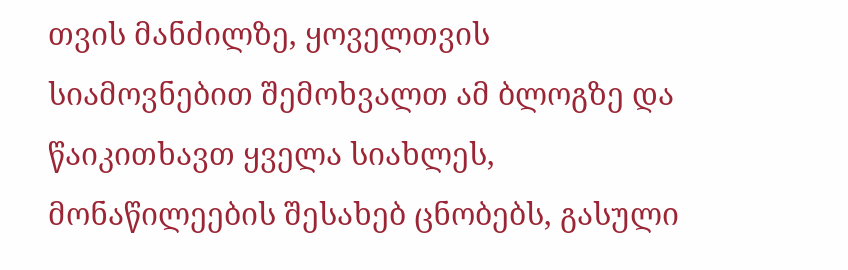თვის მანძილზე, ყოველთვის სიამოვნებით შემოხვალთ ამ ბლოგზე და წაიკითხავთ ყველა სიახლეს, მონაწილეების შესახებ ცნობებს, გასული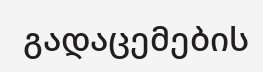გადაცემების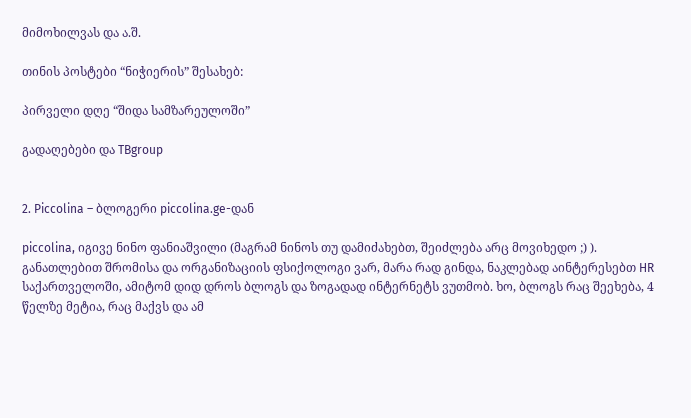მიმოხილვას და ა.შ.

თინის პოსტები “ნიჭიერის” შესახებ:

პირველი დღე “შიდა სამზარეულოში”

გადაღებები და TBgroup


2. Piccolina – ბლოგერი piccolina.ge-დან

piccolina, იგივე ნინო ფანიაშვილი (მაგრამ ნინოს თუ დამიძახებთ, შეიძლება არც მოვიხედო ;) ). განათლებით შრომისა და ორგანიზაციის ფსიქოლოგი ვარ, მარა რად გინდა, ნაკლებად აინტერესებთ HR საქართველოში, ამიტომ დიდ დროს ბლოგს და ზოგადად ინტერნეტს ვუთმობ. ხო, ბლოგს რაც შეეხება, 4 წელზე მეტია, რაც მაქვს და ამ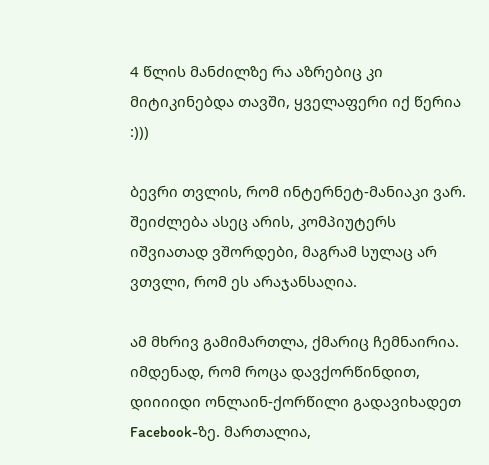4 წლის მანძილზე რა აზრებიც კი მიტიკინებდა თავში, ყველაფერი იქ წერია :)))

ბევრი თვლის, რომ ინტერნეტ-მანიაკი ვარ. შეიძლება ასეც არის, კომპიუტერს იშვიათად ვშორდები, მაგრამ სულაც არ ვთვლი, რომ ეს არაჯანსაღია.

ამ მხრივ გამიმართლა, ქმარიც ჩემნაირია. იმდენად, რომ როცა დავქორწინდით, დიიიიდი ონლაინ-ქორწილი გადავიხადეთ Facebook-ზე. მართალია,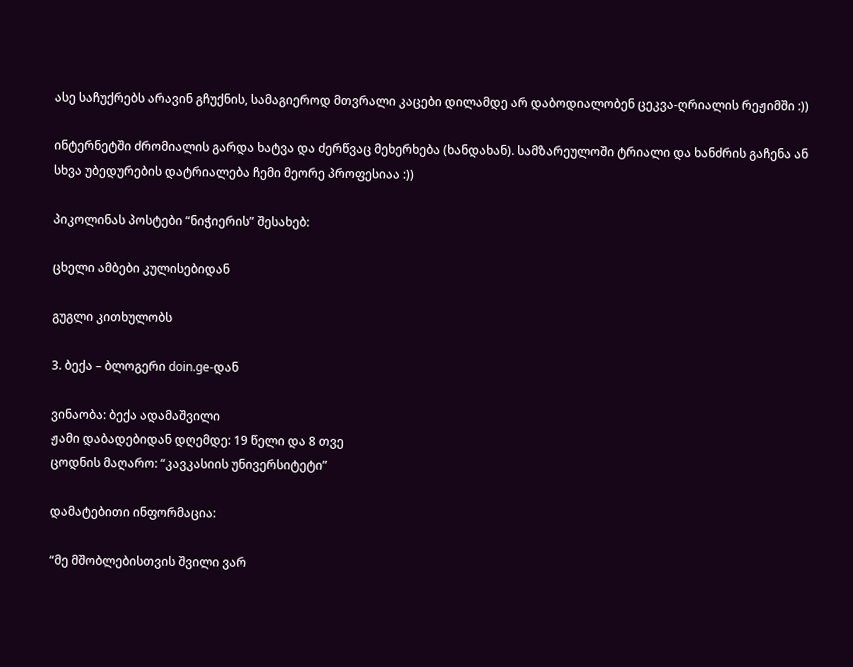ასე საჩუქრებს არავინ გჩუქნის, სამაგიეროდ მთვრალი კაცები დილამდე არ დაბოდიალობენ ცეკვა-ღრიალის რეჟიმში :))

ინტერნეტში ძრომიალის გარდა ხატვა და ძერწვაც მეხერხება (ხანდახან). სამზარეულოში ტრიალი და ხანძრის გაჩენა ან სხვა უბედურების დატრიალება ჩემი მეორე პროფესიაა :))

პიკოლინას პოსტები “ნიჭიერის” შესახებ:

ცხელი ამბები კულისებიდან

გუგლი კითხულობს

3. ბექა – ბლოგერი doin.ge-დან

ვინაობა: ბექა ადამაშვილი
ჟამი დაბადებიდან დღემდე: 19 წელი და 8 თვე
ცოდნის მაღარო: “კავკასიის უნივერსიტეტი”

დამატებითი ინფორმაცია:

“მე მშობლებისთვის შვილი ვარ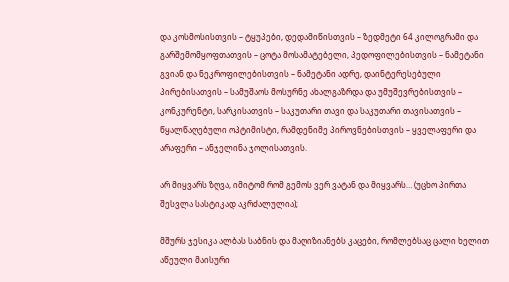და კოსმოსისთვის – ტყუპები, დედამიწისთვის – ზედმეტი 64 კილოგრამი და გარშემომყოფთათვის – ცოტა მოსამატებელი, პედოფილებისთვის – ნამეტანი გვიან და ნეკროფილებისთვის – ნამეტანი ადრე, დაინტერესებული პირებისათვის – სამუშაოს მოსურნე ახალგაზრდა და უმუშევრებისთვის – კონკურენტი, სარკისათვის – საკუთარი თავი და საკუთარი თავისათვის – წყალწაღებული ოპტიმისტი, რამდენიმე პიროვნებისთვის – ყველაფერი და არაფერი – ანჯელინა ჯოლისათვის.

არ მიყვარს ზღვა, იმიტომ რომ გემოს ვერ ვატან და მიყვარს… (უცხო პირთა შესვლა სასტიკად აკრძალულია);

მშურს ჯესიკა ალბას საბნის და მაღიზიანებს კაცები, რომლებსაც ცალი ხელით აწეული მაისური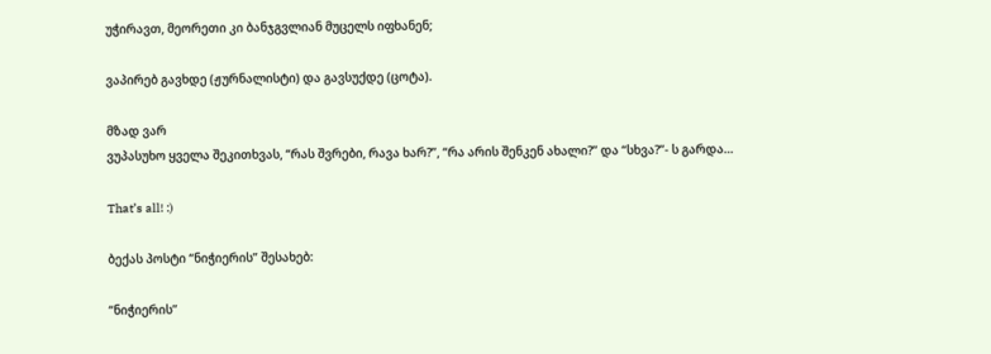უჭირავთ, მეორეთი კი ბანჯგვლიან მუცელს იფხანენ;

ვაპირებ გავხდე (ჟურნალისტი) და გავსუქდე (ცოტა).

მზად ვარ
ვუპასუხო ყველა შეკითხვას, “რას შვრები, რავა ხარ?”, “რა არის შენკენ ახალი?” და “სხვა?”- ს გარდა…

That’s all! :)

ბექას პოსტი “ნიჭიერის” შესახებ:

“ნიჭიერის”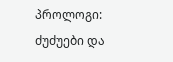პროლოგი: ძუძუები და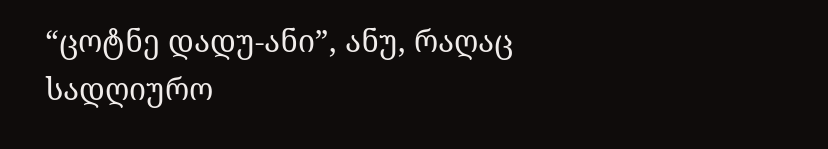“ცოტნე დადუ-ანი”, ანუ, რაღაც სადღიურო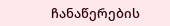ჩანაწერების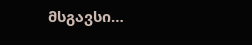მსგავსი…